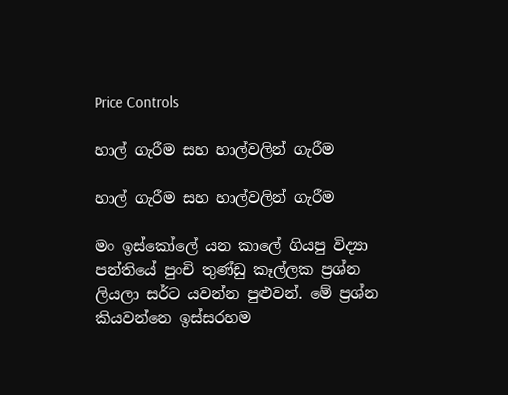Price Controls

හාල් ගැරීම සහ හාල්වලින් ගැරීම

හාල් ගැරීම සහ හාල්වලින් ගැරීම

මං ඉස්කෝලේ යන කාලේ ගියපු විද්‍යා පන්තියේ පුංචි තුණ්ඩු කෑල්ලක ප්‍රශ්න ලියලා සර්ට යවන්න පුළුවන්. මේ ප්‍රශ්න කියවන්නෙ ඉස්සරහම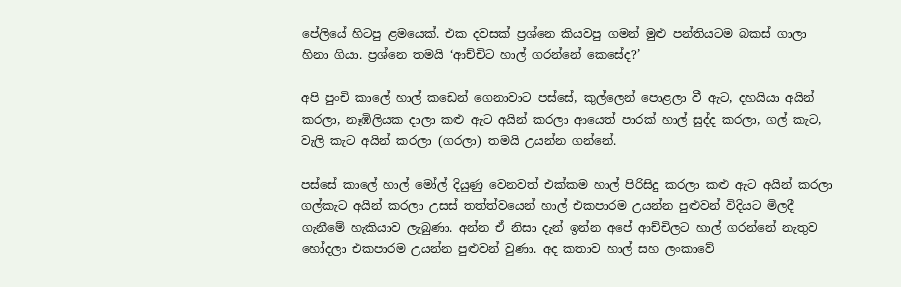පේලියේ හිටපු ළමයෙක්. එක දවසක් ප්‍රශ්නෙ කියවපු ගමන් මුළු පන්තියටම බකස් ගාලා හිනා ගියා. ප්‍රශ්නෙ තමයි ‘ආච්චිට හාල් ගරන්නේ කෙසේද?’

අපි පුංචි කාලේ හාල් කඩෙන් ගෙනාවාට පස්සේ, කුල්ලෙන් පොළලා වී ඇට, දහයියා අයින් කරලා, නෑඹිලියක දාලා කළු ඇට අයින් කරලා ආයෙත් පාරක් හාල් සුද්ද කරලා, ගල් කැට, වැලි කැට අයින් කරලා (ගරලා) තමයි උයන්න ගන්නේ.

පස්සේ කාලේ හාල් මෝල් දියුණු වෙනවත් එක්කම හාල් පිරිසිදු කරලා කළු ඇට අයින් කරලා ගල්කැට අයින් කරලා උසස් තත්ත්වයෙන් හාල් එකපාරම උයන්න පුළුවන් විදියට මිලදී ගැනීමේ හැකියාව ලැබුණා. අන්න ඒ නිසා දැන් ඉන්න අපේ ආච්චිලට හාල් ගරන්නේ නැතුව හෝදලා එකපාරම උයන්න පුළුවන් වුණා. අද කතාව හාල් සහ ලංකාවේ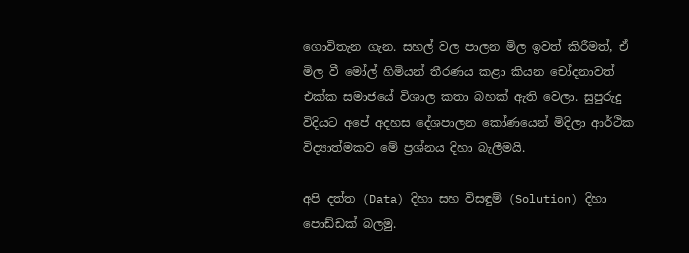ගොවිතැන ගැන. සහල් වල පාලන මිල ඉවත් කිරීමත්, ඒ මිල වී මෝල් හිමියන් තීරණය කළා කියන චෝදනාවත් එක්ක සමාජයේ විශාල කතා බහක් ඇති වෙලා. සුපුරුදු විදියට අපේ අදහස දේශපාලන කෝණයෙන් මිදිලා ආර්ථික විද්‍යාත්මකව මේ ප්‍රශ්නය දිහා බැලීමයි.

අපි දත්ත (Data) දිහා සහ විසඳුම් (Solution) දිහා පොඩ්ඩක් බලමු.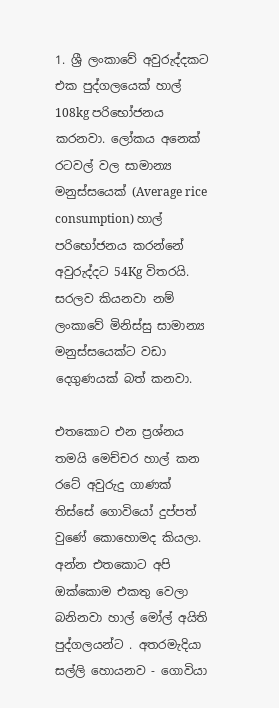1. ශ්‍රී ලංකාවේ අවුරුද්දකට එක පුද්ගලයෙක් හාල් 108kg පරිභෝජනය කරනවා. ලෝකය අනෙක් රටවල් වල සාමාන්‍ය මනුස්සයෙක් (Average rice consumption) හාල් පරිභෝජනය කරන්නේ අවුරුද්දට 54Kg විතරයි. සරලව කියනවා නම් ලංකාවේ මිනිස්සු සාමාන්‍ය මනුස්සයෙක්ට වඩා දෙගුණයක් බත් කනවා.

එතකොට එන ප්‍රශ්නය තමයි මෙච්චර හාල් කන රටේ අවුරුදු ගාණක් තිස්සේ ගොවියෝ දුප්පත් වුණේ කොහොමද කියලා. අන්න එතකොට අපි ඔක්කොම එකතු වෙලා බනිනවා හාල් මෝල් අයිති පුද්ගලයන්ට . අතරමැදියා සල්ලි හොයනව - ගොවියා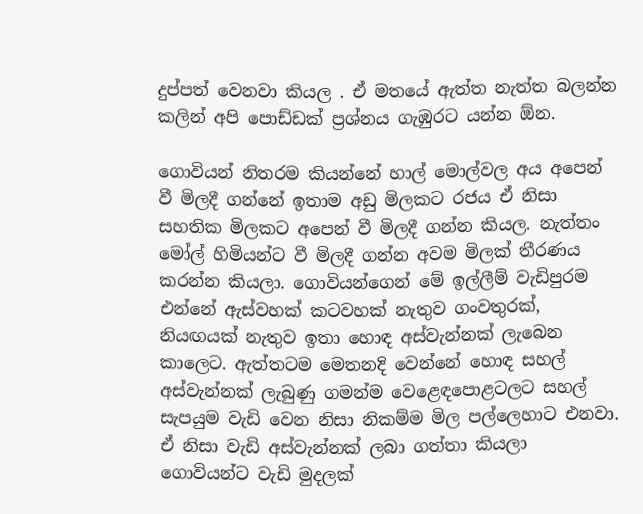දුප්පත් වෙනවා කියල . ඒ මතයේ ඇත්ත නැත්ත බලන්න කලින් අපි පොඩ්ඩක් ප්‍රශ්නය ගැඹුරට යන්න ඕන.

ගොවියන් නිතරම කියන්නේ හාල් මොල්වල අය අපෙන් වී මිලදී ගන්නේ ඉතාම අඩු මිලකට රජය ඒ නිසා සහතික මිලකට අපෙන් වී මිලදී ගන්න කියල. නැත්තං මෝල් හිමියන්ට වී මිලදී ගන්න අවම මිලක් තීරණය කරන්න කියලා. ගොවියන්ගෙන් මේ ඉල්ලීම් වැඩිපුරම එන්නේ ඇස්වහක් කටවහක් නැතුව ගංවතුරක්, නියඟයක් නැතුව ඉතා හොඳ අස්වැන්නක් ලැබෙන කාලෙට. ඇත්තටම මෙතනදි වෙන්නේ හොඳ සහල් අස්වැන්නක් ලැබුණු ගමන්ම වෙළෙඳපොළටලට සහල් සැපයුම වැඩි වෙන නිසා නිකම්ම මිල පල්ලෙහාට එනවා. ඒ නිසා වැඩි අස්වැන්නක් ලබා ගත්තා කියලා ගොවියන්ට වැඩි මුදලක්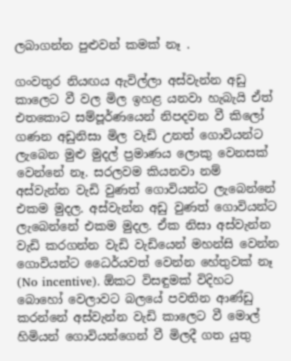ලබාගන්න පුළුවන් කමක් නෑ .

ගංවතුර නියඟය ඇවිල්ලා අස්වැන්න අඩු කාලෙට වී වල මිල ඉහළ යනවා හැබැයි ඒත් එතකොට සම්පූර්ණයෙන් නිපදවන වී කිලෝ ගණන අඩුනිසා මිල වැඩි උනත් ගොවියන්ට ලැබෙන මුළු මුදල් ප්‍රමාණය ලොකු වෙනසක් වෙන්නේ නෑ. සරලවම කියනවා නම් අස්වැන්න වැඩි වුණත් ගොවියන්ට ලැබෙන්නේ එකම මුදල. අස්වැන්න අඩු වුණත් ගොවියන්ට ලැබෙන්නේ එකම මුදල. ඒක නිසා අස්වැන්න වැඩි කරගන්න වැඩි වැඩියෙන් මහන්සි වෙන්න ගොවියන්ට ධෛර්යවත් වෙන්න හේතුවක් නෑ (No incentive). ඕකට විසඳුමක් විදිහට බොහෝ වෙලාවට බලයේ පවතින ආණ්ඩු කරන්නේ අස්වැන්න වැඩි කාලෙට වී මොල් හිමියන් ගොවියන්ගෙන් වී මිලදී ගත යුතු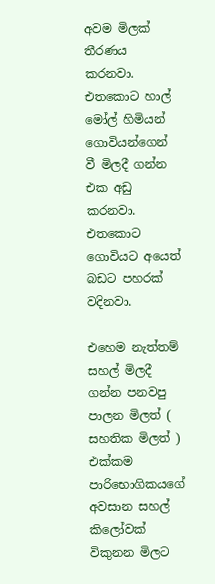අවම මිලක් තීරණය කරනවා. එතකොට හාල් මෝල් හිමියන් ගොවියන්ගෙන් වී මිලදී ගන්න එක අඩු කරනවා. එතකොට ගොවියට අයෙත් බඩට පහරක් වදිනවා.

එහෙම නැත්තම් සහල් මිලදී ගන්න පනවපු පාලන මිලත් ( සහතික මිලත් ) එක්කම පාරිභොගිකයගේ අවසාන සහල් කිලෝවක් විකුනන මිලට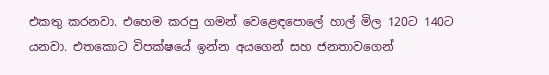එකතු කරනවා. එහෙම කරපු ගමන් වෙළෙඳපොලේ හාල් මිල 120ට 140ට යනවා. එතකොට විපක්ෂයේ ඉන්න අයගෙන් සහ ජනතාවගෙන්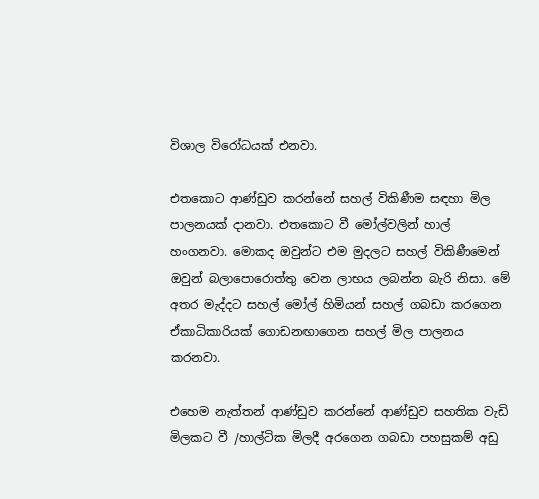විශාල විරෝධයක් එනවා.

එතකොට ආණ්ඩුව කරන්නේ සහල් විකිණීම සඳහා මිල පාලනයක් දානවා. එතකොට වී මෝල්වලින් හාල් හංගනවා. මොකද ඔවුන්ට එම මුදලට සහල් විකිණීමෙන් ඔවුන් බලාපොරොත්තු වෙන ලාභය ලබන්න බැරි නිසා. මේ අතර මැද්දට සහල් මෝල් හිමියන් සහල් ගබඩා කරගෙන ඒකාධිකාරියක් ගොඩනඟාගෙන සහල් මිල පාලනය කරනවා.

එහෙම නැත්තන් ආණ්ඩුව කරන්නේ ආණ්ඩුව සහතික වැඩි මිලකට වී /හාල්ටික මිලදී අරගෙන ගබඩා පහසුකම් අඩු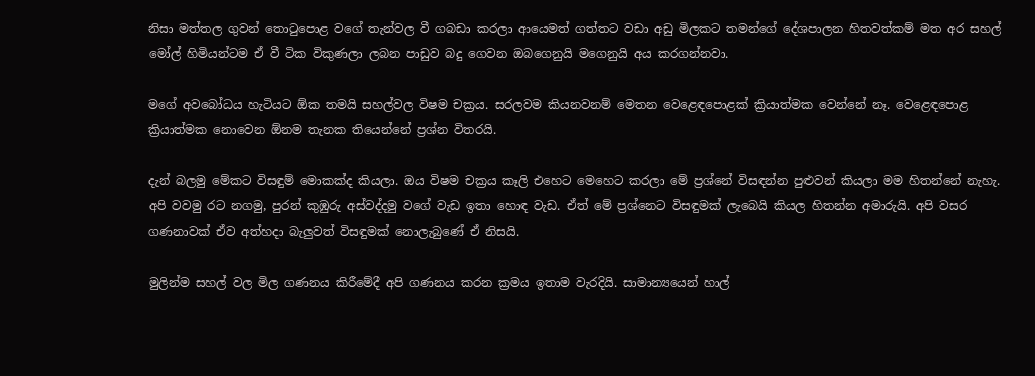නිසා මත්තල ගුවන් තොටුපොළ වගේ තැන්වල වී ගබඩා කරලා ආයෙමත් ගත්තට වඩා අඩු මිලකට තමන්ගේ දේශපාලන හිතවත්කම් මත අර සහල් මෝල් හිමියන්ටම ඒ වී ටික විකුණලා ලබන පාඩුව බදු ගෙවන ඔබගෙනුයි මගෙනුයි අය කරගන්නවා.

මගේ අවබෝධය හැටියට ඕක තමයි සහල්වල විෂම චක්‍රය. සරලවම කියනවනම් මෙතන වෙළෙඳපොළක් ක්‍රියාත්මක වෙන්නේ නෑ. වෙළෙඳපොළ ක්‍රියාත්මක නොවෙන ඕනම තැනක තියෙන්නේ ප්‍රශ්න විතරයි.

දැන් බලමු මේකට විසඳුම් මොකක්ද කියලා. ඔය විෂම චක්‍රය කෑලි එහෙට මෙහෙට කරලා මේ ප්‍රශ්නේ විසඳන්න පුළුවන් කියලා මම හිතන්නේ නැහැ. අපි වවමු රට නගමු, පුරන් කුඹුරු අස්වද්දමු වගේ වැඩ ඉතා හොඳ වැඩ. ඒත් මේ ප්‍රශ්නෙට විසඳුමක් ලැබෙයි කියල හිතන්න අමාරුයි. අපි වසර ගණනාවක් ඒව අත්හදා බැලුවත් විසඳුමක් නොලැබුණේ ඒ නිසයි.

මුලින්ම සහල් වල මිල ගණනය කිරීමේදී අපි ගණනය කරන ක්‍රමය ඉතාම වැරදියි. සාමාන්‍යයෙන් හාල්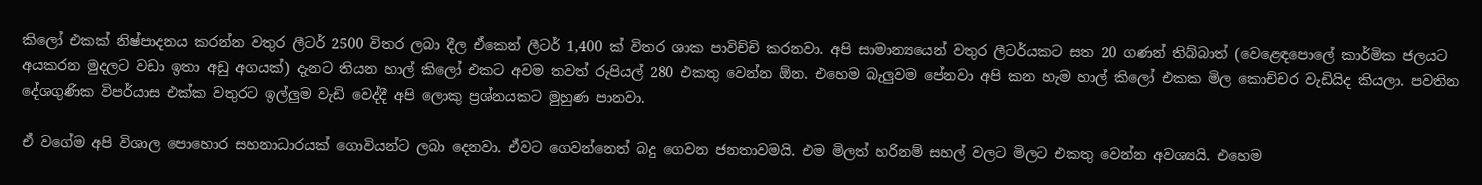කිලෝ එකක් නිෂ්පාදනය කරන්න වතුර ලීටර් 2500 විතර ලබා දීල ඒකෙන් ලීටර් 1,400 ක් විතර ශාක පාවිච්චි කරනවා. අපි සාමාන්‍යයෙන් වතුර ලීටර්යකට සත 20 ගණන් තිබ්බාත් (වෙළෙඳපොලේ කාර්මික ජලයට අයකරන මුදලට වඩා ඉතා අඩු අගයක්) දැනට තියන හාල් කිලෝ එකට අවම තවත් රුපියල් 280 එකතු වෙන්න ඕන. එහෙම බැලුවම පේනවා අපි කන හැම හාල් කිලෝ එකක මිල කොච්චර වැඩියිද කියලා. පවතින දේශගුණික විපර්යාස එක්ක වතුරට ඉල්ලුම වැඩි වෙද්දී අපි ලොකු ප්‍රශ්නයකට මුහුණ පානවා.

ඒ වගේම අපි විශාල පොහොර සහනාධාරයක් ගොවියන්ට ලබා දෙනවා. ඒවට ගෙවන්නෙත් බදු ගෙවන ජනතාවමයි. එම මිලත් හරිනම් සහල් වලට මිලට එකතු වෙන්න අවශ්‍යයි. එහෙම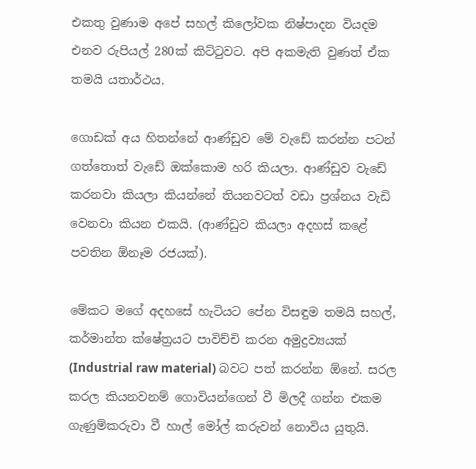එකතු වුණාම අපේ සහල් කිලෝවක නිෂ්පාදන වියදම එනව රුපියල් 280ක් කිට්ටුවට. අපි අකමැති වුණත් ඒක තමයි යතාර්ථය.

ගොඩක් අය හිතන්නේ ආණ්ඩුව මේ වැඩේ කරන්න පටන් ගත්තොත් වැඩේ ඔක්කොම හරි කියලා. ආණ්ඩුව වැඩේ කරනවා කියලා කියන්නේ තියනවටත් වඩා ප්‍රශ්නය වැඩි වෙනවා කියන එකයි. (ආණ්ඩුව කියලා අදහස් කළේ පවතින ඕනෑම රජයක්).

මේකට මගේ අදහසේ හැටියට පේන විසඳුම තමයි සහල්, කර්මාන්ත ක්ෂේත්‍රයට පාවිච්චි කරන අමුද්‍රව්‍යයක් (Industrial raw material) බවට පත් කරන්න ඕනේ. සරල කරල කියනවනම් ගොවියන්ගෙන් වී මිලදී ගන්න එකම ගැණුම්කරුවා වී හාල් මෝල් කරුවන් නොවිය යුතුයි.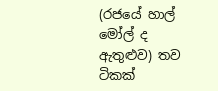(රජයේ හාල් මෝල් ද ඇතුළුව) තව ටිකක්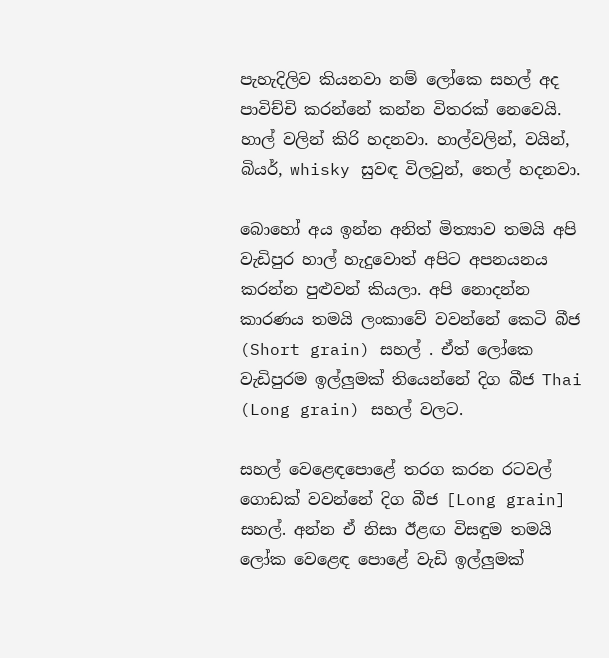පැහැදිලිව කියනවා නම් ලෝකෙ සහල් අද පාවිච්චි කරන්නේ කන්න විතරක් නෙවෙයි. හාල් වලින් කිරි හදනවා. හාල්වලින්, වයින්, බියර්, whisky සුවඳ විලවුන්, තෙල් හදනවා.

බොහෝ අය ඉන්න අනිත් මිත්‍යාව තමයි අපි වැඩිපුර හාල් හැදුවොත් අපිට අපනයනය කරන්න පුළුවන් කියලා. අපි නොදන්න කාරණය තමයි ලංකාවේ වවන්නේ කෙටි බීජ (Short grain) සහල් . ඒත් ලෝකෙ වැඩිපුරම ඉල්ලුමක් තියෙන්නේ දිග බීජ Thai (Long grain) සහල් වලට.

සහල් වෙළෙඳපොළේ තරග කරන රටවල් ගොඩක් වවන්නේ දිග බීජ [Long grain] සහල්. අන්න ඒ නිසා ඊළඟ විසඳුම තමයි ලෝක වෙළෙඳ පොළේ වැඩි ඉල්ලුමක්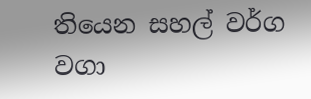තියෙන සහල් වර්ග වගා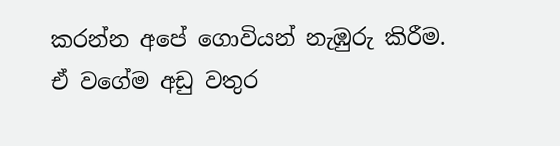කරන්න අපේ ගොවියන් නැඹුරු කිරීම. ඒ වගේම අඩු වතුර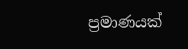ප්‍රමාණයක්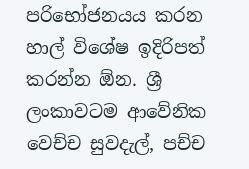පරිභෝජනයය කරන හාල් විශේෂ ඉදිරිපත් කරන්න ඕන. ශ්‍රී ලංකාවටම ආවේනික වෙච්ච සුවදැල්, පච්ච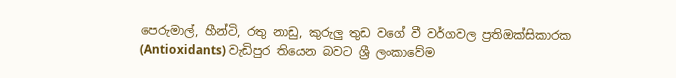පෙරුමාල්, හීන්ටි, රතු නාඩු, කුරුලු තුඩ වගේ වී වර්ගවල ප්‍රතිඔක්සිකාරක (Antioxidants) වැඩිපුර තියෙන බවට ශ්‍රී ලංකාවේම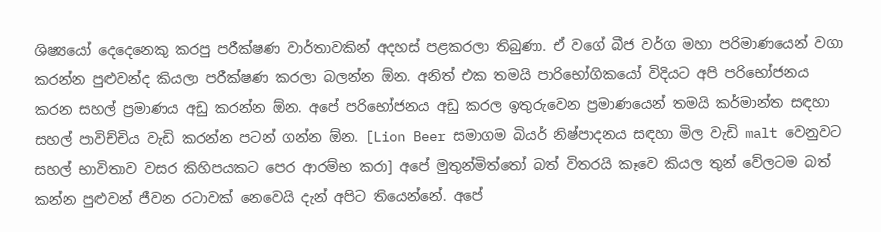ශිෂ්‍යයෝ දෙදෙනෙකු කරපු පරීක්ෂණ වාර්තාවකින් අදහස් පළකරලා තිබුණා. ඒ වගේ බීජ වර්ග මහා පරිමාණයෙන් වගා කරන්න පුළුවන්ද කියලා පරීක්ෂණ කරලා බලන්න ඕන. අනිත් එක තමයි පාරිභෝගිකයෝ විදියට අපි පරිභෝජනය කරන සහල් ප්‍රමාණය අඩු කරන්න ඕන. අපේ පරිභෝජනය අඩු කරල ඉතුරුවෙන ප්‍රමාණයෙන් තමයි කර්මාන්ත සඳහා සහල් පාවිච්චිය වැඩි කරන්න පටන් ගන්න ඕන. [Lion Beer සමාගම බියර් නිෂ්පාදනය සඳහා මිල වැඩි malt වෙනුවට සහල් භාවිතාව වසර කිහිපයකට පෙර ආරම්භ කරා] අපේ මුතුන්මිත්තෝ බත් විතරයි කෑවෙ කියල තුන් වේලටම බත් කන්න පුළුවන් ජීවන රටාවක් නෙවෙයි දැන් අපිට තියෙන්නේ. අපේ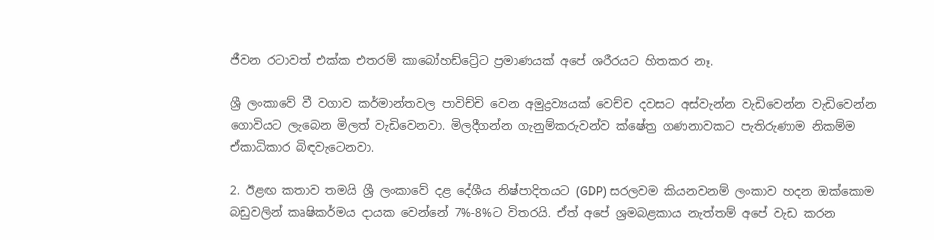ජීවන රටාවත් එක්ක එතරම් කාබෝහඩ්ට්‍රේට ප්‍රමාණයක් අපේ ශරීරයට හිතකර නෑ.

ශ්‍රී ලංකාවේ වී වගාව කර්මාන්තවල පාවිච්චි වෙන අමුද්‍රව්‍යයක් වෙච්ච දවසට අස්වැන්න වැඩිවෙන්න වැඩිවෙන්න ගොවියට ලැබෙන මිලත් වැඩිවෙනවා. මිලදීගන්න ගැනුම්කරුවන්ව ක්ෂේත්‍ර ගණනාවකට පැතිරුණාම නිකම්ම ඒකාධිකාර බිඳවැටෙනවා.

2. ඊළඟ කතාව තමයි ශ්‍රී ලංකාවේ දළ දේශීය නිෂ්පාදිතයට (GDP) සරලවම කියනවනම් ලංකාව හදන ඔක්කොම බඩුවලින් කෘෂිකර්මය දායක වෙන්නේ 7%-8%ට විතරයි. ඒත් අපේ ශ්‍රමබළකාය නැත්තම් අපේ වැඩ කරන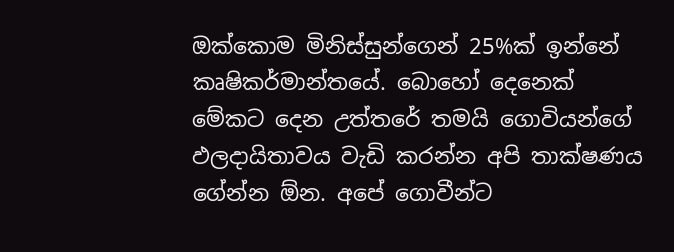ඔක්කොම මිනිස්සුන්ගෙන් 25%ක් ඉන්නේ කෘෂිකර්මාන්තයේ. බොහෝ දෙනෙක් මේකට දෙන උත්තරේ තමයි ගොවියන්ගේ ඵලදායිතාවය වැඩි කරන්න අපි තාක්ෂණය ගේන්න ඕන. අපේ ගොවීන්ට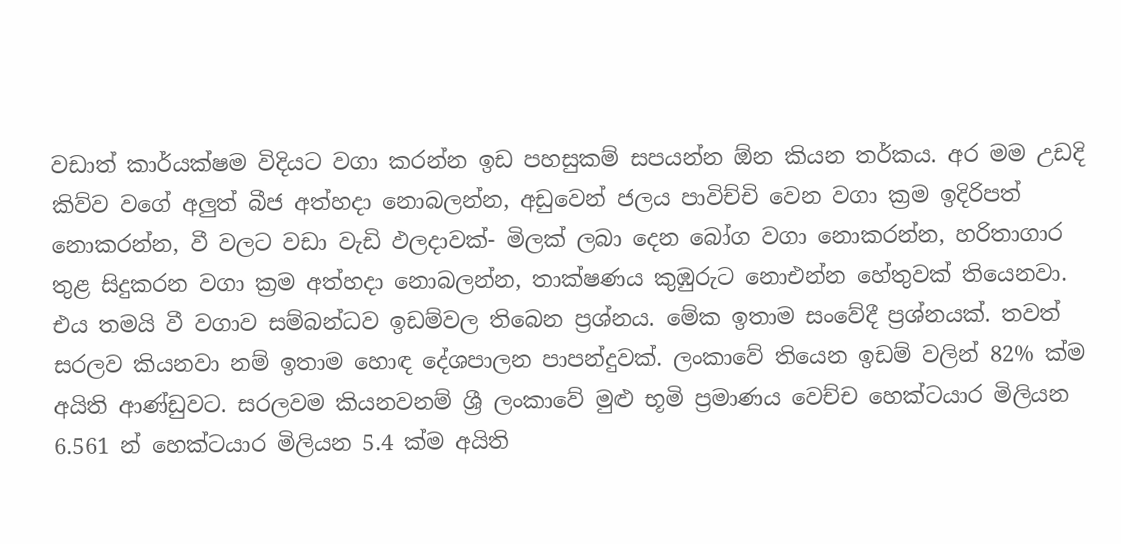වඩාත් කාර්යක්ෂම විදියට වගා කරන්න ඉඩ පහසුකම් සපයන්න ඕන කියන තර්කය. අර මම උඩදි කිව්ව වගේ අලුත් බීජ අත්හදා නොබලන්න, අඩුවෙන් ජලය පාවිච්චි වෙන වගා ක්‍රම ඉදිරිපත් නොකරන්න, වී වලට වඩා වැඩි ඵලදාවක්- මිලක් ලබා දෙන බෝග වගා නොකරන්න, හරිතාගාර තුළ සිදුකරන වගා ක්‍රම අත්හදා නොබලන්න, තාක්ෂණය කුඹුරුට නොඑන්න හේතුවක් තියෙනවා. එය තමයි වී වගාව සම්බන්ධව ඉඩම්වල තිබෙන ප්‍රශ්නය. මේක ඉතාම සංවේදී ප්‍රශ්නයක්. තවත් සරලව කියනවා නම් ඉතාම හොඳ දේශපාලන පාපන්දුවක්. ලංකාවේ තියෙන ඉඩම් වලින් 82% ක්ම අයිති ආණ්ඩුවට. සරලවම කියනවනම් ශ්‍රී ලංකාවේ මුළු භූමි ප්‍රමාණය වෙච්ච හෙක්ටයාර මිලියන 6.561 න් හෙක්ටයාර මිලියන 5.4 ක්ම අයිති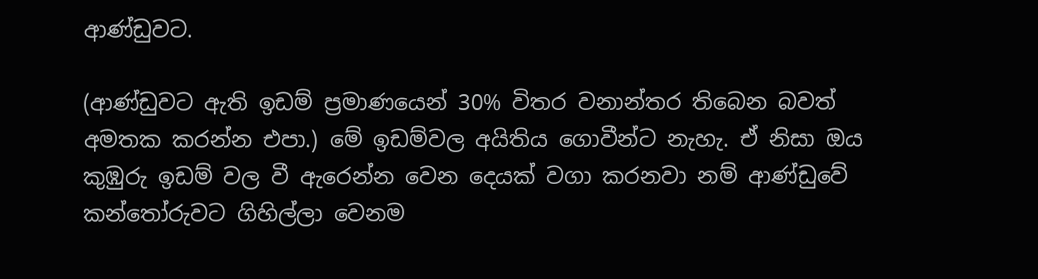ආණ්ඩුවට.

(ආණ්ඩුවට ඇති ඉඩම් ප්‍රමාණයෙන් 30% විතර වනාන්තර තිබෙන බවත් අමතක කරන්න එපා.) මේ ඉඩම්වල අයිතිය ගොවීන්ට නැහැ. ඒ නිසා ඔය කුඹුරු ඉඩම් වල වී ඇරෙන්න වෙන දෙයක් වගා කරනවා නම් ආණ්ඩුවේ කන්තෝරුවට ගිහිල්ලා වෙනම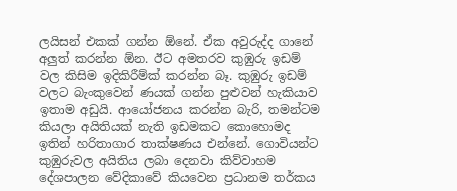ලයිසන් එකක් ගන්න ඕනේ. ඒක අවුරුද්ද ගානේ අලුත් කරන්න ඕන. ඊට අමතරව කුඹුරු ඉඩම් වල කිසිම ඉදිකිරීම්ක් කරන්න බෑ. කුඹුරු ඉඩම් වලට බැංකුවෙන් ණයක් ගන්න පුළුවන් හැකියාව ඉතාම අඩුයි. ආයෝජනය කරන්න බැරි, තමන්ටම කියලා අයිතියක් නැති ඉඩමකට කොහොමද ඉතින් හරිතාගාර තාක්ෂණය එන්නේ. ගොවියන්ට කුඹුරුවල අයිතිය ලබා දෙනවා කිව්වාහම දේශපාලන වේදිකාවේ කියවෙන ප්‍රධානම තර්කය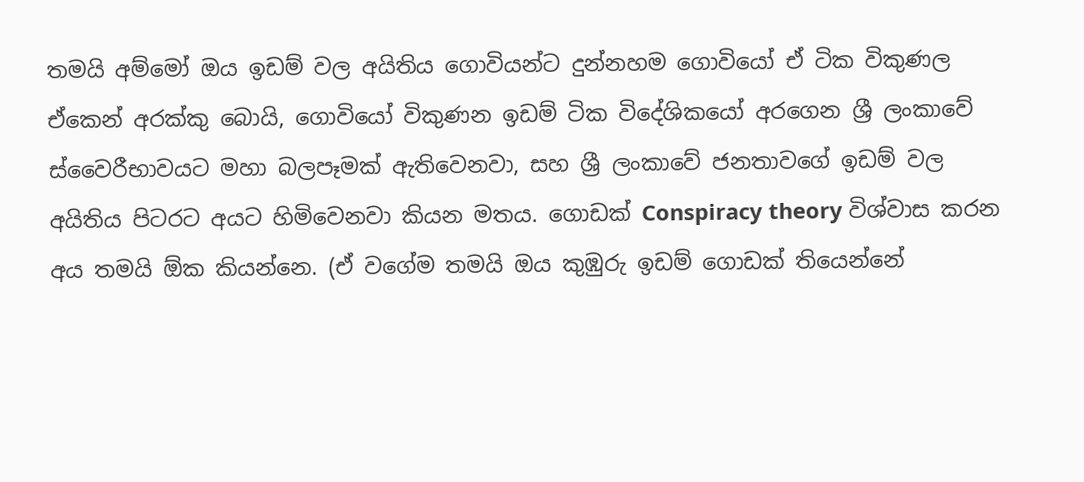තමයි අම්මෝ ඔය ඉඩම් වල අයිතිය ගොවියන්ට දුන්නහම ගොවියෝ ඒ ටික විකුණල ඒකෙන් අරක්කු බොයි, ගොවියෝ විකුණන ඉඩම් ටික විදේශිකයෝ අරගෙන ශ්‍රී ලංකාවේ ස්වෛරීභාවයට මහා බලපෑමක් ඇතිවෙනවා, සහ ශ්‍රී ලංකාවේ ජනතාවගේ ඉඩම් වල අයිතිය පිටරට අයට හිමිවෙනවා කියන මතය. ගොඩක් Conspiracy theory විශ්වාස කරන අය තමයි ඕක කියන්නෙ. (ඒ වගේම තමයි ඔය කුඹුරු ඉඩම් ගොඩක් තියෙන්නේ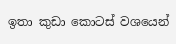ඉතා කුඩා කොටස් වශයෙන්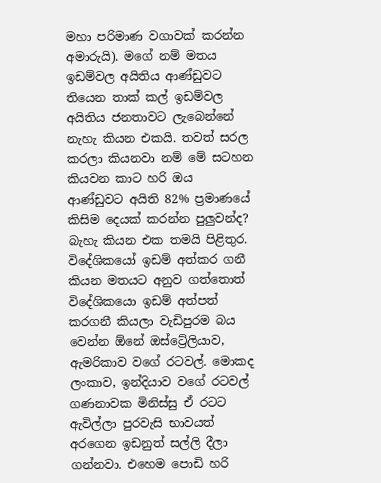මහා පරිමාණ වගාවක් කරන්න අමාරුයි). මගේ නම් මතය ඉඩම්වල අයිතිය ආණ්ඩුවට තියෙන තාක් කල් ඉඩම්වල අයිතිය ජනතාවට ලැබෙන්නේ නැහැ කියන එකයි. තවත් සරල කරලා කියනවා නම් මේ සටහන කියවන කාට හරි ඔය ආණ්ඩුවට අයිති 82% ප්‍රමාණයේ කිසිම දෙයක් කරන්න පුලුවන්ද? බැහැ කියන එක තමයි පිළිතුර. විදේශිකයෝ ඉඩම් අත්කර ගනී කියන මතයට අනුව ගත්තොත් විදේශිකයො ඉඩම් අත්පත් කරගනී කියලා වැඩිපුරම බය වෙන්න ඕනේ ඔස්ට්‍රේලියාව, ඇමරිකාව වගේ රටවල්. මොකද ලංකාව, ඉන්දියාව වගේ රටවල් ගණනාවක මිනිස්සු ඒ රටට ඇවිල්ලා පුරවැසි භාවයත් අරගෙන ඉඩනුත් සල්ලි දීලා ගන්නවා. එහෙම පොඩි හරි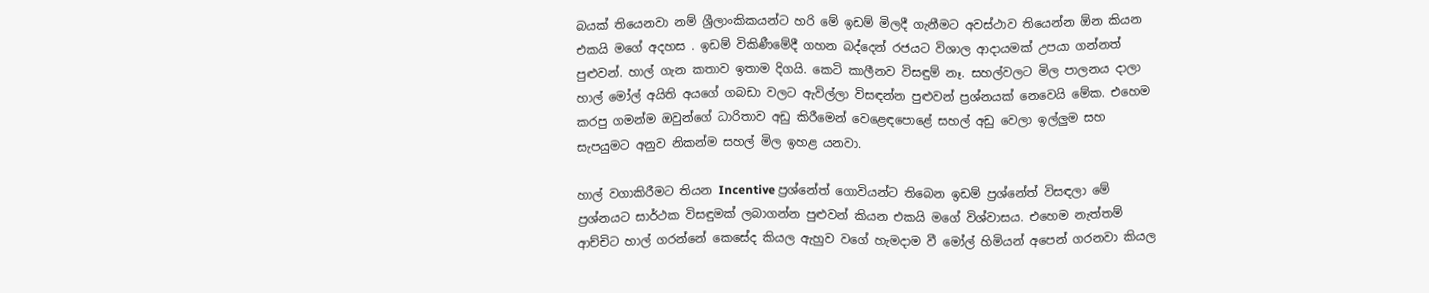බයක් තියෙනවා නම් ශ්‍රීලාංකිකයන්ට හරි මේ ඉඩම් මිලදී ගැනීමට අවස්ථාව තියෙන්න ඕන කියන එකයි මගේ අදහස . ඉඩම් විකිණීමේදී ගහන බද්දෙන් රජයට විශාල ආදායමක් උපයා ගන්නත් පුළුවන්. හාල් ගැන කතාව ඉතාම දිගයි. කෙටි කාලීනව විසඳුම් නෑ. සහල්වලට මිල පාලනය දාලා හාල් මෝල් අයිති අයගේ ගබඩා වලට ඇවිල්ලා විසඳන්න පුළුවන් ප්‍රශ්නයක් නෙවෙයි මේක. එහෙම කරපු ගමන්ම ඔවුන්ගේ ධාරිතාව අඩු කිරීමෙන් වෙළෙඳපොළේ සහල් අඩු වෙලා ඉල්ලුම සහ සැපයුමට අනුව නිකන්ම සහල් මිල ඉහළ යනවා.

හාල් වගාකිරීමට තියන Incentive ප්‍රශ්නේත් ගොවියන්ට තිබෙන ඉඩම් ප්‍රශ්නේත් විසඳලා මේ ප්‍රශ්නයට සාර්ථක විසඳුමක් ලබාගන්න පුළුවන් කියන එකයි මගේ විශ්වාසය. එහෙම නැත්තම් ආච්චිට හාල් ගරන්නේ කෙසේද කියල ඇහුව වගේ හැමදාම වී මෝල් හිමියන් අපෙන් ගරනවා කියල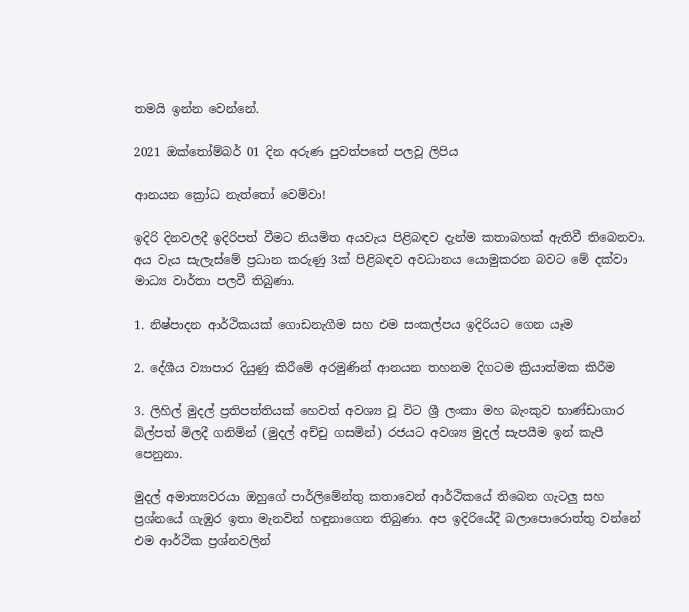තමයි ඉන්න වෙන්නේ.

2021 ඔක්තෝම්බර් 01 දින අරුණ පුවත්පතේ පලවූ ලිපිය

ආනයන ක්‍රෝධ නැත්තෝ වෙම්වා!

ඉදිරි දිනවලදී ඉදිරිපත් වීමට නියමිත අයවැය පිළිබඳව දැන්ම කතාබහක් ඇතිවී තිබෙනවා. අය වැය සැලැස්මේ ප්‍රධාන කරුණු 3ක් පිළිබඳව අවධානය යොමුකරන බවට මේ දක්වා මාධ්‍ය වාර්තා පලවී තිබුණා.

1. නිෂ්පාදන ආර්ථිකයක් ගොඩනැගීම සහ එම සංකල්පය ඉදිරියට ගෙන යෑම

2. දේශීය ව්‍යාපාර දියුණු කිරීමේ අරමුණින් ආනයන තහනම දිගටම ක්‍රියාත්මක කිරීම

3. ලිහිල් මුදල් ප්‍රතිපත්තියක් හෙවත් අවශ්‍ය වූ විට ශ්‍රී ලංකා මහ බැංකුව භාණ්ඩාගාර බිල්පත් මිලදී ගනිමින් (මුදල් අච්චු ගසමින්) රජයට අවශ්‍ය මුදල් සැපයීම ඉන් කැපී පෙනුනා.

මුදල් අමාත්‍යවරයා ඔහුගේ පාර්ලිමේන්තු කතාවෙන් ආර්ථිකයේ තිබෙන ගැටලු සහ ප්‍රශ්නයේ ගැඹුර ඉතා මැනවින් හඳුනාගෙන තිබුණා. අප ඉදිරියේදී බලාපොරොත්තු වන්නේ එම ආර්ථික ප්‍රශ්නවලින්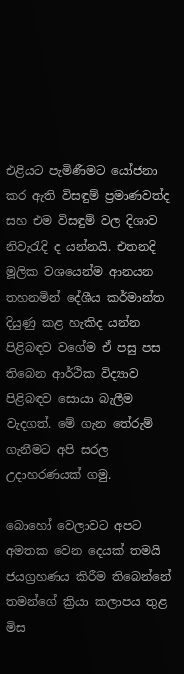එළියට පැමිණීමට යෝජනා කර ඇති විසඳුම් ප්‍රමාණවත්ද සහ එම විසඳුම් වල දිශාව නිවැරැදි ද යන්නයි. එතනදි මූලික වශයෙන්ම ආනයන තහනමින් දේශීය කර්මාන්ත දියුණු කළ හැකිද යන්න පිළිබඳව වගේම ඒ පසු පස තිබෙන ආර්ථික විද්‍යාව පිළිබඳව සොයා බැලීම වැදගත්. මේ ගැන තේරුම් ගැනීමට අපි සරල උදාහරණයක් ගමු.

බොහෝ වෙලාවට අපට අමතක වෙන දෙයක් තමයි ජයග්‍රහණය කිරීම තිබෙන්නේ තමන්ගේ ක්‍රියා කලාපය තුළ මිස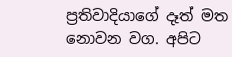ප්‍රතිවාදියාගේ දෑත් මත නොවන වග. අපිට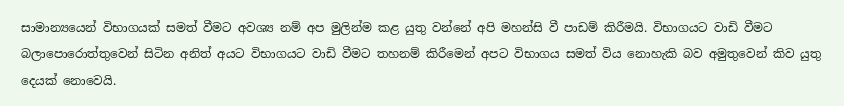සාමාන්‍යයෙන් විභාගයක් සමත් වීමට අවශ්‍ය නම් අප මුලින්ම කළ යුතු වන්නේ අපි මහන්සි වී පාඩම් කිරීමයි. විභාගයට වාඩි වීමට බලාපොරොත්තුවෙන් සිටින අනිත් අයට විභාගයට වාඩි වීමට තහනම් කිරීමෙන් අපට විභාගය සමත් විය නොහැකි බව අමුතුවෙන් කිව යුතු දෙයක් නොවෙයි.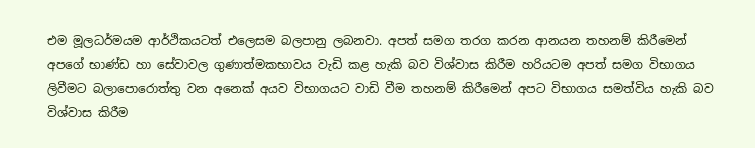එම මූලධර්මයම ආර්ථිකයටත් එලෙසම බලපානු ලබනවා. අපත් සමග තරග කරන ආනයන තහනම් කිරීමෙන් අපගේ භාණ්ඩ හා සේවාවල ගුණාත්මකභාවය වැඩි කළ හැකි බව විශ්වාස කිරීම හරියටම අපත් සමග විභාගය ලිවීමට බලාපොරොත්තු වන අනෙක් අයව විභාගයට වාඩි වීම තහනම් කිරීමෙන් අපට විභාගය සමත්විය හැකි බව විශ්වාස කිරීම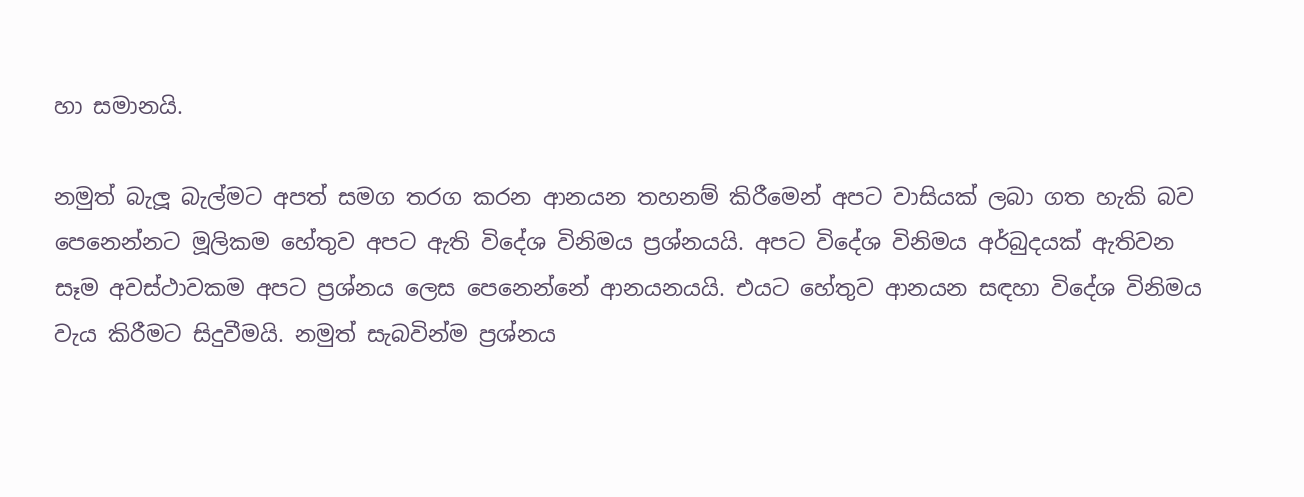හා සමානයි.

නමුත් බැලූ බැල්මට අපත් සමග තරග කරන ආනයන තහනම් කිරීමෙන් අපට වාසියක් ලබා ගත හැකි බව පෙනෙන්නට මූලිකම හේතුව අපට ඇති විදේශ විනිමය ප්‍රශ්නයයි. අපට විදේශ විනිමය අර්බුදයක් ඇතිවන සෑම අවස්ථාවකම අපට ප්‍රශ්නය ලෙස පෙනෙන්නේ ආනයනයයි. එයට හේතුව ආනයන සඳහා විදේශ විනිමය වැය කිරීමට සිදුවීමයි. නමුත් සැබවින්ම ප්‍රශ්නය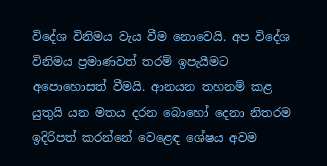විදේශ විනිමය වැය වීම නොවෙයි. අප විදේශ විනිමය ප්‍රමාණවත් තරම් ඉපැයීමට අපොහොසත් වීමයි. ආනයන තහනම් කළ යුතුයි යන මතය දරන බොහෝ දෙනා නිතරම ඉදිරිපත් කරන්නේ වෙළෙඳ ශේෂය අවම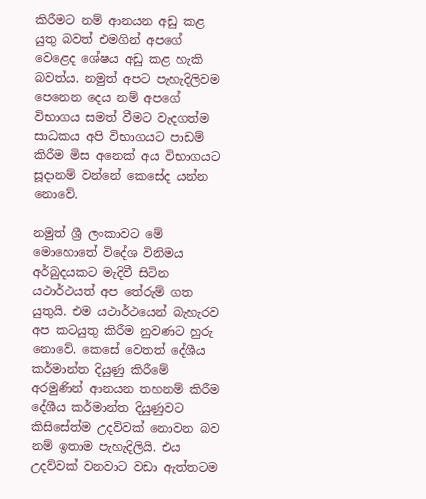කිරීමට නම් ආනයන අඩු කළ යුතු බවත් එමගින් අපගේ වෙළෙද ශේෂය අඩු කළ හැකි බවත්ය. නමුත් අපට පැහැදිලිවම පෙනෙන දෙය නම් අපගේ විභාගය සමත් වීමට වැදගත්ම සාධකය අපි විභාගයට පාඩම් කිරීම මිස අනෙක් අය විභාගයට සූදානම් වන්නේ කෙසේද යන්න නොවේ.

නමුත් ශ්‍රී ලංකාවට මේ මොහොතේ විදේශ විනිමය අර්බුදයකට මැදිවී සිටින යථාර්ථයත් අප තේරුම් ගත යුතුයි. එම යථාර්ථයෙන් බැහැරව අප කටයුතු කිරීම නුවණට හුරු නොවේ. කෙසේ වෙතත් දේශීය කර්මාන්ත දියුණු කිරීමේ අරමුණින් ආනයන තහනම් කිරීම දේශීය කර්මාන්ත දියුණුවට කිසිසේත්ම උදව්වක් නොවන බව නම් ඉතාම පැහැදිලියි. එය උදව්වක් වනවාට වඩා ඇත්තටම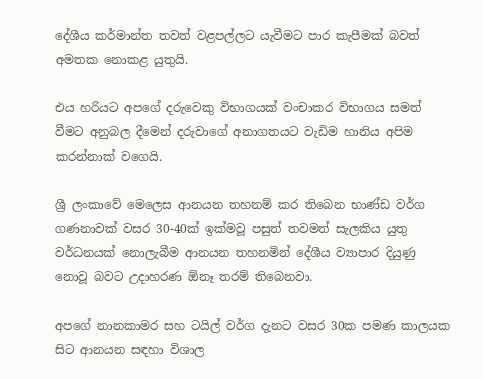දේශීය කර්මාන්ත තවත් වළපල්ලට යැවීමට පාර කැපීමක් බවත් අමතක නොකළ යුතුයි.

එය හරියට අපගේ දරුවෙකු විභාගයක් වංචාකර විභාගය සමත් වීමට අනුබල දීමෙන් දරුවාගේ අනාගතයට වැඩිම හානිය අපිම කරන්නාක් වගෙයි.

ශ්‍රී ලංකාවේ මෙලෙස ආනයන තහනම් කර තිබෙන භාණ්ඩ වර්ග ගණනාවක් වසර 30-40ක් ඉක්මවූ පසුත් තවමත් සැලකිය යුතු වර්ධනයක් නොලැබීම ආනයන තහනමින් දේශීය ව්‍යාපාර දියුණු නොවූ බවට උදාහරණ ඕනෑ තරම් තිබෙනවා.

අපගේ නානකාමර සහ ටයිල් වර්ග දැනට වසර 30ක පමණ කාලයක සිට ආනයන සඳහා විශාල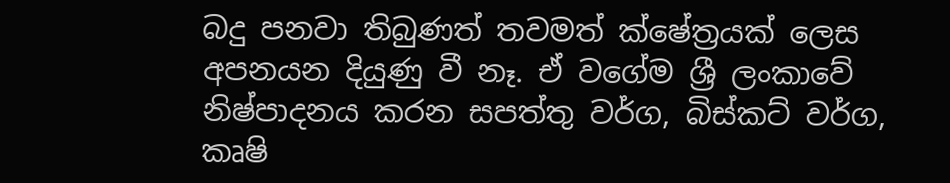බදු පනවා තිබුණත් තවමත් ක්ෂේත්‍රයක් ලෙස අපනයන දියුණු වී නෑ. ඒ වගේම ශ්‍රී ලංකාවේ නිෂ්පාදනය කරන සපත්තු වර්ග, බිස්කට් වර්ග, කෘෂි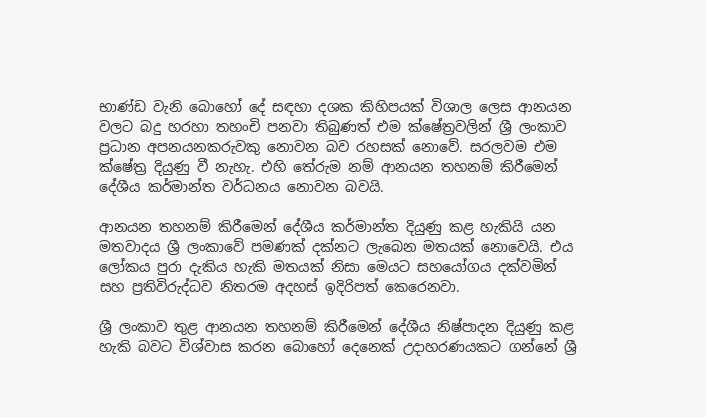භාණ්ඩ වැනි බොහෝ දේ සඳහා දශක කිහිපයක් විශාල ලෙස ආනයන වලට බදු හරහා තහංචි පනවා තිබුණත් එම ක්ෂේත්‍රවලින් ශ්‍රී ලංකාව ප්‍රධාන අපනයනකරුවකු නොවන බව රහසක් නොවේ. සරලවම එම ක්ෂේත්‍ර දියුණු වී නැහැ. එහි තේරුම නම් ආනයන තහනම් කිරීමෙන් දේශීය කර්මාන්ත වර්ධනය නොවන බවයි.

ආනයන තහනම් කිරීමෙන් දේශීය කර්මාන්ත දියුණු කළ හැකියි යන මතවාදය ශ්‍රී ලංකාවේ පමණක් දක්නට ලැබෙන මතයක් නොවෙයි. එය ලෝකය පුරා දැකිය හැකි මතයක් නිසා මෙයට සහයෝගය දක්වමින් සහ ප්‍රතිවිරුද්ධව නිතරම අදහස් ඉදිරිපත් කෙරෙනවා.

ශ්‍රී ලංකාව තුළ ආනයන තහනම් කිරීමෙන් දේශීය නිෂ්පාදන දියුණු කළ හැකි බවට විශ්වාස කරන බොහෝ දෙනෙක් උදාහරණයකට ගන්නේ ශ්‍රී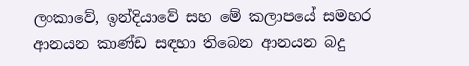ලංකාවේ, ඉන්දියාවේ සහ මේ කලාපයේ සමහර ආනයන කාණ්ඩ සඳහා තිබෙන ආනයන බදු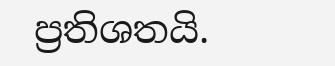ප්‍රතිශතයි.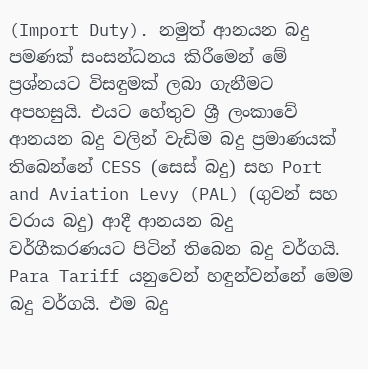(Import Duty). නමුත් ආනයන බදු පමණක් සංසන්ධනය කිරීමෙන් මේ ප්‍රශ්නයට විසඳුමක් ලබා ගැනීමට අපහසුයි. එයට හේතුව ශ්‍රී ලංකාවේ ආනයන බදු වලින් වැඩිම බදු ප්‍රමාණයක් තිබෙන්නේ CESS (සෙස් බදු) සහ Port and Aviation Levy (PAL) (ගුවන් සහ වරාය බදු) ආදී ආනයන බදු වර්ගීකරණයට පිටින් තිබෙන බදු වර්ගයි. Para Tariff යනුවෙන් හඳුන්වන්නේ මෙම බදු වර්ගයි. එම බදු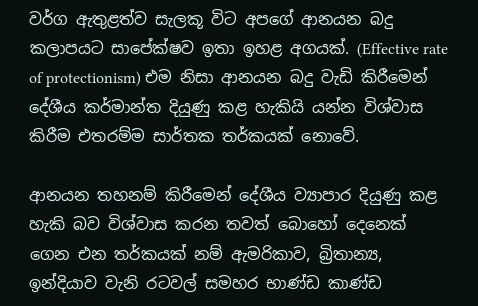වර්ග ඇතුළත්ව සැලකූ විට අපගේ ආනයන බදු කලාපයට සාපේක්ෂව ඉතා ඉහළ අගයක්. (Effective rate of protectionism) එම නිසා ආනයන බදු වැඩි කිරීමෙන් දේශීය කර්මාන්ත දියුණු කළ හැකියි යන්න විශ්වාස කිරීම එතරම්ම සාර්තක තර්කයක් නොවේ.

ආනයන තහනම් කිරීමෙන් දේශීය ව්‍යාපාර දියුණු කළ හැකි බව විශ්වාස කරන තවත් බොහෝ දෙනෙක් ගෙන එන තර්කයක් නම් ඇමරිකාව, බ්‍රිතාන්‍ය, ඉන්දියාව වැනි රටවල් සමහර භාණ්ඩ කාණ්ඩ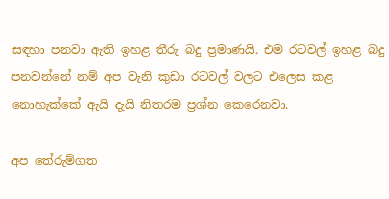සඳහා පනවා ඇති ඉහළ තීරු බදු ප්‍රමාණයි. එම රටවල් ඉහළ බදු පනවන්නේ නම් අප වැනි කුඩා රටවල් වලට එලෙස කළ නොහැක්කේ ඇයි දැයි නිතරම ප්‍රශ්න කෙරෙනවා.

අප තේරුම්ගත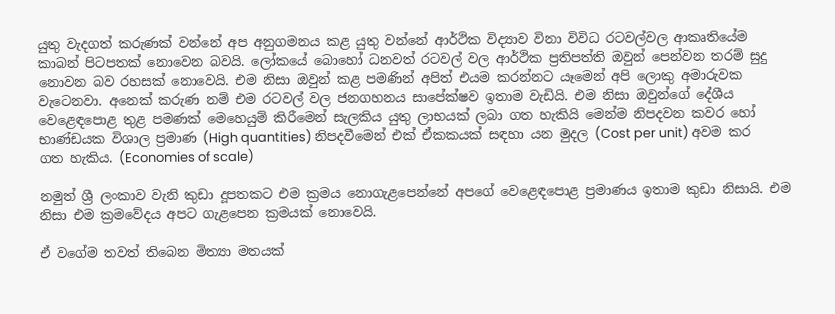යුතු වැදගත් කරුණක් වන්නේ අප අනුගමනය කළ යුතු වන්නේ ආර්ථික විද්‍යාව විනා විවිධ රටවල්වල ආකෘතියේම කාබන් පිටපතක් නොවෙන බවයි. ලෝකයේ බොහෝ ධනවත් රටවල් වල ආර්ථික ප්‍රතිපත්ති ඔවුන් පෙන්වන තරම් සුදු නොවන බව රහසක් නොවෙයි. එම නිසා ඔවුන් කළ පමණින් අපිත් එයම කරන්නට යෑමෙන් අපි ලොකු අමාරුවක වැටෙනවා. අනෙක් කරුණ නම් එම රටවල් වල ජනගහනය සාපේක්ෂව ඉතාම වැඩියි. එම නිසා ඔවුන්ගේ දේශීය වෙළෙඳපොළ තුළ පමණක් මෙහෙයුම් කිරීමෙන් සැලකිය යුතු ලාභයක් ලබා ගත හැකියි මෙන්ම නිපදවන කවර හෝ භාණ්ඩයක විශාල ප්‍රමාණ (High quantities) නිපදවීමෙන් එක් ඒකකයක් සඳහා යන මුදල (Cost per unit) අවම කර ගත හැකිය. (Economies of scale)

නමුත් ශ්‍රී ලංකාව වැනි කුඩා දූපතකට එම ක්‍රමය නොගැළපෙන්නේ අපගේ වෙළෙඳපොළ ප්‍රමාණය ඉතාම කුඩා නිසායි. එම නිසා එම ක්‍රමවේදය අපට ගැළපෙන ක්‍රමයක් නොවෙයි.

ඒ වගේම තවත් තිබෙන මිත්‍යා මතයක්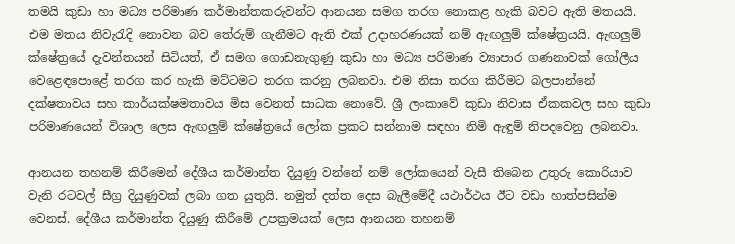තමයි කුඩා හා මධ්‍ය පරිමාණ කර්මාන්තකරුවන්ට ආනයන සමග තරග නොකළ හැකි බවට ඇති මතයයි. එම මතය නිවැරැදි නොවන බව තේරුම් ගැනීමට ඇති එක් උදාහරණයක් නම් ඇඟලුම් ක්ෂේත්‍රයයි. ඇඟලුම් ක්ෂේත්‍රයේ දැවන්තයන් සිටියත්, ඒ සමග ගොඩනැගුණු කුඩා හා මධ්‍ය පරිමාණ ව්‍යාපාර ගණනාවක් ගෝලීය වෙළෙඳපොළේ තරග කර හැකි මට්ටමට තරග කරනු ලබනවා. එම නිසා තරග කිරීමට බලපාන්නේ දක්ෂතාවය සහ කාර්යක්ෂමතාවය මිස වෙනත් සාධක නොවේ. ශ්‍රී ලංකාවේ කුඩා නිවාස ඒකකවල සහ කුඩා පරිමාණයෙන් විශාල ලෙස ඇඟලුම් ක්ෂේත්‍රයේ ලෝක ප්‍රකට සන්නාම සඳහා නිමි ඇඳුම් නිපදවෙනු ලබනවා.

ආනයන තහනම් කිරීමෙන් දේශීය කර්මාන්ත දියුණු වන්නේ නම් ලෝකයෙන් වැසී තිබෙන උතුරු කොරියාව වැනි රටවල් සීග්‍ර දියුණුවක් ලබා ගත යුතුයි. නමුත් දත්ත දෙස බැලීමේදී යථාර්ථය ඊට වඩා හාත්පසින්ම වෙනස්. දේශීය කර්මාන්ත දියුණු කිරීමේ උපක්‍රමයක් ලෙස ආනයන තහනම්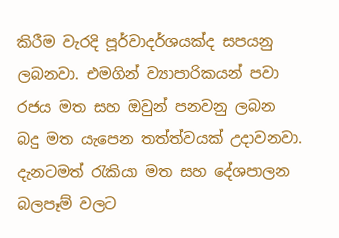කිරීම වැරදි පූර්වාදර්ශයක්ද සපයනු ලබනවා. එමගින් ව්‍යාපාරිකයන් පවා රජය මත සහ ඔවුන් පනවනු ලබන බදු මත යැපෙන තත්ත්වයක් උදාවනවා. දැනටමත් රැකියා මත සහ දේශපාලන බලපෑම් වලට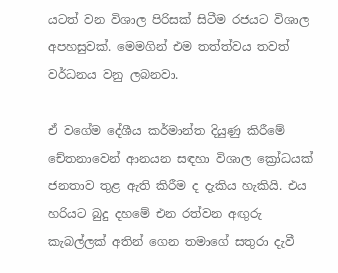යටත් වන විශාල පිරිසක් සිටීම රජයට විශාල අපහසුවක්. මෙමගින් එම තත්ත්වය තවත් වර්ධනය වනු ලබනවා.

ඒ වගේම දේශීය කර්මාන්ත දියුණු කිරීමේ චේතනාවෙන් ආනයන සඳහා විශාල ක්‍රෝධයක් ජනතාව තුළ ඇති කිරීම ද දැකිය හැකියි. එය හරියට බුදු දහමේ එන රත්වන අඟුරු කැබල්ලක් අතින් ගෙන තමාගේ සතුරා දැවී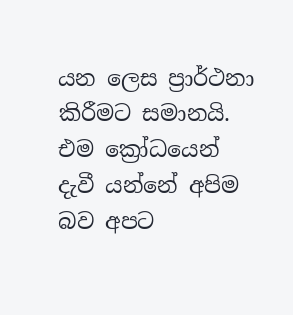යන ලෙස ප්‍රාර්ථනා කිරීමට සමානයි. එම ක්‍රෝධයෙන් දැවී යන්නේ අපිම බව අපට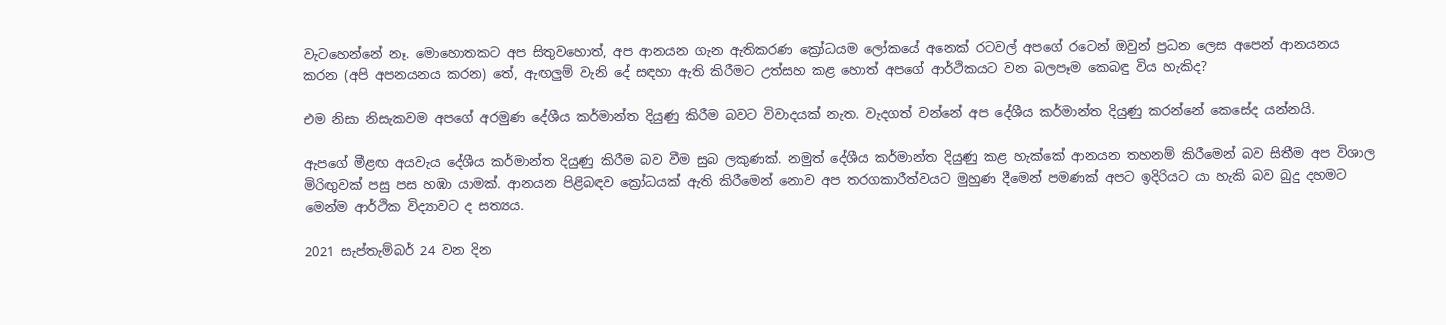වැටහෙන්නේ නෑ. මොහොතකට අප සිතුවහොත්, අප ආනයන ගැන ඇතිකරණ ක්‍රෝධයම ලෝකයේ අනෙක් රටවල් අපගේ රටෙන් ඔවුන් ප්‍රධන ලෙස අපෙන් ආනයනය කරන (අපි අපනයනය කරන) තේ, ඇඟලුම් වැනි දේ සඳහා ඇති කිරීමට උත්සහ කළ හොත් අපගේ ආර්ථිකයට වන බලපෑම කෙබඳු විය හැකිද?

එම නිසා නිසැකවම අපගේ අරමුණ දේශීය කර්මාන්ත දියුණු කිරීම බවට විවාදයක් නැත. වැදගත් වන්නේ අප දේශීය කර්මාන්ත දියුණු කරන්නේ කෙසේද යන්නයි.

ඇපගේ මීළඟ අයවැය දේශීය කර්මාන්ත දියුණු කිරීම බව වීම සුබ ලකුණක්. නමුත් දේශීය කර්මාන්ත දියුණු කළ හැක්කේ ආනයන තහනම් කිරීමෙන් බව සිතීම අප විශාල මිරිඟුවක් පසු පස හඹා යාමක්. ආනයන පිළිබඳව ක්‍රෝධයක් ඇති කිරීමෙන් නොව අප තරගකාරීත්වයට මුහුණ දීමෙන් පමණක් අපට ඉදිරියට යා හැකි බව බුදු දහමට මෙන්ම ආර්ථික විද්‍යාවට ද සත්‍යය.

2021 සැප්තැම්බර් 24 වන දින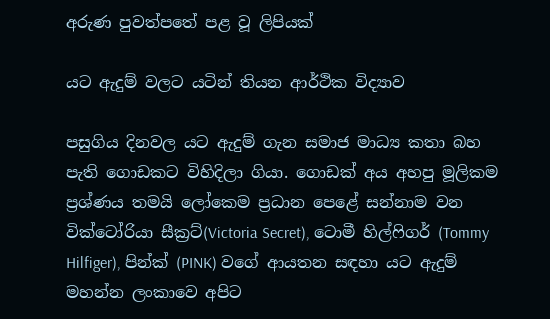අරුණ පුවත්පතේ පළ වූ ලිපියක්

යට ඇදුම් වලට යටින් තියන ආර්ථික විද්‍යාව

පසුගිය දිනවල යට ඇදුම් ගැන සමාජ මාධ්‍ය කතා බහ පැති ගොඩකට විහිදිලා ගියා. ගොඩක් අය අහපු මූලිකම ප්‍රශ්ණය තමයි ලෝකෙම ප්‍රධාන පෙළේ සන්නාම වන වික්ටෝරියා සීක්‍රට්(Victoria Secret), ටොමී හිල්ෆිගර් (Tommy Hilfiger), පින්ක් (PINK) වගේ ආයතන සඳහා යට ඇදුම් මහන්න ලංකාවෙ අපිට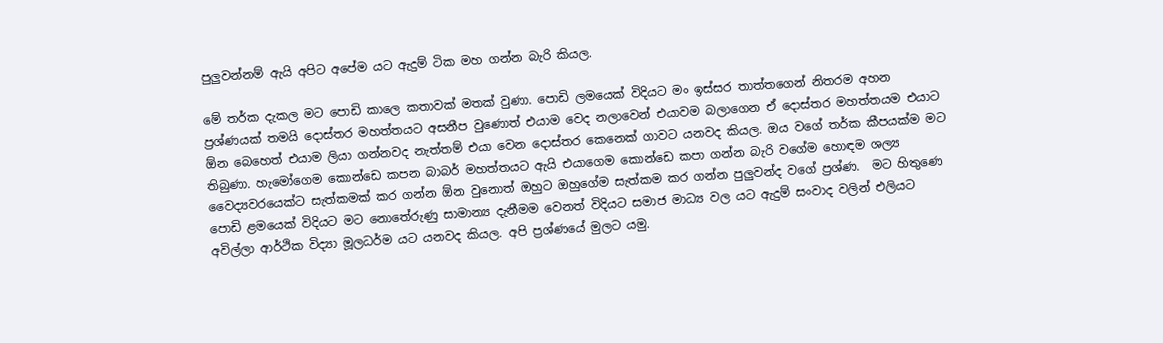පුලුවන්නම් ඇයි අපිට අපේම යට ඇදුම් ටික මහ ගන්න බැරි කියල.

මේ තර්ක දැකල මට පොඩි කාලෙ කතාවක් මතක් වුණා. පොඩි ලමයෙක් විදියට මං ඉස්සර තාත්තගෙන් නිතරම අහන ප්‍රශ්ණයක් තමයි දොස්තර මහත්තයට අසනීප වුණොත් එයාම වෙද නලාවෙන් එයාවම බලාගෙන ඒ දොස්තර මහත්තයම එයාට ඕන බෙහෙත් එයාම ලියා ගන්නවද නැත්තම් එයා වෙන දොස්තර කෙනෙක් ගාවට යනවද කියල. ඔය වගේ තර්ක කීපයක්ම මට තිබුණා. හැමෝගෙම කොන්ඩෙ කපන බාබර් මහත්තයට ඇයි එයාගෙම කොන්ඩෙ කපා ගන්න බැරි වගේම හොඳම ශල්‍ය වෛද්‍යවරයෙක්ට සැත්කමක් කර ගන්න ඕන වුනොත් ඔහුට ඔහුගේම සැත්කම කර ගන්න පුලුවන්ද වගේ ප්‍රශ්ණ.  මට හිතුණෙ පොඩි ළමයෙක් විදියට මට නොතේරුණු සාමාන්‍ය දැනීමම වෙනත් විදියට සමාජ මාධ්‍ය වල යට ඇදුම් සංවාද වලින් එලියට අවිල්ලා ආර්ථික විද්‍යා මූලධර්ම යට යනවද කියල. අපි ප්‍රශ්ණයේ මුලට යමු.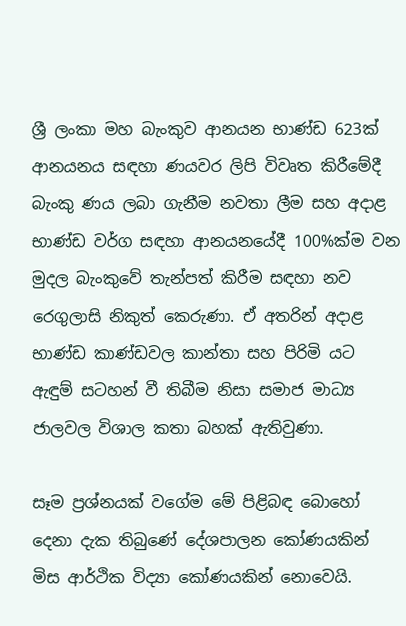ශ්‍රී ලංකා මහ බැංකුව ආනයන භාණ්ඩ 623ක් ආනයනය සඳහා ණයවර ලිපි විවෘත කිරීමේදී බැංකු ණය ලබා ගැනීම නවතා ලීම සහ අදාළ භාණ්ඩ වර්ග සඳහා ආනයනයේදී 100%ක්ම වන මුදල බැංකුවේ තැන්පත් කිරීම සඳහා නව රෙගුලාසි නිකුත් කෙරුණා. ඒ අතරින් අදාළ භාණ්ඩ කාණ්ඩවල කාන්තා සහ පිරිමි යට ඇඳුම් සටහන් වී තිබීම නිසා සමාජ මාධ්‍ය ජාලවල විශාල කතා බහක් ඇතිවුණා.

සෑම ප්‍රශ්නයක් වගේම මේ පිළිබඳ බොහෝ දෙනා දැක තිබුණේ දේශපාලන කෝණයකින් මිස ආර්ථික විද්‍යා කෝණයකින් නොවෙයි.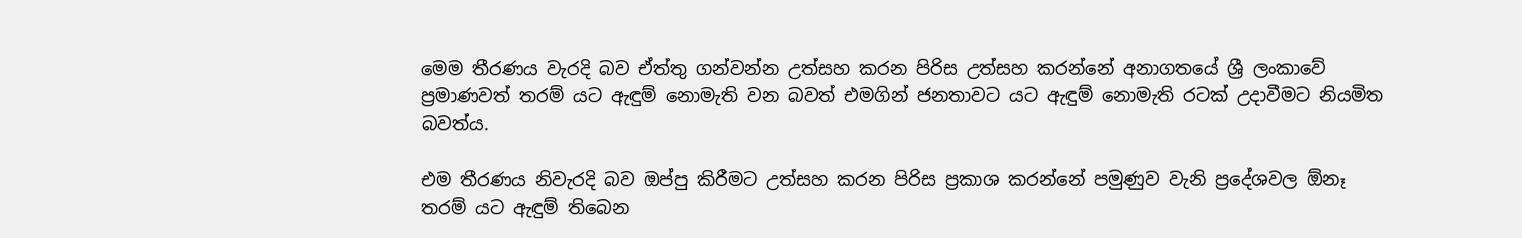මෙම තීරණය වැරදි බව ඒත්තු ගන්වන්න උත්සහ කරන පිරිස උත්සහ කරන්නේ අනාගතයේ ශ්‍රී ලංකාවේ ප්‍රමාණවත් තරම් යට ඇඳුම් නොමැති වන බවත් එමගින් ජනතාවට යට ඇඳුම් නොමැති රටක් උදාවීමට නියමිත බවත්ය.

එම තීරණය නිවැරදි බව ඔප්පු කිරීමට උත්සහ කරන පිරිස ප්‍රකාශ කරන්නේ පමුණුව වැනි ප්‍රදේශවල ඕනෑ තරම් යට ඇඳුම් තිබෙන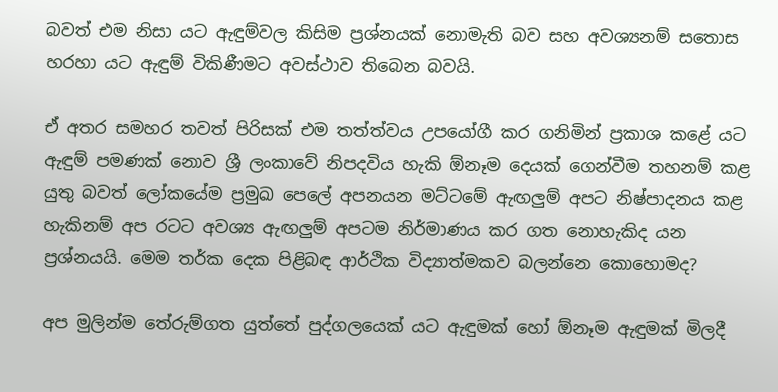බවත් එම නිසා යට ඇඳුම්වල කිසිම ප්‍රශ්නයක් නොමැති බව සහ අවශ්‍යනම් සතොස හරහා යට ඇඳුම් විකිණීමට අවස්ථාව තිබෙන බවයි.

ඒ අතර සමහර තවත් පිරිසක් එම තත්ත්වය උපයෝගී කර ගනිමින් ප්‍රකාශ කළේ යට ඇඳුම් පමණක් නොව ශ්‍රී ලංකාවේ නිපදවිය හැකි ඕනෑම දෙයක් ගෙන්වීම තහනම් කළ යුතු බවත් ලෝකයේම ප්‍රමුඛ පෙලේ අපනයන මට්ටමේ ඇඟලුම් අපට නිෂ්පාදනය කළ හැකිනම් අප රටට අවශ්‍ය ඇඟලුම් අපටම නිර්මාණය කර ගත නොහැකිද යන ප්‍රශ්නයයි. මෙම තර්ක දෙක පිළිබඳ ආර්ථික විද්‍යාත්මකව බලන්නෙ කොහොමද?

අප මුලින්ම තේරුම්ගත යුත්තේ පුද්ගලයෙක් යට ඇඳුමක් හෝ ඕනෑම ඇඳුමක් මිලදී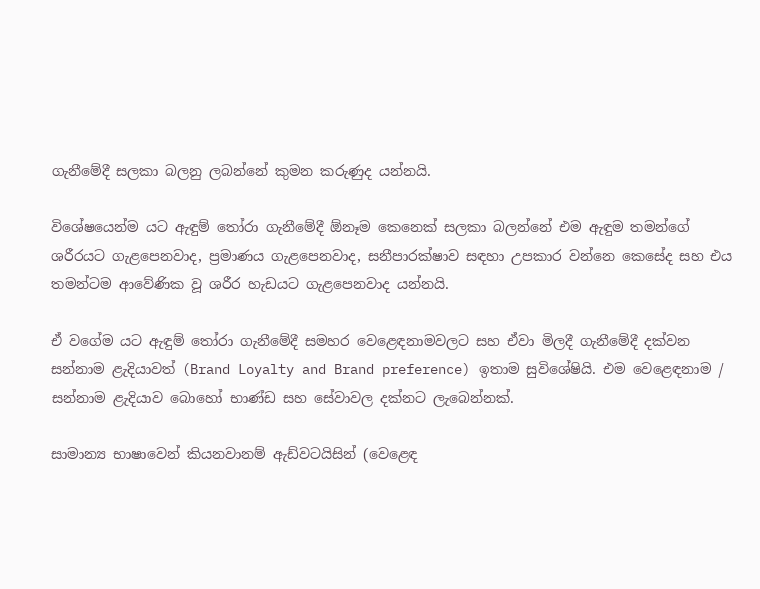ගැනීමේදී සලකා බලනු ලබන්නේ කුමන කරුණුද යන්නයි.

විශේෂයෙන්ම යට ඇඳුම් තෝරා ගැනීමේදී ඕනෑම කෙනෙක් සලකා බලන්නේ එම ඇඳුම තමන්ගේ ශරීරයට ගැළපෙනවාද, ප්‍රමාණය ගැළපෙනවාද, සනීපාරක්ෂාව සඳහා උපකාර වන්නෙ කෙසේද සහ එය තමන්ටම ආවේණික වූ ශරීර හැඩයට ගැළපෙනවාද යන්නයි.

ඒ වගේම යට ඇඳුම් තෝරා ගැනීමේදී සමහර වෙළෙඳනාමවලට සහ ඒවා මිලදී ගැනීමේදී දක්වන සන්නාම ළැදියාවත් (Brand Loyalty and Brand preference) ඉතාම සුවිශේෂියි. එම වෙළෙඳනාම / සන්නාම ළැදියාව බොහෝ භාණ්ඩ සහ සේවාවල දක්නට ලැබෙන්නක්.

සාමාන්‍ය භාෂාවෙන් කියනවානම් ඇඩ්වටයිසින් (වෙළෙඳ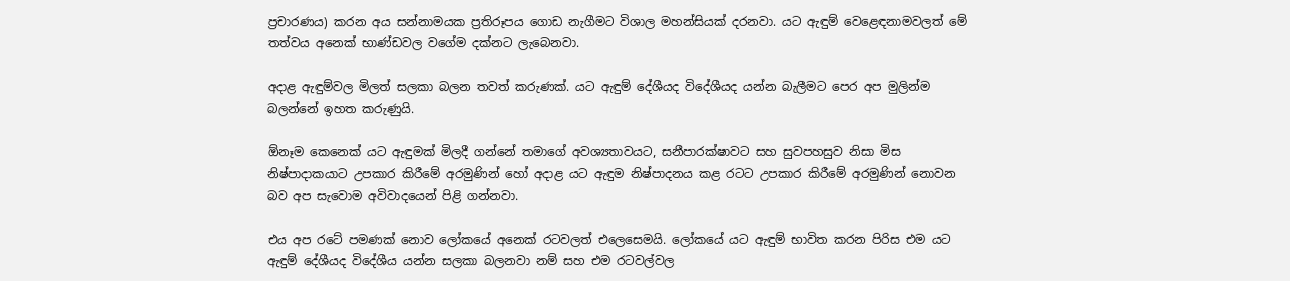ප්‍රචාරණය) කරන අය සන්නාමයක ප්‍රතිරූපය ගොඩ නැගීමට විශාල මහන්සියක් දරනවා. යට ඇඳුම් වෙළෙඳනාමවලත් මේ තත්වය අනෙක් භාණ්ඩවල වගේම දක්නට ලැබෙනවා.

අදාළ ඇඳුම්වල මිලත් සලකා බලන තවත් කරුණක්. යට ඇඳුම් දේශීයද විදේශීයද යන්න බැලීමට පෙර අප මුලින්ම බලන්නේ ඉහත කරුණුයි.

ඕනෑම කෙනෙක් යට ඇඳුමක් මිලදී ගන්නේ තමාගේ අවශ්‍යතාවයට, සනීපාරක්ෂාවට සහ සුවපහසුව නිසා මිස නිෂ්පාදාකයාට උපකාර කිරීමේ අරමුණින් හෝ අදාළ යට ඇඳුම නිෂ්පාදනය කළ රටට උපකාර කිරීමේ අරමුණින් නොවන බව අප සැවොම අවිවාදයෙන් පිළි ගන්නවා.

එය අප රටේ පමණක් නොව ලෝකයේ අනෙක් රටවලත් එලෙසෙමයි. ලෝකයේ යට ඇඳුම් භාවිත කරන පිරිස එම යට ඇඳුම් දේශීයද විදේශීය යන්න සලකා බලනවා නම් සහ එම රටවල්වල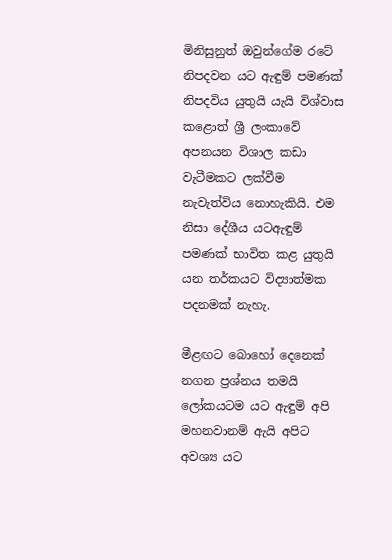මිනිසුනුත් ඔවුන්ගේම රටේ නිපදවන යට ඇඳුම් පමණක් නිපදවිය යුතුයි යැයි විශ්වාස කළොත් ශ්‍රී ලංකාවේ අපනයන විශාල කඩා වැටීමකට ලක්වීම නැවැත්විය නොහැකියි. එම නිසා දේශීය යටඇඳුම් පමණක් භාවිත කළ යුතුයි යන තර්කයට විද්‍යාත්මක පදනමක් නැහැ.

මීළඟට බොහෝ දෙනෙක් නගන ප්‍රශ්නය තමයි ලෝකයටම යට ඇඳුම් අපි මහනවානම් ඇයි අපිට අවශ්‍ය යට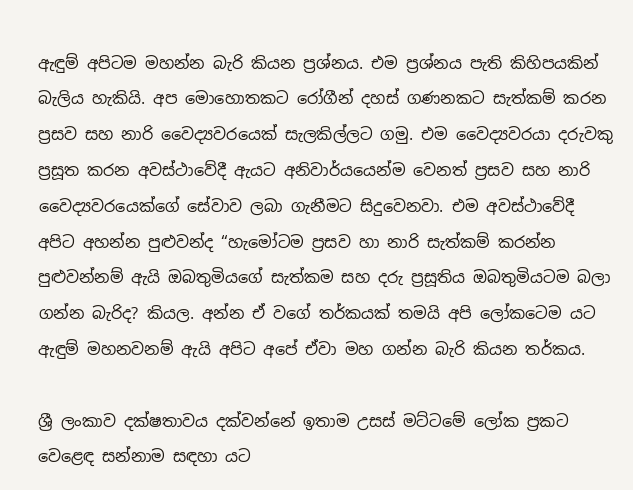ඇඳුම් අපිටම මහන්න බැරි කියන ප්‍රශ්නය. එම ප්‍රශ්නය පැති කිහිපයකින් බැලිය හැකියි. අප මොහොතකට රෝගීන් දහස් ගණනකට සැත්කම් කරන ප්‍රසව සහ නාරි වෛද්‍යවරයෙක් සැලකිල්ලට ගමු. එම වෛද්‍යවරයා දරුවකු ප්‍රසූත කරන අවස්ථාවේදී ඇයට අනිවාර්යයෙන්ම වෙනත් ප්‍රසව සහ නාරි වෛද්‍යවරයෙක්ගේ සේවාව ලබා ගැනීමට සිදුවෙනවා. එම අවස්ථාවේදී අපිට අහන්න පුළුවන්ද “හැමෝටම ප්‍රසව හා නාරි සැත්කම් කරන්න පුළුවන්නම් ඇයි ඔබතුමියගේ සැත්කම සහ දරු ප්‍රසූතිය ඔබතුමියටම බලා ගන්න බැරිද? කියල. අන්න ඒ වගේ තර්කයක් තමයි අපි ලෝකටෙම යට ඇඳුම් මහනවනම් ඇයි අපිට අපේ ඒවා මහ ගන්න බැරි කියන තර්කය.

ශ්‍රී ලංකාව දක්ෂතාවය දක්වන්නේ ඉතාම උසස් මට්ටමේ ලෝක ප්‍රකට වෙළෙඳ සන්නාම සඳහා යට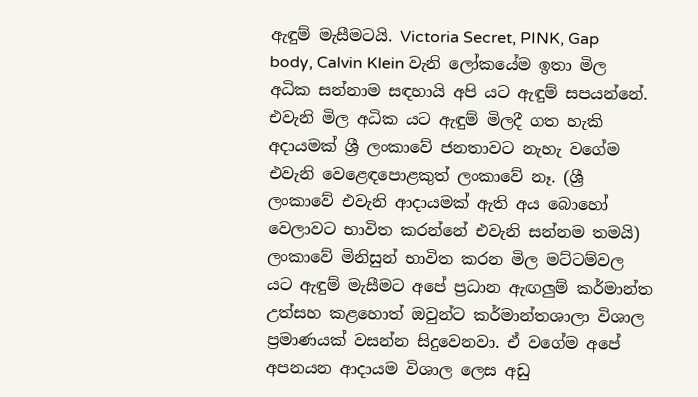ඇඳුම් මැසීමටයි. Victoria Secret, PINK, Gap body, Calvin Klein වැනි ලෝකයේම ඉතා මිල අධික සන්නාම සඳහායි අපි යට ඇඳුම් සපයන්නේ. එවැනි මිල අධික යට ඇඳුම් මිලදී ගත හැකි අදායමක් ශ්‍රී ලංකාවේ ජනතාවට නැහැ වගේම එවැනි වෙළෙඳපොළකුත් ලංකාවේ නෑ. (ශ්‍රී ලංකාවේ එවැනි ආදායමක් ඇති අය බොහෝ වෙලාවට භාවිත කරන්නේ එවැනි සන්නම තමයි) ලංකාවේ මිනිසුන් භාවිත කරන මිල මට්ටම්වල යට ඇඳුම් මැසීමට අපේ ප්‍රධාන ඇඟලුම් කර්මාන්ත උත්සහ කළහොත් ඔවුන්ට කර්මාන්තශාලා විශාල ප්‍රමාණයක් වසන්න සිදුවෙනවා. ඒ වගේම අපේ අපනයන ආදායම විශාල ලෙස අඩු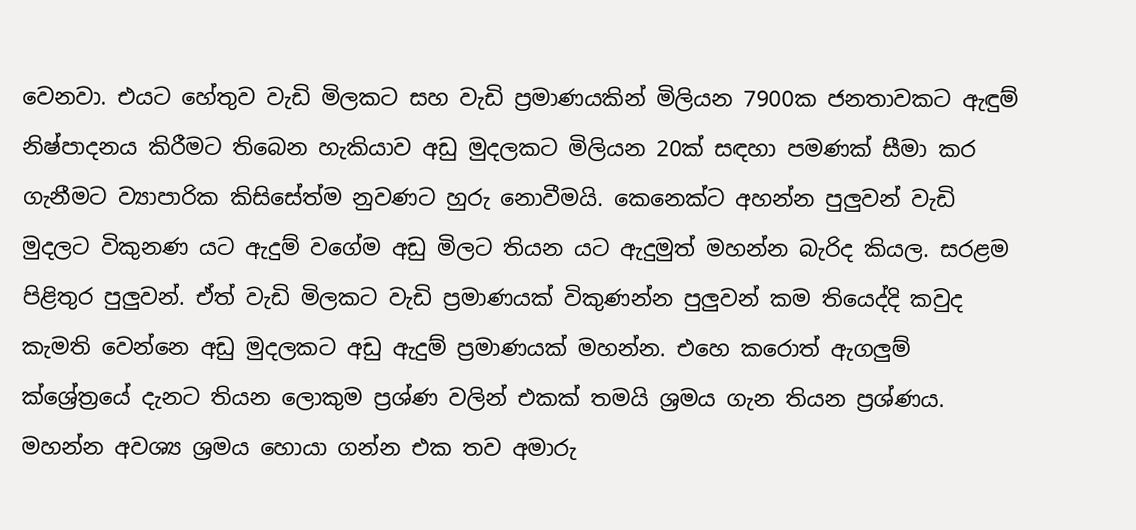වෙනවා. එයට හේතුව වැඩි මිලකට සහ වැඩි ප්‍රමාණයකින් මිලියන 7900ක ජනතාවකට ඇඳුම් නිෂ්පාදනය කිරීමට තිබෙන හැකියාව අඩු මුදලකට මිලියන 20ක් සඳහා පමණක් සීමා කර ගැනීමට ව්‍යාපාරික කිසිසේත්ම නුවණට හුරු නොවීමයි. කෙනෙක්ට අහන්න පුලුවන් වැඩි මුදලට විකුනණ යට ඇදුම් වගේම අඩු මිලට තියන යට ඇදුමුත් මහන්න බැරිද කියල. සරළම පිළිතුර පුලුවන්. ඒත් වැඩි මිලකට වැඩි ප්‍රමාණයක් විකුණන්න පුලුවන් කම තියෙද්දි කවුද කැමති වෙන්නෙ අඩු මුදලකට අඩු ඇදුම් ප්‍රමාණයක් මහන්න. එහෙ කරොත් ඇගලුම් ක්ශ්‍රේත්‍රයේ දැනට තියන ලොකුම ප්‍රශ්ණ වලින් එකක් තමයි ශ්‍රමය ගැන තියන ප්‍රශ්ණය. මහන්න අවශ්‍ය ශ්‍රමය හොයා ගන්න එක තව අමාරු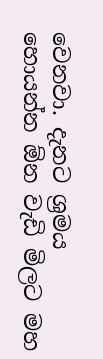වෙනවා. දැනට ශ්‍රමය හොයන්න ඕන වැඩි මිලට මහ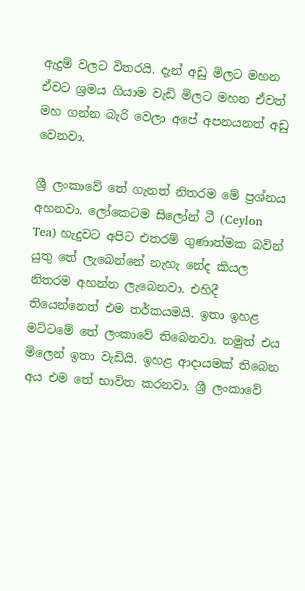ඇදුම් වලට විතරයි. දැන් අඩු මිලට මහන ඒවට ශ්‍රමය ගියාම වැඩි මිලට මහන ඒවත් මහ ගන්න බැරි වෙලා අපේ අපනයනත් අඩු වෙනවා.

ශ්‍රී ලංකාවේ තේ ගැනත් නිතරම මේ ප්‍රශ්නය අහනවා. ලෝකෙටම සිලෝන් ටී (Ceylon Tea) හැදුවට අපිට එතරම් ගුණාත්මක බවින් යුතු තේ ලැබෙන්නේ නැහැ නේද කියල නිතරම අහන්න ලැබෙනවා. එහිදී තියෙන්නෙත් එම තර්කයමයි. ඉතා ඉහළ මට්ටමේ තේ ලංකාවේ තිබෙනවා. නමුත් එය මිලෙන් ඉතා වැඩියි. ඉහළ ආදායමක් තිබෙන අය එම තේ භාවිත කරනවා. ශ්‍රී ලංකාවේ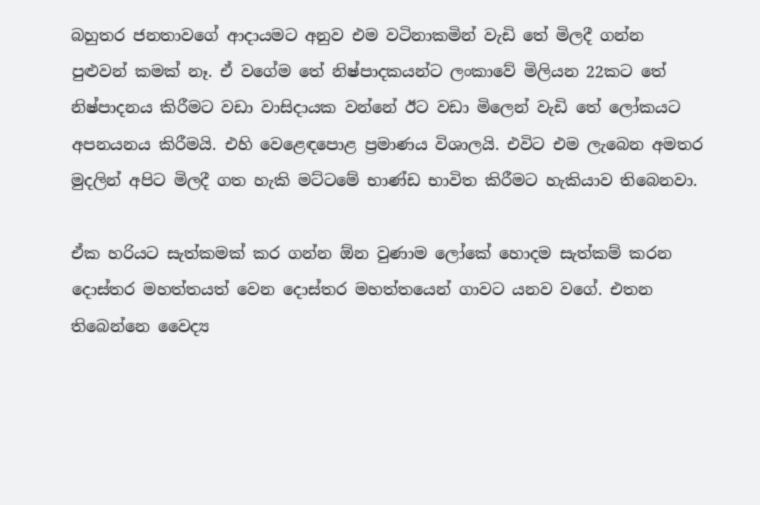බහුතර ජනතාවගේ ආදායමට අනුව එම වටිනාකමින් වැඩි තේ මිලදී ගන්න පුළුවන් කමක් නෑ. ඒ වගේම තේ නිෂ්පාදකයන්ට ලංකාවේ මිලියන 22කට තේ නිෂ්පාදනය කිරීමට වඩා වාසිදායක වන්නේ ඊට වඩා මිලෙන් වැඩි තේ ලෝකයට අපනයනය කිරීමයි. එහි වෙළෙඳපොළ ප්‍රමාණය විශාලයි. එවිට එම ලැබෙන අමතර මුදලින් අපිට මිලදී ගත හැකි මට්ටමේ භාණ්ඩ භාවිත කිරීමට හැකියාව තිබෙනවා.

ඒක හරියට සැත්කමක් කර ගන්න ඕන වුණාම ලෝකේ හොදම සැත්කම් කරන දොස්තර මහත්තයත් වෙන දොස්තර මහත්තයෙන් ගාවට යනව වගේ. එතන තිබෙන්නෙ වෛද්‍ය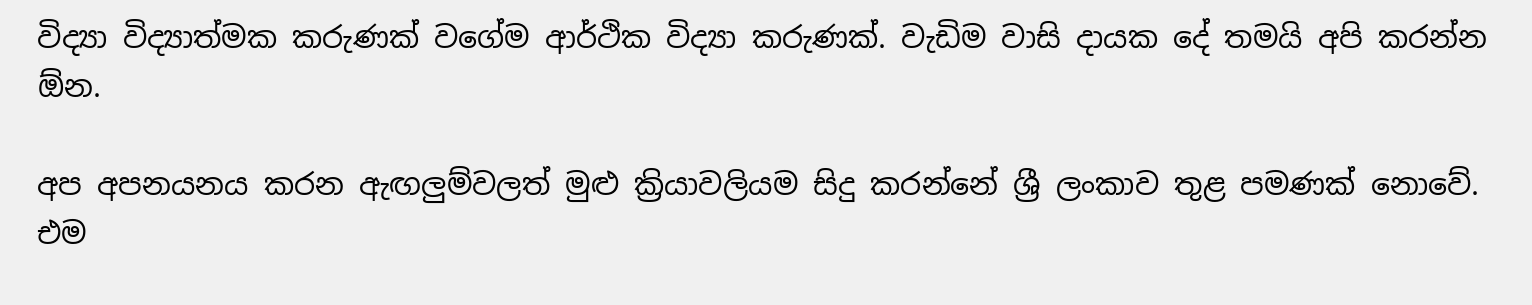විද්‍යා විද්‍යාත්මක කරුණක් වගේම ආර්ථික විද්‍යා කරුණක්. වැඩිම වාසි දායක දේ තමයි අපි කරන්න ඕන.

අප අපනයනය කරන ඇඟලුම්වලත් මුළු ක්‍රියාවලියම සිදු කරන්නේ ශ්‍රී ලංකාව තුළ පමණක් නොවේ. එම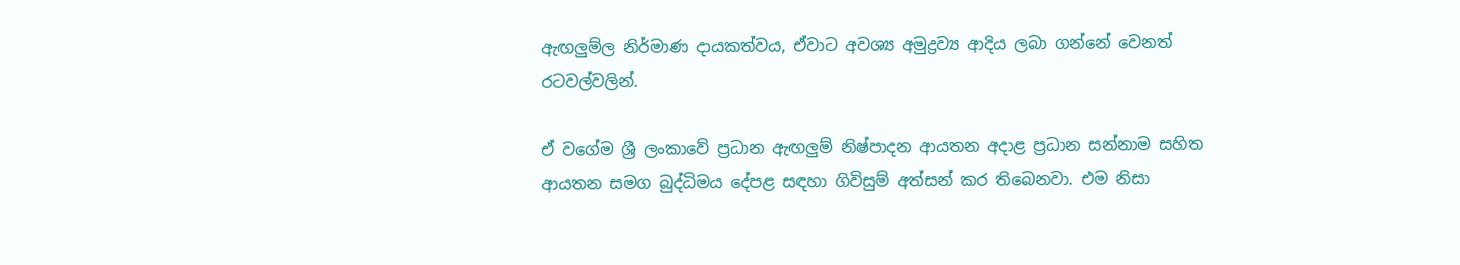ඇඟලුම්ල නිර්මාණ දායකත්වය, ඒවාට අවශ්‍ය අමුද්‍රව්‍ය ආදිය ලබා ගන්නේ වෙනත් රටවල්වලින්.

ඒ වගේම ශ්‍රී ලංකාවේ ප්‍රධාන ඇඟලුම් නිෂ්පාදන ආයතන අදාළ ප්‍රධාන සන්නාම සහිත ආයතන සමග බුද්ධිමය දේපළ සඳහා ගිවිසුම් අත්සන් කර තිබෙනවා. එම නිසා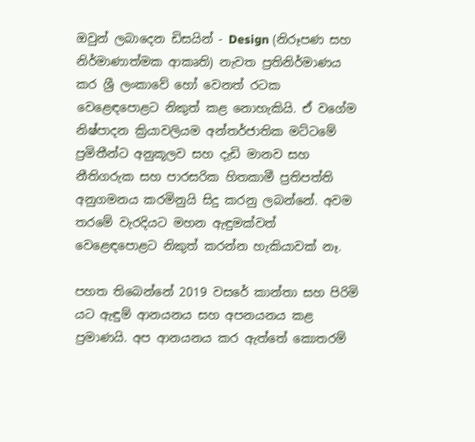ඔවුන් ලබාදෙන ඩිසයින් - Design (නිරූපණ සහ නිර්මාණාත්මක ආකෘති) නැවත ප්‍රතිනිර්මාණය කර ශ්‍රී ලංකාවේ හෝ වෙනත් රටක වෙළෙඳපොළට නිකුත් කළ නොහැකියි. ඒ වගේම නිෂ්පාදන ක්‍රියාවලියම අන්තර්ජාතික මට්ටමේ ප්‍රමිතීන්ට අනුකූලව සහ දැඩි මානව සහ නීතිගරුක සහ පාරසරික හිතකාමී ප්‍රතිපත්ති අනුගමනය කරමිනුයි සිදු කරනු ලබන්නේ. අවම තරමේ වැරදියට මහන ඇඳුමක්වත් වෙළෙඳපොළට නිකුත් කරන්න හැකියාවක් නෑ.

පහත තිබෙන්නේ 2019 වසරේ කාන්තා සහ පිරිමි යට ඇඳුම් ආනයනය සහ අපනයනය කළ ප්‍රමාණයි. අප ආනයනය කර ඇත්තේ කොතරම්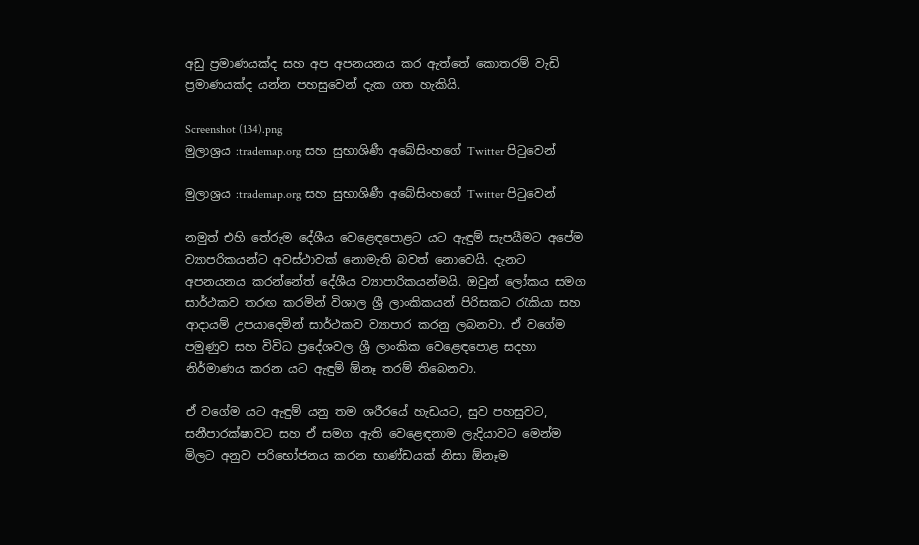අඩු ප්‍රමාණයක්ද සහ අප අපනයනය කර ඇත්තේ කොතරම් වැඩි ප්‍රමාණයක්ද යන්න පහසුවෙන් දැක ගත හැකියි.

Screenshot (134).png
මුලාශ්‍රය :trademap.org සහ සුභාශිණී අබේසිංහගේ Twitter පිටුවෙන්

මුලාශ්‍රය :trademap.org සහ සුභාශිණී අබේසිංහගේ Twitter පිටුවෙන්

නමුත් එහි තේරුම දේශීය වෙළෙඳපොළට යට ඇඳුම් සැපයීමට අපේම ව්‍යාපරිකයන්ට අවස්ථාවක් නොමැති බවත් නොවෙයි. දැනට අපනයනය කරන්නේත් දේශීය ව්‍යාපාරිකයන්මයි. ඔවුන් ලෝකය සමග සාර්ථකව තරඟ කරමින් විශාල ශ්‍රී ලාංකිකයන් පිරිසකට රැකියා සහ ආදායම් උපයාදෙමින් සාර්ථකව ව්‍යාපාර කරනු ලබනවා. ඒ වගේම පමුණුව සහ විවිධ ප්‍රදේශවල ශ්‍රී ලාංකික වෙළෙඳපොළ සදහා නිර්මාණය කරන යට ඇඳුම් ඕනෑ තරම් තිබෙනවා.

ඒ වගේම යට ඇඳුම් යනු තම ශරීරයේ හැඩයට, සුව පහසුවට, සනීපාරක්ෂාවට සහ ඒ සමග ඇති වෙළෙඳනාම ලැදියාවට මෙන්ම මිලට අනුව පරිභෝජනය කරන භාණ්ඩයක් නිසා ඕනෑම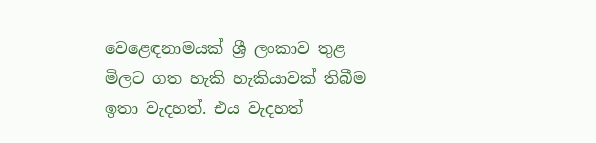වෙළෙඳනාමයක් ශ්‍රී ලංකාව තුළ මිලට ගත හැකි හැකියාවක් තිබීම ඉතා වැදහත්. එය වැදහත්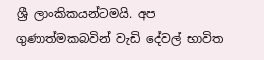ශ්‍රී ලාංකිකයන්ටමයි. අප ගුණාත්මකබවින් වැඩි දේවල් භාවිත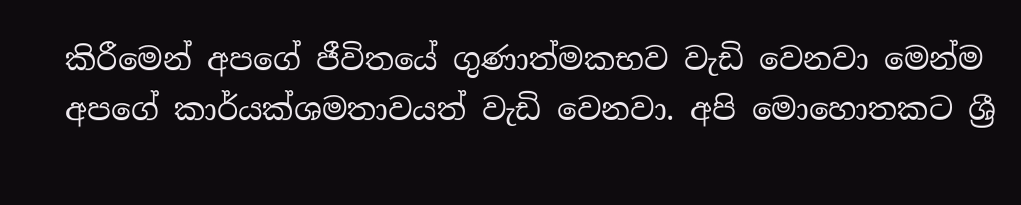කිරීමෙන් අපගේ ජීවිතයේ ගුණාත්මකභව වැඩි වෙනවා මෙන්ම අපගේ කාර්යක්ශමතාවයත් වැඩි වෙනවා. අපි මොහොතකට ශ්‍රී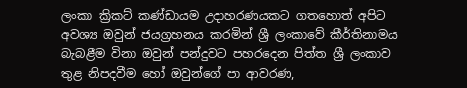ලංකා ක්‍රිකට් කණ්ඩායම උදාහරණයකට ගතහොත් අපිට අවශ්‍ය ඔවුන් ජයග්‍රහනය කරමින් ශ්‍රී ලංකාවේ කීර්තිනාමය බැබළීම විනා ඔවුන් පන්දුවට පහරදෙන පිත්ත ශ්‍රී ලංකාව තුළ නිපදවීම හෝ ඔවුන්ගේ පා ආවරණ,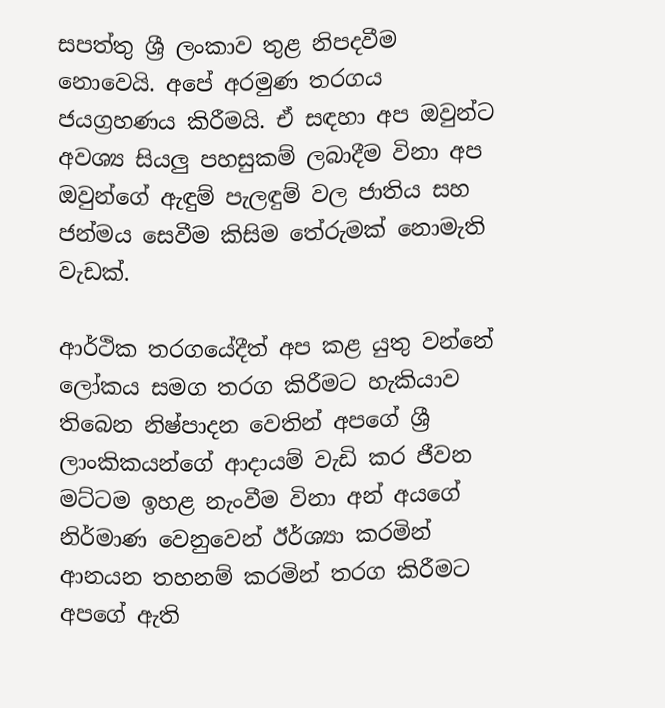සපත්තු ශ්‍රී ලංකාව තුළ නිපදවීම නොවෙයි. අපේ අරමුණ තරගය ජයග්‍රහණය කිරීමයි. ඒ සඳහා අප ඔවුන්ට අවශ්‍ය සියලු පහසුකම් ලබාදීම විනා අප ඔවුන්ගේ ඇඳුම් පැලඳුම් වල ජාතිය සහ ජන්මය සෙවීම කිසිම තේරුමක් නොමැති වැඩක්.

ආර්ථික තරගයේදීත් අප කළ යුතු වන්නේ ලෝකය සමග තරග කිරීමට හැකියාව තිබෙන නිෂ්පාදන වෙතින් අපගේ ශ්‍රී ලාංකිකයන්ගේ ආදායම් වැඩි කර ජීවන මට්ටම ඉහළ නැංවීම විනා අන් අයගේ නිර්මාණ වෙනුවෙන් ඊර්ශ්‍යා කරමින් ආනයන තහනම් කරමින් තරග කිරීමට අපගේ ඇති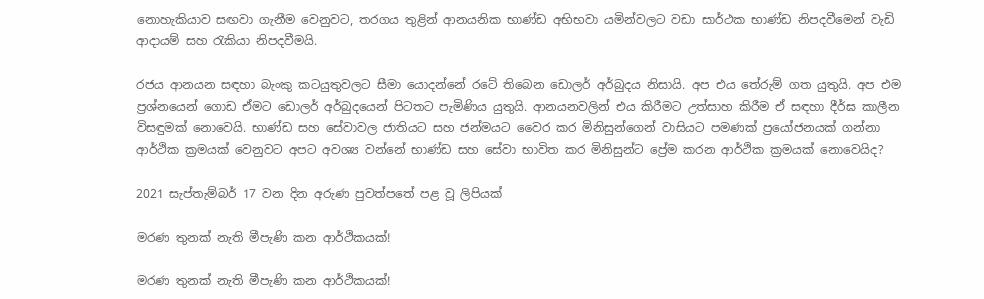නොහැකියාව සඟවා ගැනීම වෙනුවට, තරගය තුළින් ආනයනික භාණ්ඩ අභිභවා යමින්වලට වඩා සාර්ථක භාණ්ඩ නිපදවීමෙන් වැඩි ආදායම් සහ රැකියා නිපදවීමයි.

රජය ආනයන සඳහා බැංකු කටයුතුවලට සීමා යොදන්නේ රටේ තිබෙන ඩොලර් අර්බුදය නිසායි. අප එය තේරුම් ගත යුතුයි. අප එම ප්‍රශ්නයෙන් ගොඩ ඒමට ඩොලර් අර්බුදයෙන් පිටතට පැමිණිය යුතුයි. ආනයනවලින් එය කිරීමට උත්සාහ කිරීම ඒ සඳහා දීර්ඝ කාලීන විසඳුමක් නොවෙයි. භාණ්ඩ සහ සේවාවල ජාතියට සහ ජන්මයට වෛර කර මිනිසුන්ගෙන් වාසියට පමණක් ප්‍රයෝජනයක් ගන්නා ආර්ථික ක්‍රමයක් වෙනුවට අපට අවශ්‍ය වන්නේ භාණ්ඩ සහ සේවා භාවිත කර මිනිසුන්ට ප්‍රේම කරන ආර්ථික ක්‍රමයක් නොවෙයිද?

2021 සැප්තැම්බර් 17 වන දින අරුණ පුවත්පතේ පළ වූ ලිපියක්

මරණ තුනක් නැති මීපැණි කන ආර්ථිකයක්!

මරණ තුනක් නැති මීපැණි කන ආර්ථිකයක්!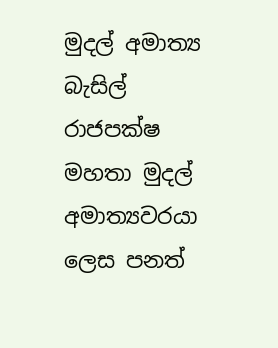මුදල් අමාත්‍ය බැසිල් රාජපක්ෂ මහතා මුදල් අමාත්‍යවරයා ලෙස පනත්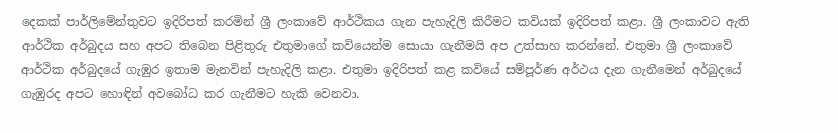දෙකක් පාර්ලිමේන්තුවට ඉදිරිපත් කරමින් ශ්‍රී ලංකාවේ ආර්ථිකය ගැන පැහැදිලි කිරීමට කවියක් ඉදිරිපත් කළා. ශ්‍රී ලංකාවට ඇති ආර්ථික අර්බුදය සහ අපට තිබෙන පිළිතුරු එතුමාගේ කවියෙන්ම සොයා ගැනීමයි අප උත්සාහ කරන්නේ. එතුමා ශ්‍රී ලංකාවේ ආර්ථික අර්බුදයේ ගැඹුර ඉතාම මැනවින් පැහැදිලි කළා. එතුමා ඉදිරිපත් කළ කවියේ සම්පූර්ණ අර්ථය දැන ගැනීමෙන් අර්බුදයේ ගැඹුරද අපට හොඳින් අවබෝධ කර ගැනීමට හැකි වෙනවා.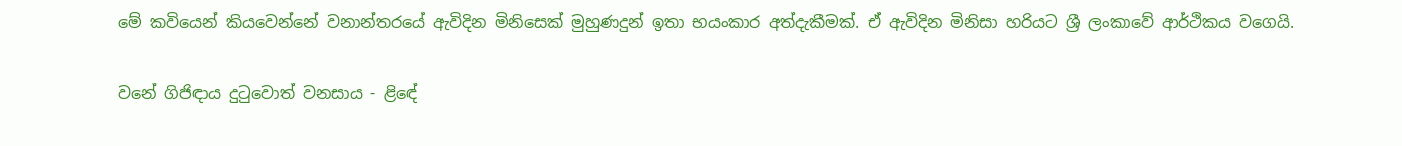මේ කවියෙන් කියවෙන්නේ වනාන්තරයේ ඇවිදින මිනිසෙක් මුහුණදුන් ඉතා භයංකාර අත්දැකීමක්. ඒ ඇවිදින මිනිසා හරියට ශ්‍රී ලංකාවේ ආර්ථිකය වගෙයි.

වනේ ගිජිඳාය දුටුවොත් වනසාය - ළිඳේ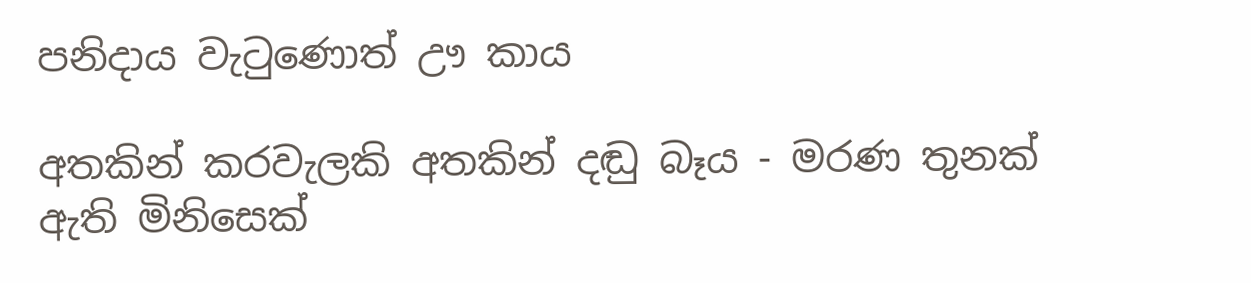පනිදාය වැටුණොත් ඌ කාය

අතකින් කරවැලකි අතකින් දඬු බෑය - මරණ තුනක් ඇති මිනිසෙක්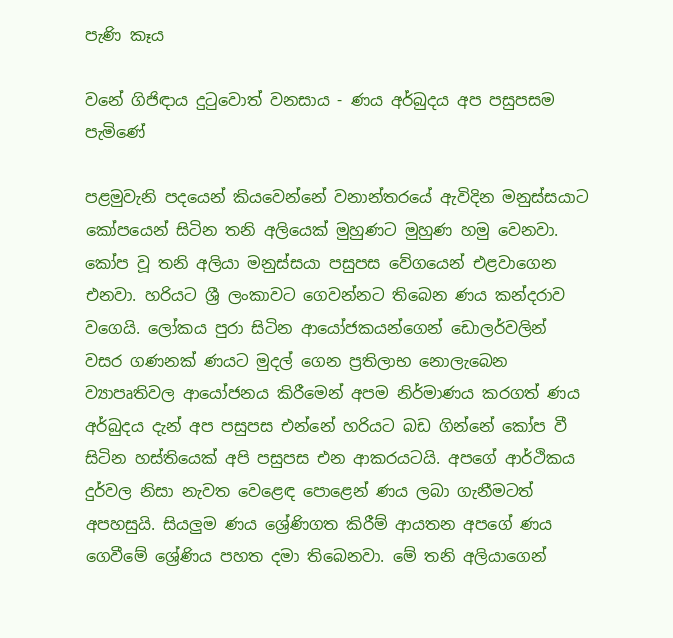පැණි කෑය

වනේ ගිජිඳාය දුටුවොත් වනසාය - ණය අර්බුදය අප පසුපසම පැමිණේ

පළමුවැනි පදයෙන් කියවෙන්නේ වනාන්තරයේ ඇවිදින මනුස්සයාට කෝපයෙන් සිටින තනි අලියෙක් මුහුණට මුහුණ හමු වෙනවා. කෝප වූ තනි අලියා මනුස්සයා පසුපස වේගයෙන් එළවාගෙන එනවා. හරියට ශ්‍රී ලංකාවට ගෙවන්නට තිබෙන ණය කන්දරාව වගෙයි. ලෝකය පුරා සිටින ආයෝජකයන්ගෙන් ඩොලර්වලින් වසර ගණනක් ණයට මුදල් ගෙන ප්‍රතිලාභ නොලැබෙන ව්‍යාපෘතිවල ආයෝජනය කිරීමෙන් අපම නිර්මාණය කරගත් ණය අර්බුදය දැන් අප පසුපස එන්නේ හරියට බඩ ගින්නේ කෝප වී සිටින හස්තියෙක් අපි පසුපස එන ආකරයටයි. අපගේ ආර්ථිකය දුර්වල නිසා නැවත වෙළෙඳ පොළෙන් ණය ලබා ගැනීමටත් අපහසුයි. සියලුම ණය ශ්‍රේණිගත කිරීම් ආයතන අපගේ ණය ගෙවීමේ ශ්‍රේණිය පහත දමා තිබෙනවා. මේ තනි අලියාගෙන්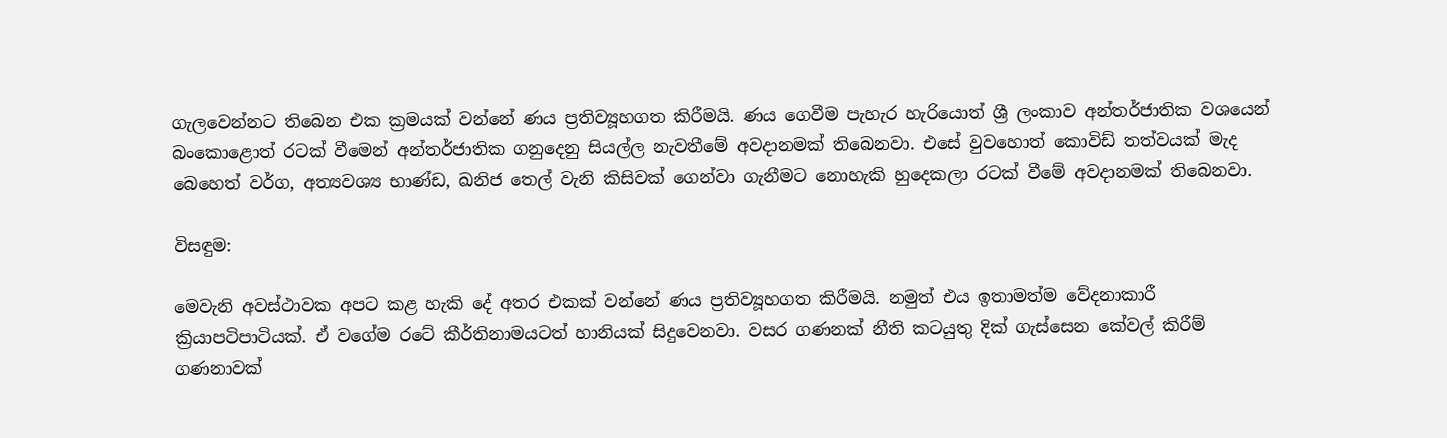ගැලවෙන්නට තිබෙන එක ක්‍රමයක් වන්නේ ණය ප්‍රතිව්‍යූහගත කිරීමයි. ණය ගෙවීම පැහැර හැරියොත් ශ්‍රී ලංකාව අන්තර්ජාතික වශයෙන් බංකොළොත් රටක් වීමෙන් අන්තර්ජාතික ගනුදෙනු සියල්ල නැවතීමේ අවදානමක් තිබෙනවා. එසේ වුවහොත් කොවිඩ් තත්වයක් මැද බෙහෙත් වර්ග, අත්‍යවශ්‍ය භාණ්ඩ, ඛනිජ තෙල් වැනි කිසිවක් ගෙන්වා ගැනීමට නොහැකි හුදෙකලා රටක් වීමේ අවදානමක් තිබෙනවා.

විසඳුම:

මෙවැනි අවස්ථාවක අපට කළ හැකි දේ අතර එකක් වන්නේ ණය ප්‍රතිව්‍යූහගත කිරීමයි. නමුත් එය ඉතාමත්ම වේදනාකාරී ක්‍රියාපටිපාටියක්. ඒ වගේම රටේ කීර්තිනාමයටත් හානියක් සිදුවෙනවා. වසර ගණනක් නීති කටයුතු දික් ගැස්සෙන කේවල් කිරීම් ගණනාවක්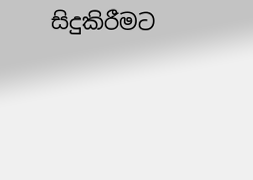සිදුකිරීමට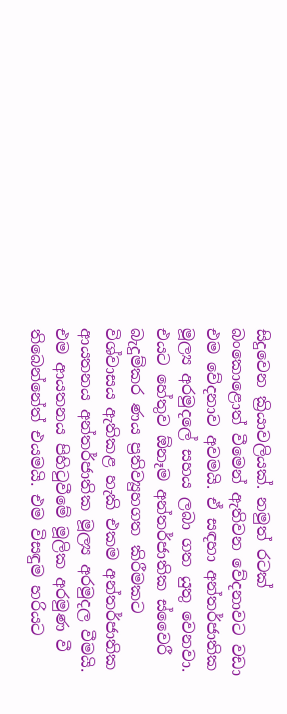සිදුවෙන ක්‍රියාවලියක්. නමුත් රටක් බංකොළොත් වීමෙන් ඇතිවන වේදනාවට වඩා එම වේදනාව අවමයි. ඒ සඳහා අන්තර්ජාතික මූල්‍ය අරමුදලේ සහය ලබා ගත යුතු වෙනවා. එයට හේතුව ඕනෑම අන්තර්ජාතික ස්වෛරී බැදුම්කර ණය ප්‍රතිව්‍යුහගත කිරීමකට විශ්වාසය ඇතිකළ හැකි එකම අන්තර්ජාතික ආයතනය අන්තර්ජාතික මූල්‍ය අරමුදල වීමයි. එම ආයතනය පිහිටුවීමේ මූලික අරමුණ වී තිබෙන්නේත් එයමයි. එම විසඳුම හරියට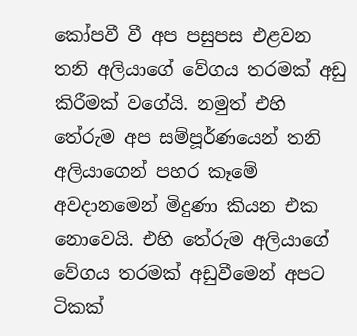කෝපවී වී අප පසුපස එළවන තනි අලියාගේ වේගය තරමක් අඩු කිරීමක් වගේයි. නමුත් එහි තේරුම අප සම්පූර්ණයෙන් තනි අලියාගෙන් පහර කෑමේ අවදානමෙන් මිදුණා කියන එක නොවෙයි. එහි තේරුම අලියාගේ වේගය තරමක් අඩුවීමෙන් අපට ටිකක්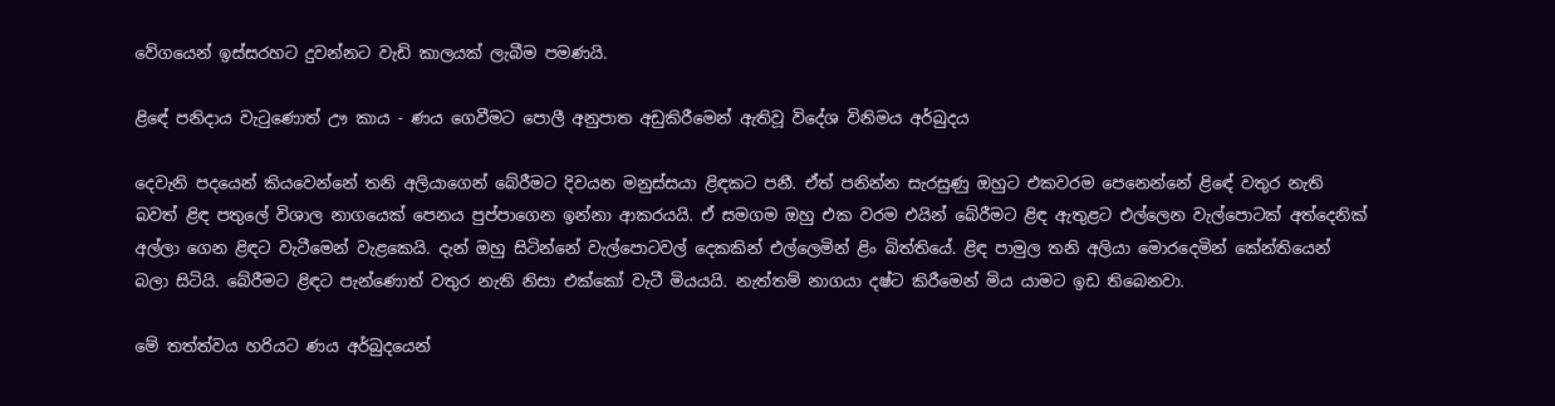වේගයෙන් ඉස්සරහට දුවන්නට වැඩි කාලයක් ලැබීම පමණයි.

ළිඳේ පනිදාය වැටුණොත් ඌ කාය - ණය ගෙවීමට පොලී අනුපාත අඩුකිරීමෙන් ඇතිවූ විදේශ විනිමය අර්බුදය

දෙවැනි පදයෙන් කියවෙන්නේ තනි අලියාගෙන් බේරීමට දිවයන මනුස්සයා ළිඳකට පනී. ඒත් පනින්න සැරසුණු ඔහුට එකවරම පෙනෙන්නේ ළිඳේ වතුර නැති බවත් ළිඳ පතුලේ විශාල නාගයෙක් පෙනය පුප්පාගෙන ඉන්නා ආකරයයි. ඒ සමගම ඔහු එක වරම එයින් බේරීමට ළිඳ ඇතුළට එල්ලෙන වැල්පොටක් අත්දෙනික් අල්ලා ගෙන ළිඳට වැටීමෙන් වැළකෙයි. දැන් ඔහු සිටින්නේ වැල්පොටවල් දෙකකින් එල්ලෙමින් ළිං බිත්තියේ. ළිඳ පාමුල තනි අලියා මොරදෙමින් කේන්තියෙන් බලා සිටියි. බේරීමට ළිඳට පැන්ණොත් වතුර නැති නිසා එක්කෝ වැටී මියයයි. නැත්තම් නාගයා දෂ්ට කිරීමෙන් මිය යාමට ඉඩ තිබෙනවා.

මේ තත්ත්වය හරියට ණය අර්බුදයෙන්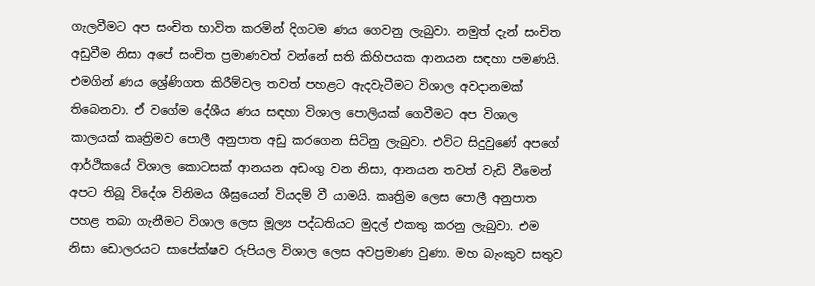ගැලවීමට අප සංචිත භාවිත කරමින් දිගටම ණය ගෙවනු ලැබුවා. නමුත් දැන් සංචිත අඩුවීම නිසා අපේ සංචිත ප්‍රමාණවත් වන්නේ සති කිහිපයක ආනයන සඳහා පමණයි. එමගින් ණය ශ්‍රේණිගත කිරීම්වල තවත් පහළට ඇදවැටීමට විශාල අවදානමක් තිබෙනවා. ඒ වගේම දේශීය ණය සඳහා විශාල පොලියක් ගෙවීමට අප විශාල කාලයක් කෘත්‍රිමව පොලී අනුපාත අඩු කරගෙන සිටිනු ලැබුවා. එවිට සිදුවුණේ අපගේ ආර්ථිකයේ විශාල කොටසක් ආනයන අඩංගු වන නිසා, ආනයන තවත් වැඩි වීමෙන් අපට තිබූ විදේශ විනිමය ශීඝ්‍රයෙන් වියදම් වී යාමයි. කෘත්‍රිම ලෙස පොලී අනුපාත පහළ තබා ගැනීමට විශාල ලෙස මූල්‍ය පද්ධතියට මුදල් එකතු කරනු ලැබුවා. එම නිසා ඩොලරයට සාපේක්ෂව රුපියල විශාල ලෙස අවප්‍රමාණ වුණා. මහ බැංකුව සතුව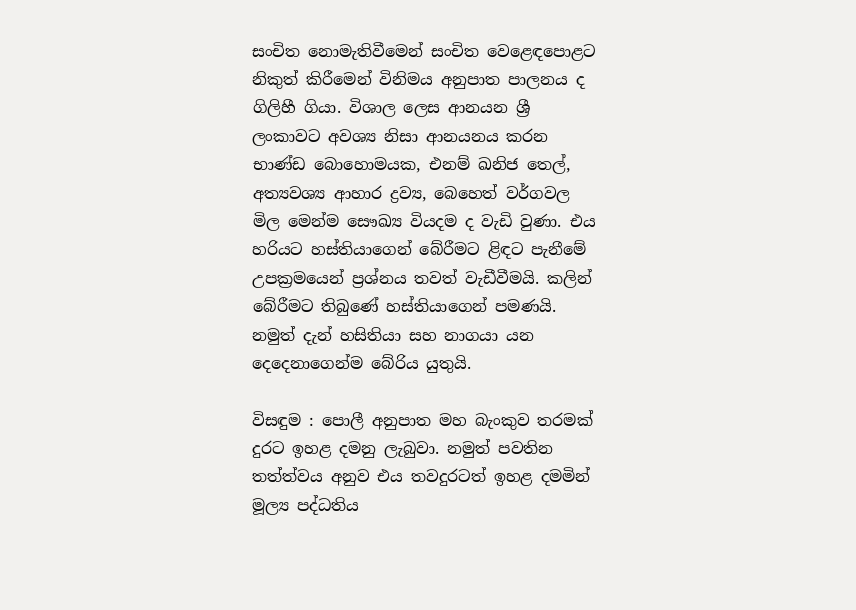සංචිත නොමැතිවීමෙන් සංචිත වෙළෙඳපොළට නිකුත් කිරීමෙන් විනිමය අනුපාත පාලනය ද ගිලිහී ගියා. විශාල ලෙස ආනයන ශ්‍රී ලංකාවට අවශ්‍ය නිසා ආනයනය කරන භාණ්ඩ බොහොමයක, එනම් ඛනිජ තෙල්, අත්‍යවශ්‍ය ආහාර ද්‍රව්‍ය, බෙහෙත් වර්ගවල මිල මෙන්ම සෞඛ්‍ය වියදම ද වැඩි වුණා. එය හරියට හස්තියාගෙන් බේරීමට ළිඳට පැනීමේ උපක්‍රමයෙන් ප්‍රශ්නය තවත් වැඩීවීමයි. කලින් බේරීමට තිබුණේ හස්තියාගෙන් පමණයි. නමුත් දැන් හසිතියා සහ නාගයා යන දෙදෙනාගෙන්ම බේරිය යුතුයි.

විසඳුම : පොලී අනුපාත මහ බැංකුව තරමක් දුරට ඉහළ දමනු ලැබුවා. නමුත් පවතින තත්ත්වය අනුව එය තවදුරටත් ඉහළ දමමින් මූල්‍ය පද්ධතිය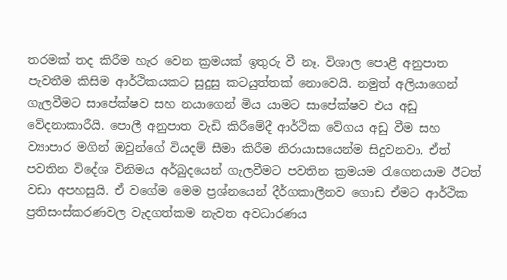තරමක් තද කිරීම හැර වෙන ක්‍රමයක් ඉතුරු වී නෑ. විශාල පොළී අනුපාත පැවතීම කිසිම ආර්ථිකයකට සුදුසු කටයුත්තක් නොවෙයි. නමුත් අලියාගෙන් ගැලවීමට සාපේක්ෂව සහ නයාගෙන් මිය යාමට සාපේක්ෂව එය අඩු වේදනාකාරීයි. පොලී අනුපාත වැඩි කිරීමේදී ආර්ථික වේගය අඩු වීම සහ ව්‍යාපාර මගින් ඔවුන්ගේ වියදම් සීමා කිරීම නිරායාසයෙන්ම සිදුවනවා. ඒත් පවතින විදේශ විනිමය අර්බුදයෙන් ගැලවීමට පවතින ක්‍රමයම රැගෙනයාම ඊටත් වඩා අපහසුයි. ඒ වගේම මෙම ප්‍රශ්නයෙන් දීර්ගකාලීනව ගොඩ ඒමට ආර්ථික ප්‍රතිසංස්කරණවල වැදගත්කම නැවත අවධාරණය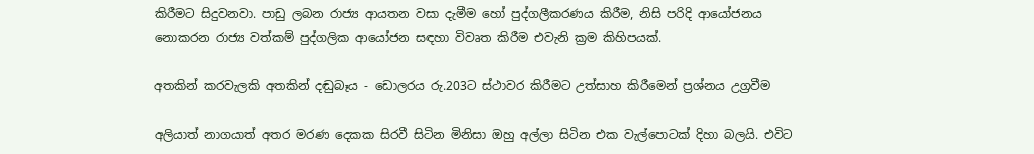කිරීමට සිදුවනවා. පාඩු ලබන රාජ්‍ය ආයතන වසා දැමීම හෝ පුද්ගලීකරණය කිරීම, නිසි පරිදි ආයෝජනය නොකරන රාජ්‍ය වත්කම් පුද්ගලික ආයෝජන සඳහා විවෘත කිරීම එවැනි ක්‍රම කිහිපයක්.

අතකින් කරවැලකි අතකින් දඬුබෑය - ඩොලරය රු.203ට ස්ථාවර කිරීමට උත්සාහ කිරීමෙන් ප්‍රශ්නය උග්‍රවීම

අලියාත් නාගයාත් අතර මරණ දෙකක සිරවී සිටින මිනිසා ඔහු අල්ලා සිටින එක වැල්පොටක් දිහා බලයි. එවිට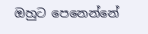ඔහුට පෙනෙන්නේ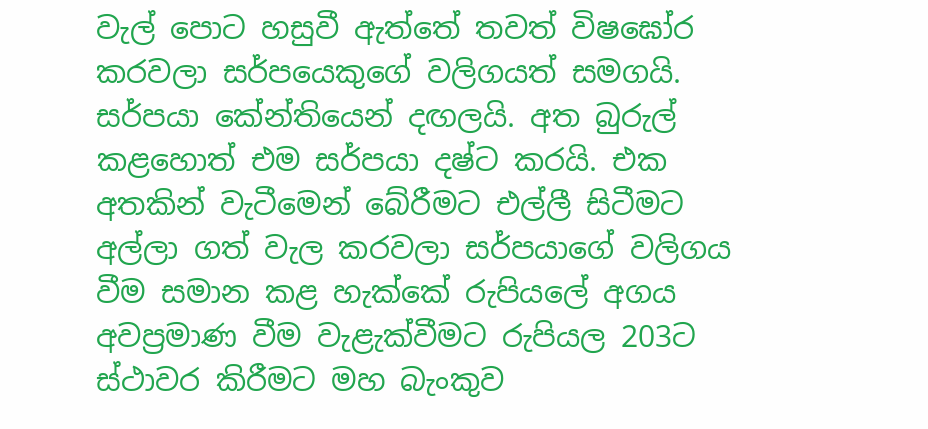වැල් පොට හසුවී ඇත්තේ තවත් විෂඝෝර කරවලා සර්පයෙකුගේ වලිගයත් සමගයි. සර්පයා කේන්තියෙන් දඟලයි. අත බුරුල් කළහොත් එම සර්පයා දෂ්ට කරයි. එක අතකින් වැටීමෙන් බේරීමට එල්ලී සිටීමට අල්ලා ගත් වැල කරවලා සර්පයාගේ වලිගය වීම සමාන කළ හැක්කේ රුපියලේ අගය අවප්‍රමාණ වීම වැළැක්වීමට රුපියල 203ට ස්ථාවර කිරීමට මහ බැංකුව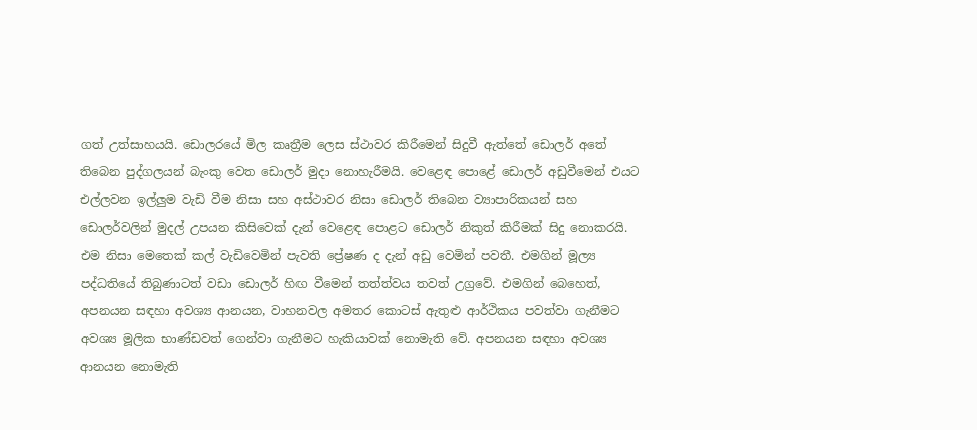ගත් උත්සාහයයි. ඩොලරයේ මිල කෘත්‍රීම ලෙස ස්ථාවර කිරීමෙන් සිදුවී ඇත්තේ ඩොලර් අතේ තිබෙන පුද්ගලයන් බැංකු වෙත ඩොලර් මුදා නොහැරීමයි. වෙළෙඳ පොළේ ඩොලර් අඩුවීමෙන් එයට එල්ලවන ඉල්ලුම වැඩි වීම නිසා සහ අස්ථාවර නිසා ඩොලර් තිබෙන ව්‍යාපාරිකයන් සහ ඩොලර්වලින් මුදල් උපයන කිසිවෙක් දැන් වෙළෙඳ පොළට ඩොලර් නිකුත් කිරීමක් සිදු නොකරයි. එම නිසා මෙතෙක් කල් වැඩිවෙමින් පැවති ප්‍රේෂණ ද දැන් අඩු වෙමින් පවතී. එමගින් මූල්‍ය පද්ධතියේ තිබුණාටත් වඩා ඩොලර් හිඟ වීමෙන් තත්ත්වය තවත් උග්‍රවේ. එමගින් බෙහෙත්, අපනයන සඳහා අවශ්‍ය ආනයන, වාහනවල අමතර කොටස් ඇතුළු ආර්ථිකය පවත්වා ගැනීමට අවශ්‍ය මූලික භාණ්ඩවත් ගෙන්වා ගැනීමට හැකියාවක් නොමැති වේ. අපනයන සඳහා අවශ්‍ය ආනයන නොමැති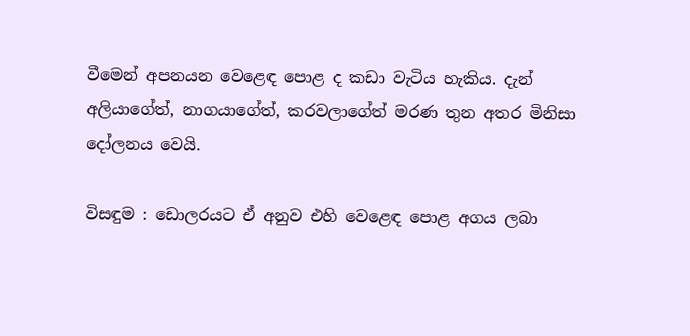වීමෙන් අපනයන වෙළෙඳ පොළ ද කඩා වැටිය හැකිය. දැන් අලියාගේත්, නාගයාගේත්, කරවලාගේත් මරණ තුන අතර මිනිසා දෝලනය වෙයි.

විසඳුම : ඩොලරයට ඒ අනුව එහි වෙළෙඳ පොළ අගය ලබා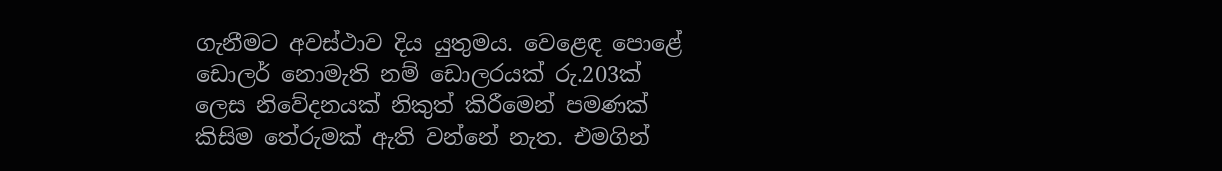ගැනීමට අවස්ථාව දිය යුතුමය. වෙළෙඳ පොළේ ඩොලර් නොමැති නම් ඩොලරයක් රු.203ක් ලෙස නිවේදනයක් නිකුත් කිරීමෙන් පමණක් කිසිම තේරුමක් ඇති වන්නේ නැත. එමගින්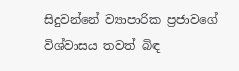සිදුවන්නේ ව්‍යාපාරික ප්‍රජාවගේ විශ්වාසය තවත් බිඳ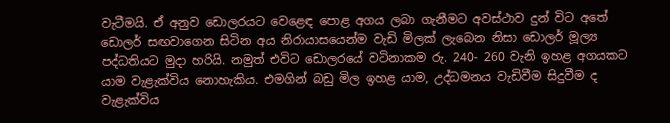වැටීමයි. ඒ අනුව ඩොලරයට වෙළෙඳ පොළ අගය ලබා ගැනීමට අවස්ථාව දුන් විට අතේ ඩොලර් සඟවාගෙන සිටින අය නිරායාසයෙන්ම වැඩි මිලක් ලැබෙන නිසා ඩොලර් මූල්‍ය පද්ධතියට මුදා හරියි. නමුත් එවිට ඩොලරයේ වටිනාකම රු. 240- 260 වැනි ඉහළ අගයකට යාම වැළැක්විය නොහැකිය. එමගින් බඩු මිල ඉහළ යාම, උද්ධමනය වැඩිවීම සිදුවීම ද වැළැක්විය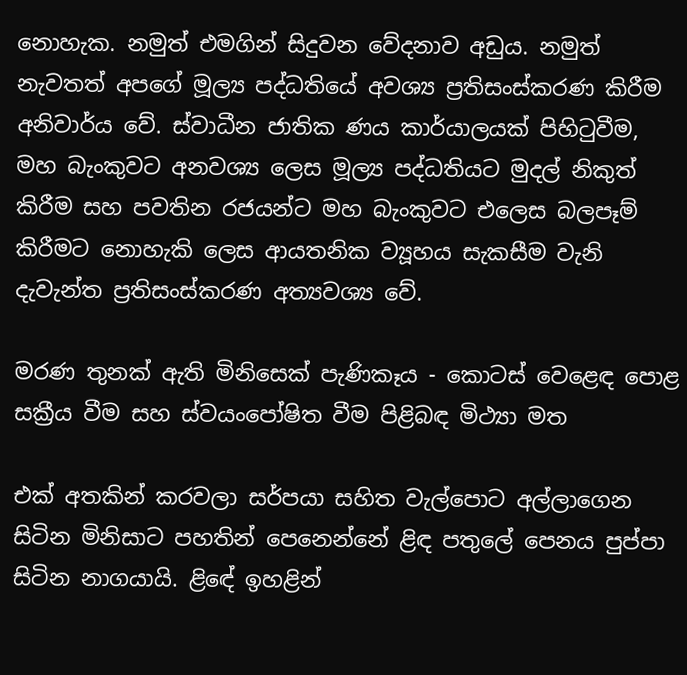නොහැක. නමුත් එමගින් සිදුවන වේදනාව අඩුය. නමුත් නැවතත් අපගේ මූල්‍ය පද්ධතියේ අවශ්‍ය ප්‍රතිසංස්කරණ කිරීම අනිවාර්ය වේ. ස්වාධීන ජාතික ණය කාර්යාලයක් පිහිටුවීම, මහ බැංකුවට අනවශ්‍ය ලෙස මූල්‍ය පද්ධතියට මුදල් නිකුත් කිරීම සහ පවතින රජයන්ට මහ බැංකුවට එලෙස බලපෑම් කිරීමට නොහැකි ලෙස ආයතනික ව්‍යූහය සැකසීම වැනි දැවැන්ත ප්‍රතිසංස්කරණ අත්‍යවශ්‍ය වේ.

මරණ තුනක් ඇති මිනිසෙක් පැණිකෑය - කොටස් වෙළෙඳ පොළ සක්‍රීය වීම සහ ස්වයංපෝෂිත වීම පිළිබඳ මිථ්‍යා මත

එක් අතකින් කරවලා සර්පයා සහිත වැල්පොට අල්ලාගෙන සිටින මිනිසාට පහතින් පෙනෙන්නේ ළිඳ පතුලේ පෙනය පුප්පා සිටින නාගයායි. ළිඳේ ඉහළින්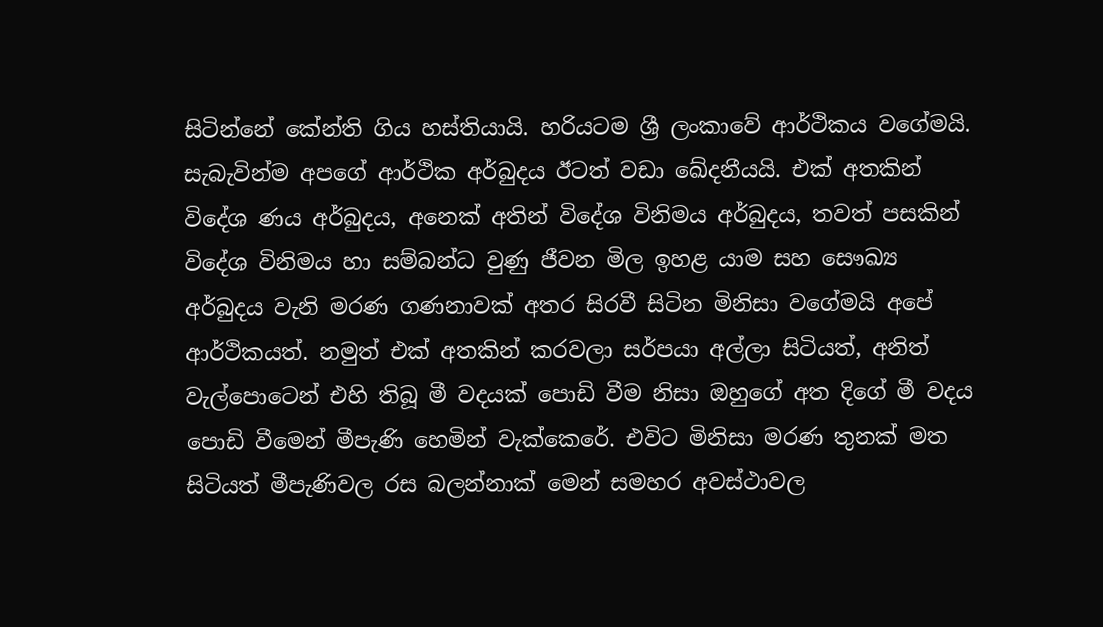සිටින්නේ කේන්ති ගිය හස්තියායි. හරියටම ශ්‍රී ලංකාවේ ආර්ථිකය වගේමයි. සැබැවින්ම අපගේ ආර්ථික අර්බුදය ඊටත් වඩා ඛේදනීයයි. එක් අතකින් විදේශ ණය අර්බුදය, අනෙක් අතින් විදේශ විනිමය අර්බුදය, තවත් පසකින් විදේශ විනිමය හා සම්බන්ධ වුණු ජීවන මිල ඉහළ යාම සහ සෞඛ්‍ය අර්බුදය වැනි මරණ ගණනාවක් අතර සිරවී සිටින මිනිසා වගේමයි අපේ ආර්ථිකයත්. නමුත් එක් අතකින් කරවලා සර්පයා අල්ලා සිටියත්, අනිත් වැල්පොටෙන් එහි තිබූ මී වදයක් පොඩි වීම නිසා ඔහුගේ අත දිගේ මී වදය පොඩි වීමෙන් මීපැණි හෙමින් වැක්කෙරේ. එවිට මිනිසා මරණ තුනක් මත සිටියත් මීපැණිවල රස බලන්නාක් මෙන් සමහර අවස්ථාවල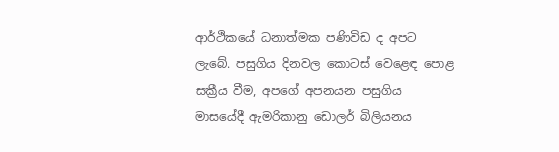ආර්ථිකයේ ධනාත්මක පණිවිඩ ද අපට ලැබේ. පසුගිය දිනවල කොටස් වෙළෙඳ පොළ සක්‍රීය වීම, අපගේ අපනයන පසුගිය මාසයේදී ඇමරිකානු ඩොලර් බිලියනය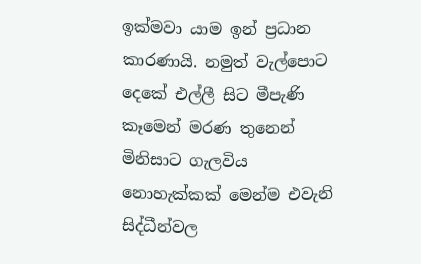ඉක්මවා යාම ඉන් ප්‍රධාන කාරණායි. නමුත් වැල්පොට දෙකේ එල්ලී සිට මීපැණි කෑමෙන් මරණ තුනෙන් මිනිසාට ගැලවිය නොහැක්කක් මෙන්ම එවැනි සිද්ධීන්වල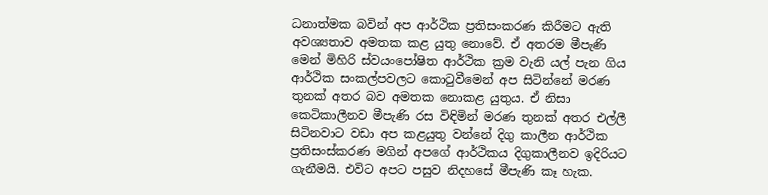ධනාත්මක බවින් අප ආර්ථික ප්‍රතිසංකරණ කිරීමට ඇති අවශ්‍යතාව අමතක කළ යුතු නොවේ. ඒ අතරම මීපැණි මෙන් මිහිරි ස්වයංපෝෂිත ආර්ථික ක්‍රම වැනි යල් පැන ගිය ආර්ථික සංකල්පවලට කොටුවීමෙන් අප සිටින්නේ මරණ තුනක් අතර බව අමතක නොකළ යුතුය. ඒ නිසා කෙටිකාලීනව මීපැණි රස විඳිමින් මරණ තුනක් අතර එල්ලී සිටිනවාට වඩා අප කළයුතු වන්නේ දිගු කාලීන ආර්ථික ප්‍රතිසංස්කරණ මගින් අපගේ ආර්ථිකය දිගුකාලීනව ඉදිරියට ගැනීමයි. එවිට අපට පසුව නිදහසේ මීපැණි කෑ හැක.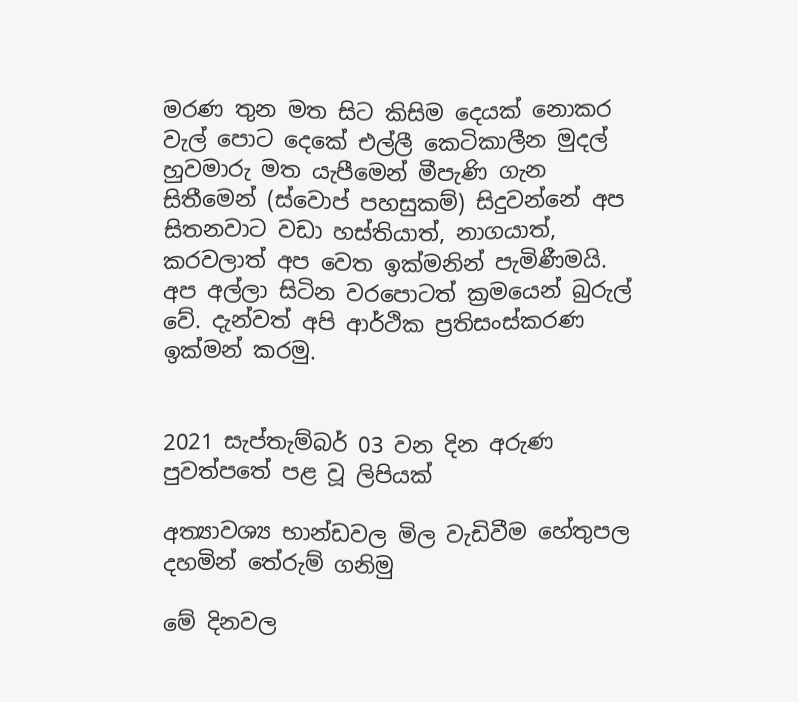මරණ තුන මත සිට කිසිම දෙයක් නොකර වැල් පොට දෙකේ එල්ලී කෙටිකාලීන මුදල් හුවමාරු මත යැපීමෙන් මීපැණි ගැන සිතීමෙන් (ස්වොප් පහසුකම්) සිදුවන්නේ අප සිතනවාට වඩා හස්තියාත්, නාගයාත්, කරවලාත් අප වෙත ඉක්මනින් පැමිණීමයි. අප අල්ලා සිටින වරපොටත් ක්‍රමයෙන් බුරුල් වේ. දැන්වත් අපි ආර්ථික ප්‍රතිසංස්කරණ ඉක්මන් කරමු.


2021 සැප්තැම්බර් 03 වන දින අරුණ පුවත්පතේ පළ වූ ලිපියක්

අත්‍යාවශ්‍ය භාන්ඩවල මිල වැඩිවීම හේතුපල දහමින් තේරුම් ගනිමු

මේ දිනවල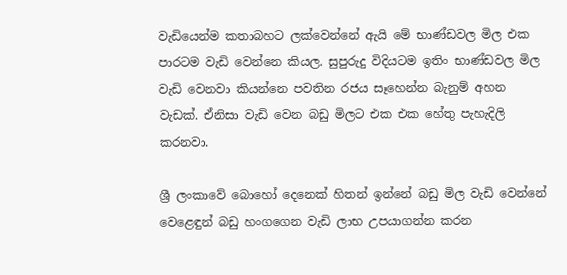වැඩියෙන්ම කතාබහට ලක්වෙන්නේ ඇයි මේ භාණ්ඩවල මිල එක පාරටම වැඩි වෙන්නෙ කියල. සුපුරුදු විදියටම ඉතිං භාණ්ඩවල මිල වැඩි වෙනවා කියන්නෙ පවතින රජය සෑහෙන්න බැනුම් අහන වැඩක්. ඒනිසා වැඩි වෙන බඩු මිලට එක එක හේතු පැහැදිලි කරනවා.

ශ්‍රී ලංකාවේ බොහෝ දෙනෙක් හිතන් ඉන්නේ බඩු මිල වැඩි වෙන්නේ වෙළෙඳුන් බඩු හංගගෙන වැඩි ලාභ උපයාගන්න කරන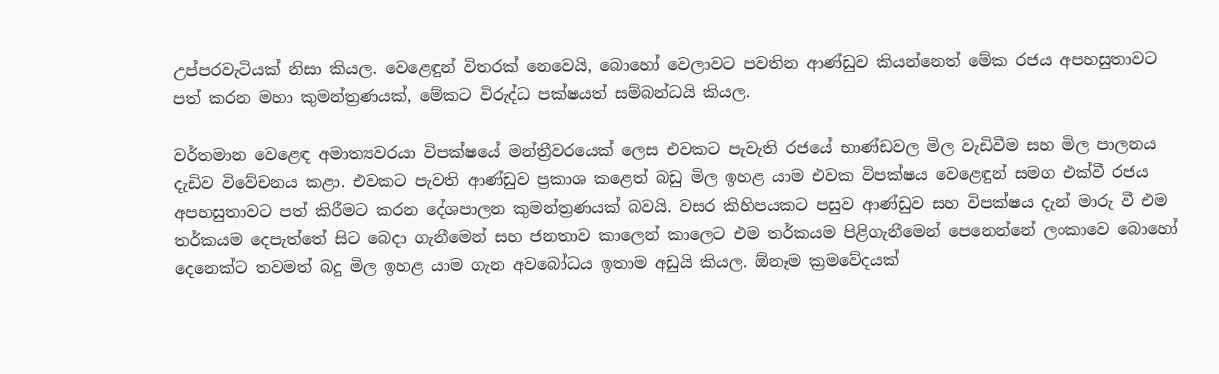උප්පරවැටියක් නිසා කියල. වෙළෙඳුන් විතරක් නෙවෙයි, බොහෝ වෙලාවට පවතින ආණ්ඩුව කියන්නෙත් මේක රජය අපහසුතාවට පත් කරන මහා කුමන්ත්‍රණයක්, මේකට විරුද්ධ පක්ෂයත් සම්බන්ධයි කියල.

වර්තමාන වෙළෙඳ අමාත්‍යවරයා විපක්ෂයේ මන්ත්‍රීවරයෙක් ලෙස එවකට පැවැති රජයේ භාණ්ඩවල මිල වැඩිවීම සහ මිල පාලනය දැඩිව විවේචනය කළා. එවකට පැවති ආණ්ඩුව ප්‍රකාශ කළෙත් බඩු මිල ඉහළ යාම එවක විපක්ෂය වෙළෙඳුන් සමග එක්වී රජය අපහසුතාවට පත් කිරීමට කරන දේශපාලන කුමන්ත්‍රණයක් බවයි. වසර කිහිපයකට පසුව ආණ්ඩුව සහ විපක්ෂය දැන් මාරු වී එම තර්කයම දෙපැත්තේ සිට බෙදා ගැනීමෙන් සහ ජනතාව කාලෙන් කාලෙට එම තර්කයම පිළිගැනීමෙන් පෙනෙන්නේ ලංකාවෙ බොහෝ දෙනෙක්ට තවමත් බදු මිල ඉහළ යාම ගැන අවබෝධය ඉතාම අඩුයි කියල. ඕනෑම ක්‍රමවේදයක්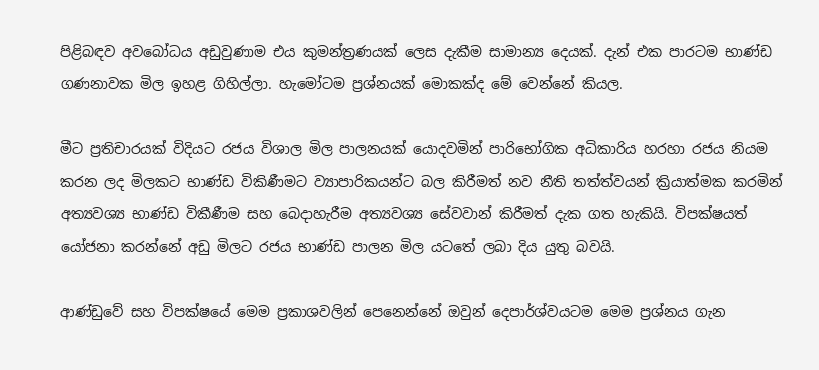පිළිබඳව අවබෝධය අඩුවුණාම එය කුමන්ත්‍රණයක් ලෙස දැකීම සාමාන්‍ය දෙයක්. දැන් එක පාරටම භාණ්ඩ ගණනාවක මිල ඉහළ ගිහිල්ලා. හැමෝටම ප්‍රශ්නයක් මොකක්ද මේ වෙන්නේ කියල.

මීට ප්‍රතිචාරයක් විදියට රජය විශාල මිල පාලනයක් යොදවමින් පාරිභෝගික අධිකාරිය හරහා රජය නියම කරන ලද මිලකට භාණ්ඩ විකිණීමට ව්‍යාපාරිකයන්ට බල කිරීමත් නව නීති තත්ත්වයන් ක්‍රියාත්මක කරමින් අත්‍යවශ්‍ය භාණ්ඩ විකීණීම සහ බෙදාහැරීම අත්‍යවශ්‍ය සේවවාන් කිරීමත් දැක ගත හැකියි. විපක්ෂයත් යෝජනා කරන්නේ අඩු මිලට රජය භාණ්ඩ පාලන මිල යටතේ ලබා දිය යුතු බවයි.

ආණ්ඩුවේ සහ විපක්ෂයේ මෙම ප්‍රකාශවලින් පෙනෙන්නේ ඔවුන් දෙපාර්ශ්වයටම මෙම ප්‍රශ්නය ගැන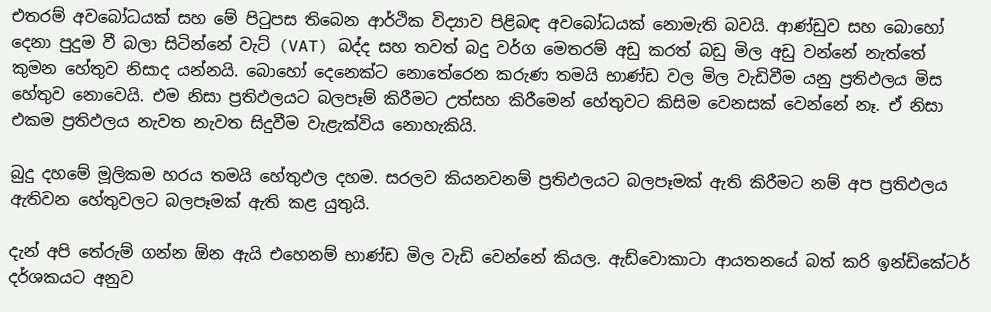එතරම් අවබෝධයක් සහ මේ පිටුපස තිබෙන ආර්ථික විද්‍යාව පිළිබඳ අවබෝධයක් නොමැති බවයි. ආණ්ඩුව සහ බොහෝ දෙනා පුදුම වී බලා සිටින්නේ වැට් (VAT) බද්ද සහ තවත් බදු වර්ග මෙතරම් අඩු කරත් බඩු මිල අඩු වන්නේ නැත්තේ කුමන හේතුව නිසාද යන්නයි. බොහෝ දෙනෙක්ට නොතේරෙන කරුණ තමයි භාණ්ඩ වල මිල වැඩිවීම යනු ප්‍රතිඵලය මිස හේතුව නොවෙයි. එම නිසා ප්‍රතිඵලයට බලපෑම් කිරීමට උත්සහ කිරීමෙන් හේතුවට කිසිම වෙනසක් වෙන්නේ නෑ. ඒ නිසා එකම ප්‍රතිඵලය නැවත නැවත සිදුවීම වැළැක්විය නොහැකියි.

බුදු දහමේ මූලිකම හරය තමයි හේතුඵල දහම. සරලව කියනවනම් ප්‍රතිඵලයට බලපෑමක් ඇති කිරීමට නම් අප ප්‍රතිඵලය ඇතිවන හේතුවලට බලපෑමක් ඇති කළ යුතුයි.

දැන් අපි තේරුම් ගන්න ඕන ඇයි එහෙනම් භාණ්ඩ මිල වැඩි වෙන්නේ කියල. ඇඩ්වොකාටා ආයතනයේ බත් කරි ඉන්ඩිකේටර් දර්ශකයට අනුව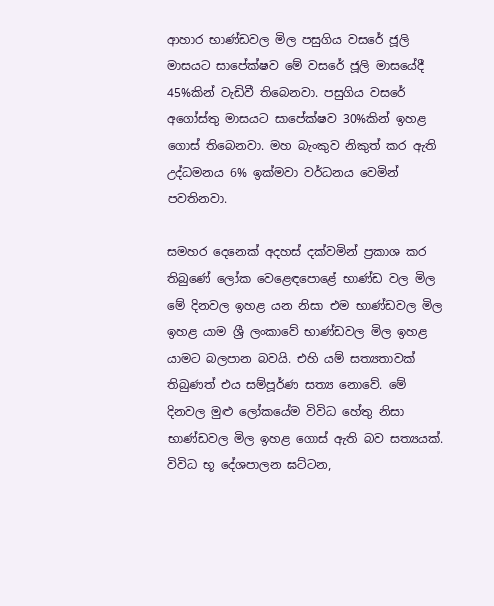ආහාර භාණ්ඩවල මිල පසුගිය වසරේ ජූලි මාසයට සාපේක්ෂව මේ වසරේ ජූලි මාසයේදී 45%කින් වැඩිවී තිබෙනවා. පසුගිය වසරේ අගෝස්තු මාසයට සාපේක්ෂව 30%කින් ඉහළ ගොස් තිබෙනවා. මහ බැංකුව නිකුත් කර ඇති උද්ධමනය 6% ඉක්මවා වර්ධනය වෙමින් පවතිනවා.

සමහර දෙනෙක් අදහස් දක්වමින් ප්‍රකාශ කර තිබුණේ ලෝක වෙළෙඳපොළේ භාණ්ඩ වල මිල මේ දිනවල ඉහළ යන නිසා එම භාණ්ඩවල මිල ඉහළ යාම ශ්‍රී ලංකාවේ භාණ්ඩවල මිල ඉහළ යාමට බලපාන බවයි. එහි යම් සත්‍යතාවක් තිබුණත් එය සම්පූර්ණ සත්‍ය නොවේ. මේ දිනවල මුළු ලෝකයේම විවිධ හේතු නිසා භාණ්ඩවල මිල ඉහළ ගොස් ඇති බව සත්‍යයක්. විවිධ භූ දේශපාලන ඝට්ටන,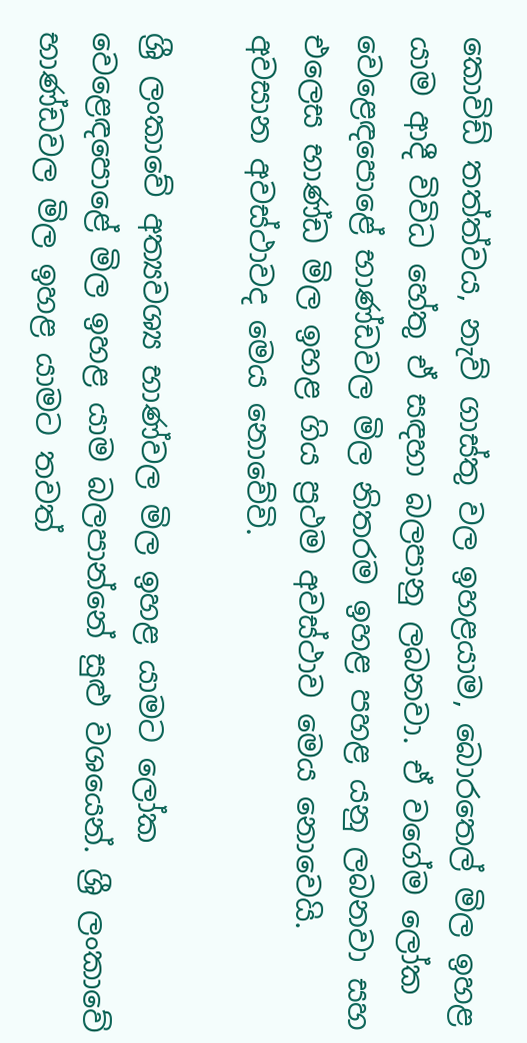කොවිඩ් තත්ත්වය, නැව් ගාස්තු වල ඉහළයාම, බොරතෙල් මිල ඉහළ යාම ආදී විවිධ හේතු ඒ සඳහා බලපානු ලබනවා. ඒ වගේම ලෝක වෙළෙඳපොළේ භාණ්ඩවල මිල නිතරම ඉහළ පහළ යනු ලබනවා සහ එලෙස භාණ්ඩ මිල ඉහළ ගිය ප්‍රථම අවස්ථාව මෙය නොවෙයි. අවසාන අවස්ථාවද මෙය නොවේවි.

ශ්‍රී ලංකාවේ අත්‍යවශ්‍ය භාණ්වල මිල ඉහළ යාමට ලෝක වෙළෙඳපොළේ මිල ඉහළ යාම බලපාන්නේ සුළු වශයෙන්. ශ්‍රී ලංකාවේ භාණ්ඩවල මිල ඉහළ යාමට තවත්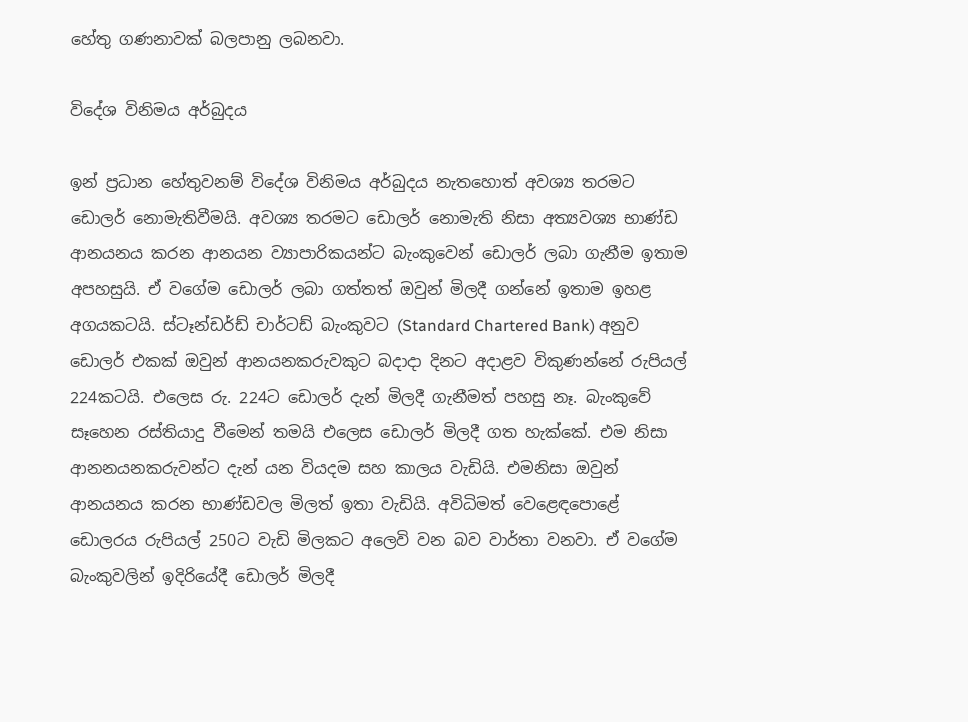හේතු ගණනාවක් බලපානු ලබනවා.

විදේශ විනිමය අර්බුදය

ඉන් ප්‍රධාන හේතුවනම් විදේශ විනිමය අර්බුදය නැතහොත් අවශ්‍ය තරමට ඩොලර් නොමැතිවීමයි. අවශ්‍ය තරමට ඩොලර් නොමැති නිසා අත්‍යවශ්‍ය භාණ්ඩ ආනයනය කරන ආනයන ව්‍යාපාරිකයන්ට බැංකුවෙන් ඩොලර් ලබා ගැනීම ඉතාම අපහසුයි. ඒ වගේම ඩොලර් ලබා ගත්තත් ඔවුන් මිලදී ගන්නේ ඉතාම ඉහළ අගයකටයි. ස්ටෑන්ඩර්ඩ් චාර්ටඩ් බැංකුවට (Standard Chartered Bank) අනුව ඩොලර් එකක් ඔවුන් ආනයනකරුවකුට බදාදා දිනට අදාළව විකුණන්නේ රුපියල් 224කටයි. එලෙස රු. 224ට ඩොලර් දැන් මිලදී ගැනීමත් පහසු නෑ. බැංකුවේ සෑහෙන රස්තියාදු වීමෙන් තමයි එලෙස ඩොලර් මිලදී ගත හැක්කේ. එම නිසා ආනනයනකරුවන්ට දැන් යන වියදම සහ කාලය වැඩියි. එමනිසා ඔවුන් ආනයනය කරන භාණ්ඩවල මිලත් ඉතා වැඩියි. අවිධිමත් වෙළෙඳපොළේ ඩොලරය රුපියල් 250ට වැඩි මිලකට අලෙවි වන බව වාර්තා වනවා. ඒ වගේම බැංකුවලින් ඉදිරියේදී ඩොලර් මිලදී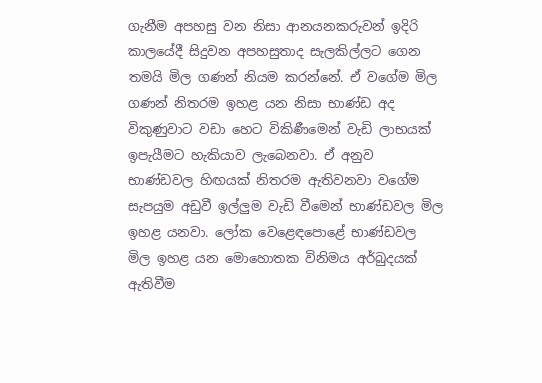ගැනීම අපහසු වන නිසා ආනයනකරුවන් ඉදිරි කාලයේදී සිදුවන අපහසුතාද සැලකිල්ලට ගෙන තමයි මිල ගණන් නියම කරන්නේ. ඒ වගේම මිල ගණන් නිතරම ඉහළ යන නිසා භාණ්ඩ අද විකුණුවාට වඩා හෙට විකිණීමෙන් වැඩි ලාභයක් ඉපැයීමට හැකියාව ලැබෙනවා. ඒ අනුව භාණ්ඩවල හිඟයක් නිතරම ඇතිවනවා වගේම සැපයුම අඩුවී ඉල්ලුම වැඩි වීමෙන් භාණ්ඩවල මිල ඉහළ යනවා. ලෝක වෙළෙඳපොළේ භාණ්ඩවල මිල ඉහළ යන මොහොතක විනිමය අර්බුදයක් ඇතිවීම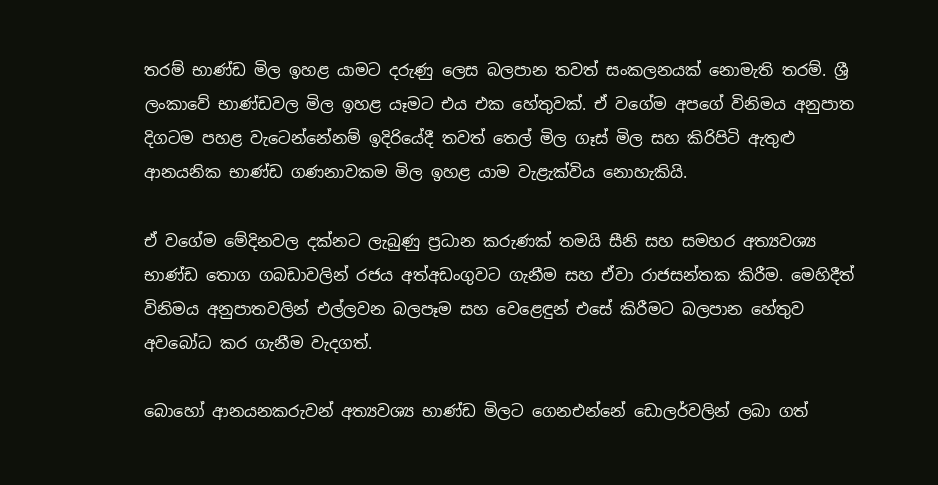තරම් භාණ්ඩ මිල ඉහළ යාමට දරුණු ලෙස බලපාන තවත් සංකලනයක් නොමැති තරම්. ශ්‍රී ලංකාවේ භාණ්ඩවල මිල ඉහළ යෑමට එය එක හේතුවක්. ඒ වගේම අපගේ විනිමය අනුපාත දිගටම පහළ වැටෙන්නේනම් ඉදිරියේදී තවත් තෙල් මිල ගෑස් මිල සහ කිරිපිටි ඇතුළු ආනයනික භාණ්ඩ ගණනාවකම මිල ඉහළ යාම වැළැක්විය නොහැකියි.

ඒ වගේම මේදිනවල දක්නට ලැබුණු ප්‍රධාන කරුණක් තමයි සීනි සහ සමහර අත්‍යවශ්‍ය භාණ්ඩ තොග ගබඩාවලින් රජය අත්අඩංගුවට ගැනීම සහ ඒවා රාජසන්තක කිරීම. මෙහිදීත් විනිමය අනුපාතවලින් එල්ලවන බලපෑම සහ වෙළෙඳුන් එසේ කිරීමට බලපාන හේතුව අවබෝධ කර ගැනීම වැදගත්.

බොහෝ ආනයනකරුවන් අත්‍යවශ්‍ය භාණ්ඩ මිලට ගෙනඑන්නේ ඩොලර්වලින් ලබා ගත්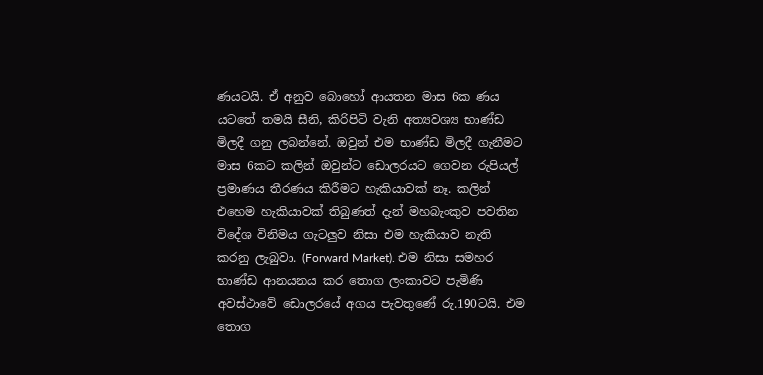ණයටයි. ඒ අනුව බොහෝ ආයතන මාස 6ක ණය යටතේ තමයි සීනි, කිරිපිටි වැනි අත්‍යවශ්‍ය භාණ්ඩ මිලදී ගනු ලබන්නේ. ඔවුන් එම භාණ්ඩ මිලදී ගැනීමට මාස 6කට කලින් ඔවුන්ට ඩොලරයට ගෙවන රුපියල් ප්‍රමාණය තීරණය කිරීමට හැකියාවක් නෑ. කලින් එහෙම හැකියාවක් තිබුණත් දැන් මහබැංකුව පවතින විදේශ විනිමය ගැටලුව නිසා එම හැකියාව නැති කරනු ලැබුවා. (Forward Market). එම නිසා සමහර භාණ්ඩ ආනයනය කර තොග ලංකාවට පැමිණි අවස්ථාවේ ඩොලරයේ අගය පැවතුණේ රු.190ටයි. එම තොග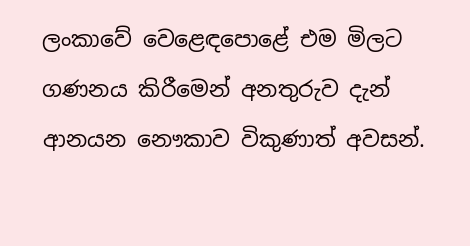ලංකාවේ වෙළෙඳපොළේ එම මිලට ගණනය කිරීමෙන් අනතුරුව දැන් ආනයන නෞකාව විකුණාත් අවසන්.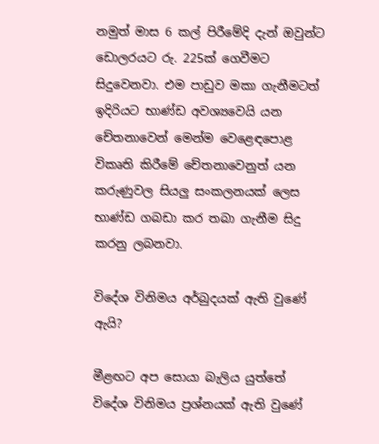නමුත් මාස 6 කල් පිරීමේදි දැන් ඔවුන්ට ඩොලරයට රු. 225ක් ගෙවීමට සිදුවෙනවා. එම පාඩුව මකා ගැනීමටත් ඉදිරියට භාණ්ඩ අවශ්‍යවෙයි යන චේතනාවෙන් මෙන්ම වෙළෙඳපොළ විකෘති කිරීමේ චේතනාවෙනුත් යන කරුණුවල සියලු සංකලනයක් ලෙස භාණ්ඩ ගබඩා කර තබා ගැනීම සිදු කරනු ලබනවා.

විදේශ විනිමය අර්බුදයක් ඇති වුණේ ඇයි?

මීළඟට අප සොයා බැලිය යුත්තේ විදේශ විනිමය ප්‍රශ්නයක් ඇති වුණේ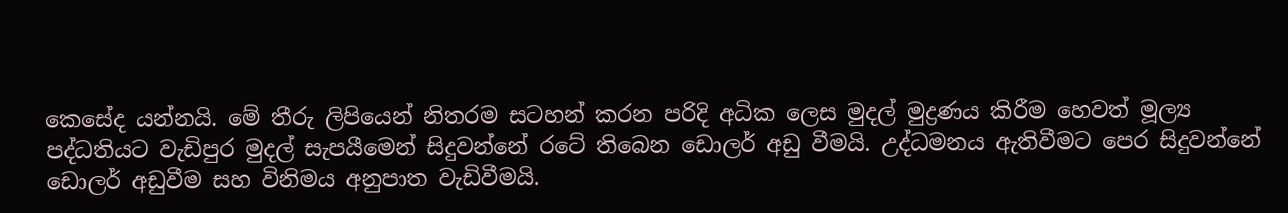කෙසේද යන්නයි. මේ තීරු ලිපියෙන් නිතරම සටහන් කරන පරිදි අධික ලෙස මුදල් මුද්‍රණය කිරීම හෙවත් මූල්‍ය පද්ධතියට වැඩිපුර මුදල් සැපයීමෙන් සිදුවන්නේ රටේ තිබෙන ඩොලර් අඩු වීමයි. උද්ධමනය ඇතිවීමට පෙර සිදුවන්නේ ඩොලර් අඩුවීම සහ විනිමය අනුපාත වැඩිවීමයි.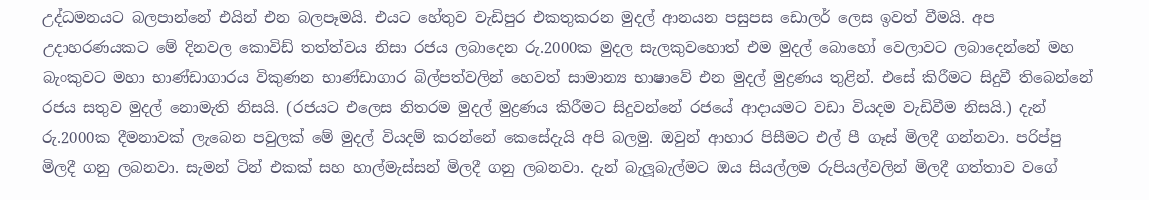උද්ධමනයට බලපාන්නේ එයින් එන බලපෑමයි. එයට හේතුව වැඩිපුර එකතුකරන මුදල් ආනයන පසුපස ඩොලර් ලෙස ඉවත් වීමයි. අප උදාහරණයකට මේ දිනවල කොවිඩ් තත්ත්වය නිසා රජය ලබාදෙන රු.2000ක මුදල සැලකුවහොත් එම මුදල් බොහෝ වෙලාවට ලබාදෙන්නේ මහ බැංකුවට මහා භාණ්ඩාගාරය විකුණන භාණ්ඩාගාර බිල්පත්වලින් හෙවත් සාමාන්‍ය භාෂාවේ එන මුදල් මුද්‍රණය තුළින්. එසේ කිරීමට සිදුවී තිබෙන්නේ රජය සතුව මුදල් නොමැති නිසයි. (රජයට එලෙස නිතරම මුදල් මුද්‍රණය කිරීමට සිදුවන්නේ රජයේ ආදායමට වඩා වියදම වැඩිවීම නිසයි.) දැන් රු.2000ක දීමනාවක් ලැබෙන පවුලක් මේ මුදල් වියදම් කරන්නේ කෙසේදැයි අපි බලමු. ඔවුන් ආහාර පිසීමට එල් පී ගෑස් මිලදී ගන්නවා. පරිප්පු මිලදී ගනු ලබනවා. සැමන් ටින් එකක් සහ හාල්මැස්සන් මිලදී ගනු ලබනවා. දැන් බැලූබැල්මට ඔය සියල්ලම රුපියල්වලින් මිලදී ගත්තාව වගේ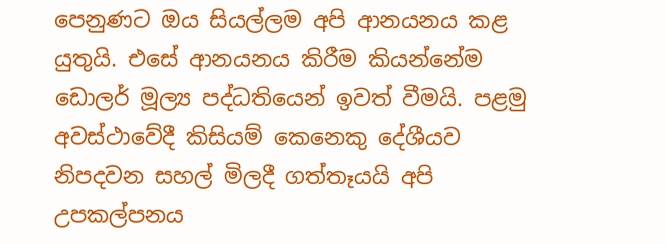පෙනුණට ඔය සියල්ලම අපි ආනයනය කළ යුතුයි. එසේ ආනයනය කිරීම කියන්නේම ඩොලර් මූල්‍ය පද්ධතියෙන් ඉවත් වීමයි. පළමු අවස්ථාවේදී කිසියම් කෙනෙකු දේශීයව නිපදවන සහල් මිලදී ගත්තෑයයි අපි උපකල්පනය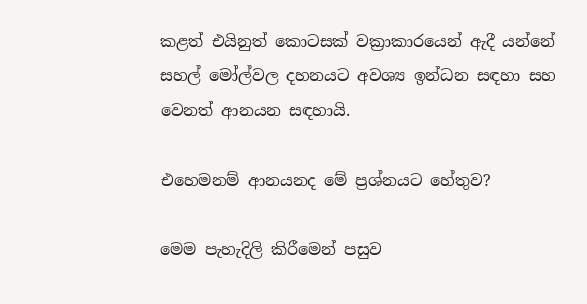කළත් එයිනුත් කොටසක් වක්‍රාකාරයෙන් ඇදී යන්නේ සහල් මෝල්වල දහනයට අවශ්‍ය ඉන්ධන සඳහා සහ වෙනත් ආනයන සඳහායි.

එහෙමනම් ආනයනද මේ ප්‍රශ්නයට හේතුව?

මෙම පැහැදිලි කිරීමෙන් පසුව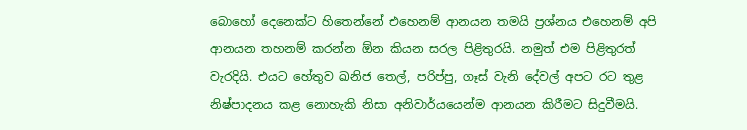බොහෝ දෙනෙක්ට හිතෙන්නේ එහෙනම් ආනයන තමයි ප්‍රශ්නය එහෙනම් අපි ආනයන තහනම් කරන්න ඕන කියන සරල පිළිතුරයි. නමුත් එම පිළිතුරත් වැරදියි. එයට හේතුව ඛනිජ තෙල්, පරිප්පු, ගෑස් වැනි දේවල් අපට රට තුළ නිෂ්පාදනය කළ නොහැකි නිසා අනිවාර්යයෙන්ම ආනයන කිරීමට සිදුවීමයි.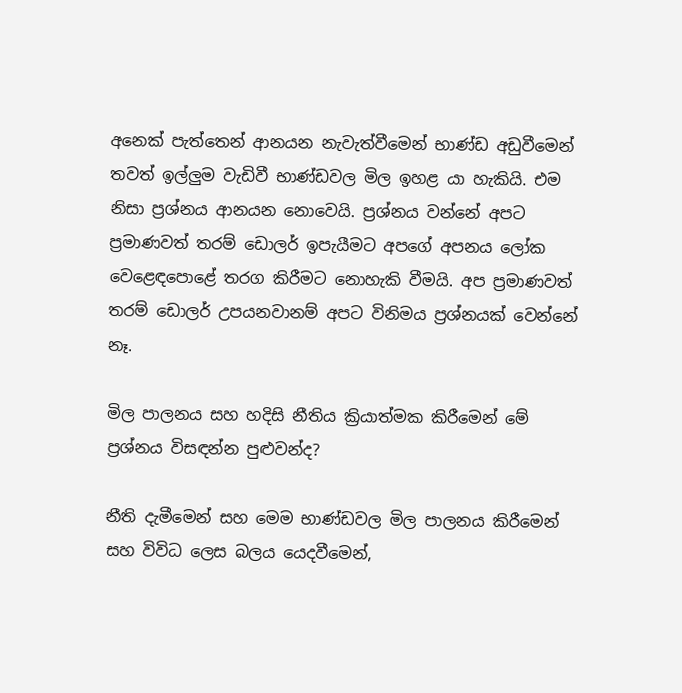අනෙක් පැත්තෙන් ආනයන නැවැත්වීමෙන් භාණ්ඩ අඩුවීමෙන් තවත් ඉල්ලුම වැඩිවී භාණ්ඩවල මිල ඉහළ යා හැකියි. එම නිසා ප්‍රශ්නය ආනයන නොවෙයි. ප්‍රශ්නය වන්නේ අපට ප්‍රමාණවත් තරම් ඩොලර් ඉපැයීමට අපගේ අපනය ලෝක වෙළෙඳපොළේ තරග කිරීමට නොහැකි වීමයි. අප ප්‍රමාණවත් තරම් ඩොලර් උපයනවානම් අපට විනිමය ප්‍රශ්නයක් වෙන්නේ නෑ.

මිල පාලනය සහ හදිසි නීතිය ක්‍රියාත්මක කිරීමෙන් මේ ප්‍රශ්නය විසඳන්න පුළුවන්ද?

නීති දැමීමෙන් සහ මෙම භාණ්ඩවල මිල පාලනය කිරීමෙන් සහ විවිධ ලෙස බලය යෙදවීමෙන්,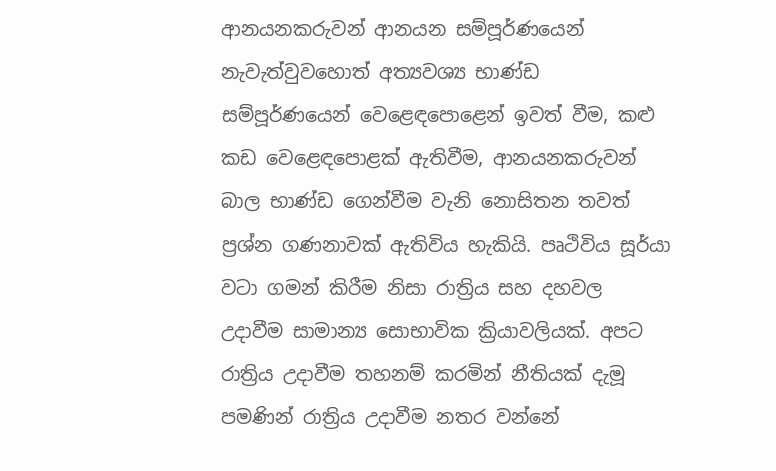ආනයනකරුවන් ආනයන සම්පූර්ණයෙන් නැවැත්වුවහොත් අත්‍යවශ්‍ය භාණ්ඩ සම්පූර්ණයෙන් වෙළෙඳපොළෙන් ඉවත් වීම, කළු කඩ වෙළෙඳපොළක් ඇතිවීම, ආනයනකරුවන් බාල භාණ්ඩ ගෙන්වීම වැනි නොසිතන තවත් ප්‍රශ්න ගණනාවක් ඇතිවිය හැකියි. පෘථිවිය සූර්යා වටා ගමන් කිරීම නිසා රාත්‍රිය සහ දහවල උදාවීම සාමාන්‍ය සොභාවික ක්‍රියාවලියක්. අපට රාත්‍රිය උදාවීම තහනම් කරමින් නීතියක් දැමූ පමණින් රාත්‍රිය උදාවීම නතර වන්නේ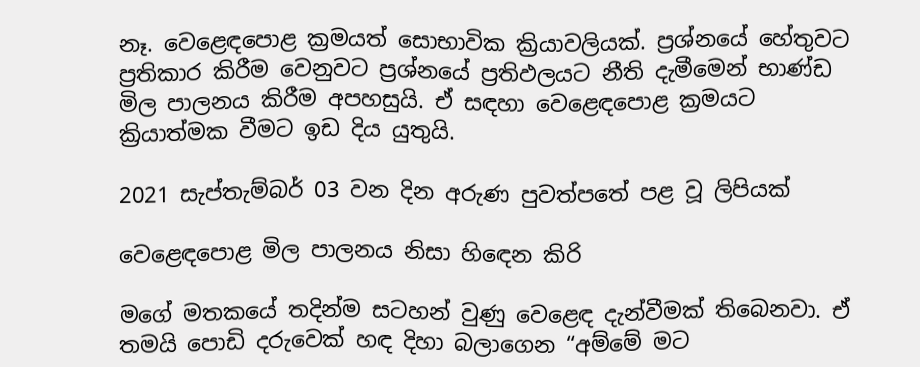නෑ. වෙළෙඳපොළ ක්‍රමයත් සොභාවික ක්‍රියාවලියක්. ප්‍රශ්නයේ හේතුවට ප්‍රතිකාර කිරීම වෙනුවට ප්‍රශ්නයේ ප්‍රතිඵලයට නීති දැමීමෙන් භාණ්ඩ මිල පාලනය කිරීම අපහසුයි. ඒ සඳහා වෙළෙඳපොළ ක්‍රමයට ක්‍රියාත්මක වීමට ඉඩ දිය යුතුයි.

2021 සැප්තැම්බර් 03 වන දින අරුණ පුවත්පතේ පළ වූ ලිපියක්

වෙළෙඳපොළ මිල පාලනය නිසා හිඳෙන කිරි

මගේ මතකයේ තදින්ම සටහන් වුණු වෙළෙඳ දැන්වීමක් තිබෙනවා. ඒ තමයි පොඩි දරුවෙක් හඳ දිහා බලාගෙන “අම්මේ මට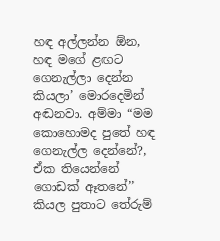හඳ අල්ලන්න ඕන, හඳ මගේ ළඟට ගෙනැල්ලා දෙන්න කියලා’ මොරදෙමින් අඬනවා. අම්මා “මම කොහොමද පුතේ හඳ ගෙනැල්ල දෙන්නේ?, ඒක තියෙන්නේ ගොඩක් ඈතනේ’’ කියල පුතාට තේරුම්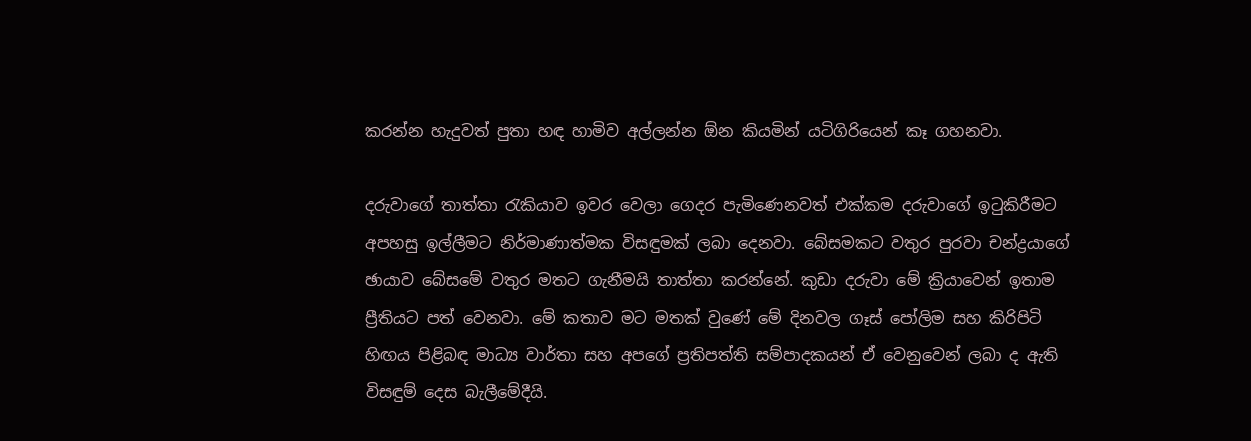කරන්න හැදුවත් පුතා හඳ හාමිව අල්ලන්න ඕන කියමින් යටිගිරියෙන් කෑ ගහනවා.

දරුවාගේ තාත්තා රැකියාව ඉවර වෙලා ගෙදර පැමිණෙනවත් එක්කම දරුවාගේ ඉටුකිරීමට අපහසු ඉල්ලීමට නිර්මාණාත්මක විසඳුමක් ලබා දෙනවා. බේසමකට වතුර පුරවා චන්ද්‍රයාගේ ඡායාව බේසමේ වතුර මතට ගැනීමයි තාත්තා කරන්නේ. කුඩා දරුවා මේ ක්‍රියාවෙන් ඉතාම ප්‍රීතියට පත් වෙනවා. මේ කතාව මට මතක් වුණේ මේ දිනවල ගෑස් පෝලිම සහ කිරිපිටි හිඟය පිළිබඳ මාධ්‍ය වාර්තා සහ අපගේ ප්‍රතිපත්ති සම්පාදකයන් ඒ වෙනුවෙන් ලබා ද ඇති විසඳුම් දෙස බැලීමේදීයි.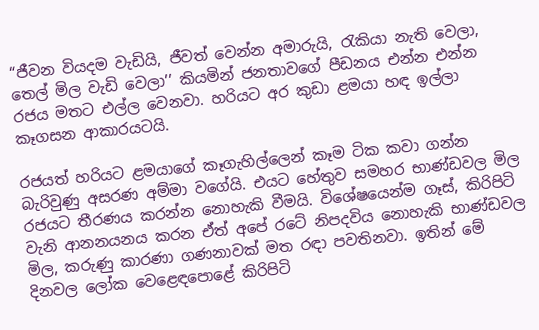“ජීවන වියදම වැඩියි, ජීවත් වෙන්න අමාරුයි, රැකියා නැති වෙලා, තෙල් මිල වැඩි වෙලා’’ කියමින් ජනතාවගේ පීඩනය එන්න එන්න රජය මතට එල්ල වෙනවා. හරියට අර කුඩා ළමයා හඳ ඉල්ලා කෑගසන ආකාරයටයි.

රජයත් හරියට ළමයාගේ කෑගැහිල්ලෙන් කෑම ටික කවා ගන්න බැරිවුණු අසරණ අම්මා වගේයි. එයට හේතුව සමහර භාණ්ඩවල මිල රජයට තීරණය කරන්න නොහැකි වීමයි. විශේෂයෙන්ම ගෑස්, කිරිපිටි වැනි ආනනයනය කරන ඒත් අපේ රටේ නිපදවිය නොහැකි භාණ්ඩවල මිල, කරුණු කාරණා ගණනාවක් මත රඳා පවතිනවා. ඉතින් මේ දිනවල ලෝක වෙළෙඳපොළේ කිරිපිටි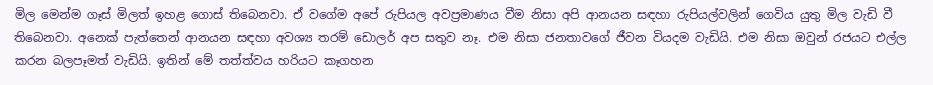මිල මෙන්ම ගෑස් මිලත් ඉහළ ගොස් තිබෙනවා. ඒ වගේම අපේ රුපියල අවප්‍රමාණය වීම නිසා අපි ආනයන සඳහා රුපියල්වලින් ගෙවිය යුතු මිල වැඩි වී තිබෙනවා. අනෙක් පැත්තෙන් ආනයන සඳහා අවශ්‍ය තරම් ඩොලර් අප සතුව නෑ. එම නිසා ජනතාවගේ ජීවන වියදම වැඩියි. එම නිසා ඔවුන් රජයට එල්ල කරන බලපෑමත් වැඩියි. ඉතින් මේ තත්ත්වය හරියට කෑගහන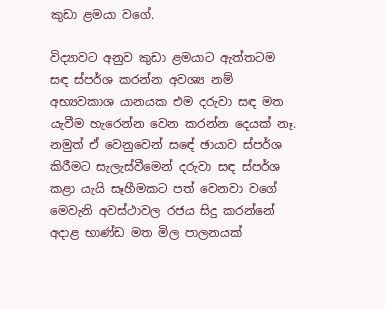කුඩා ළමයා වගේ.

විද්‍යාවට අනුව කුඩා ළමයාට ඇත්තටම සඳ ස්පර්ශ කරන්න අවශ්‍ය නම් අභ්‍යවකාශ යානයක එම දරුවා සඳ මත යැවීම හැරෙන්න වෙන කරන්න දෙයක් නෑ. නමුත් ඒ වෙනුවෙන් සඳේ ඡායාව ස්පර්ශ කිරීමට සැලැස්වීමෙන් දරුවා සඳ ස්පර්ශ කළා යැයි සෑහීමකට පත් වෙනවා වගේ මෙවැනි අවස්ථාවල රජය සිදු කරන්නේ අදාළ භාණ්ඩ මත මිල පාලනයක්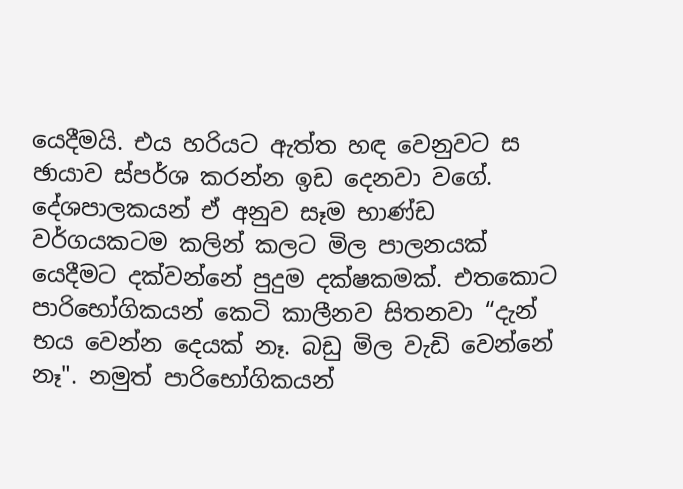යෙදීමයි. එය හරියට ඇත්ත හඳ වෙනුවට ස   ඡායාව ස්පර්ශ කරන්න ඉඩ දෙනවා වගේ. දේශපාලකයන් ඒ අනුව සෑම භාණ්ඩ වර්ගයකටම කලින් කලට මිල පාලනයක් යෙදීමට දක්වන්නේ පුදුම දක්ෂකමක්. එතකොට පාරිභෝගිකයන් කෙටි කාලීනව සිතනවා “දැන් භය වෙන්න දෙයක් නෑ. බඩු මිල වැඩි වෙන්නේ නෑ". නමුත් පාරිභෝගිකයන්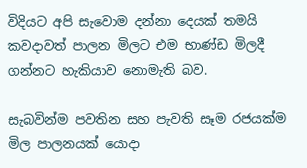විදියට අපි සැවොම දන්නා දෙයක් තමයි කවදාවත් පාලන මිලට එම භාණ්ඩ මිලදී ගන්නට හැකියාව නොමැති බව.

සැබවින්ම පවතින සහ පැවති සෑම රජයක්ම මිල පාලනයක් යොදා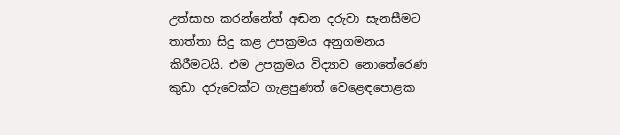උත්සාහ කරන්නේත් අඬන දරුවා සැනසීමට තාත්තා සිදු කළ උපක්‍රමය අනුගමනය කිරීමටයි. එම උපක්‍රමය විද්‍යාව නොතේරෙණ කුඩා දරුවෙක්ට ගැළපුණත් වෙළෙඳපොළක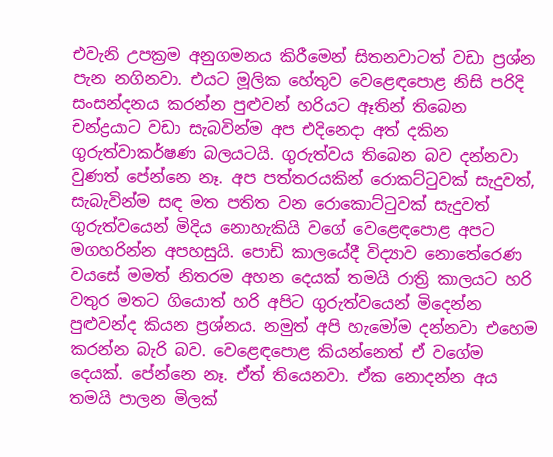එවැනි උපක්‍රම අනුගමනය කිරීමෙන් සිතනවාටත් වඩා ප්‍රශ්න පැන නගිනවා. එයට මූලික හේතුව වෙළෙඳපොළ නිසි පරිදි සංසන්දනය කරන්න පුළුවන් හරියට ඈතින් තිබෙන චන්ද්‍රයාට වඩා සැබවින්ම අප එදිනෙදා අත් දකින ගුරුත්වාකර්ෂණ බලයටයි. ගුරුත්වය තිබෙන බව දන්නවා වුණත් පේන්නෙ නෑ. අප පත්තරයකින් රොකට්ටුවක් සැදුවත්, සැබැවින්ම සඳ මත පතිත වන රොකොට්ටුවක් සැදුවත් ගුරුත්වයෙන් මිදිය නොහැකියි වගේ වෙළෙඳපොළ අපට මගහරින්න අපහසුයි. පොඩි කාලයේදී විද්‍යාව නොතේරෙණ වයසේ මමත් නිතරම අහන දෙයක් තමයි රාත්‍රි කාලයට හරි වතුර මතට ගියොත් හරි අපිට ගුරුත්වයෙන් මිදෙන්න පුළුවන්ද කියන ප්‍රශ්නය. නමුත් අපි හැමෝම දන්නවා එහෙම කරන්න බැරි බව. වෙළෙඳපොළ කියන්නෙත් ඒ වගේම දෙයක්. පේන්නෙ නෑ. ඒත් තියෙනවා. ඒක නොදන්න අය තමයි පාලන මිලක්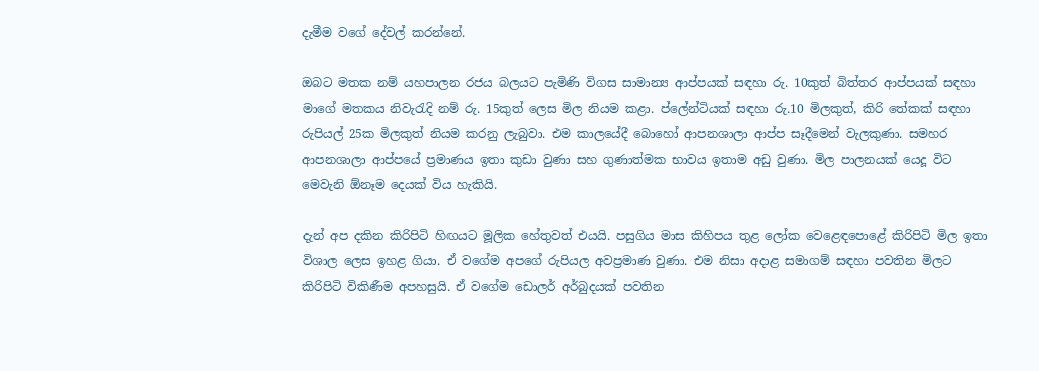දැමීම වගේ දේවල් කරන්නේ.

ඔබට මතක නම් යහපාලන රජය බලයට පැමිණි විගස සාමාන්‍ය ආප්පයක් සඳහා රු. 10කුත් බිත්තර ආප්පයක් සඳහා මාගේ මතකය නිවැරැදි නම් රු. 15කුත් ලෙස මිල නියම කළා. ප්ලේන්ටියක් සඳහා රු.10 මිලකුත්, කිරි තේකක් සඳහා රුපියල් 25ක මිලකුත් නියම කරනු ලැබුවා. එම කාලයේදී බොහෝ ආපනශාලා ආප්ප සෑදීමෙන් වැලකුණා. සමහර ආපනශාලා ආප්පයේ ප්‍රමාණය ඉතා කුඩා වුණා සහ ගුණාත්මක භාවය ඉතාම අඩු වුණා. මිල පාලනයක් යෙදූ විට මෙවැනි ඕනෑම දෙයක් විය හැකියි.

දැන් අප දකින කිරිපිටි හිඟයට මූලික හේතුවත් එයයි. පසුගිය මාස කිහිපය තුළ ලෝක වෙළෙඳපොළේ කිරිපිටි මිල ඉතා විශාල ලෙස ඉහළ ගියා. ඒ වගේම අපගේ රුපියල අවප්‍රමාණ වුණා. එම නිසා අදාළ සමාගම් සඳහා පවතින මිලට කිරිපිටි විකිණීම අපහසුයි. ඒ වගේම ඩොලර් අර්බුදයක් පවතින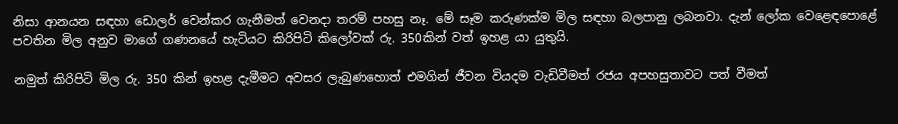නිසා ආනයන සඳහා ඩොලර් වෙන්කර ගැනීමත් වෙනදා තරම් පහසු නෑ. මේ සෑම කරුණක්ම මිල සඳහා බලපානු ලබනවා. දැන් ලෝක වෙළෙඳපොළේ පවතින මිල අනුව මාගේ ගණනයේ හැටියට කිරිපිටි කිලෝවක් රු. 350කින් වත් ඉහළ යා යුතුයි.

නමුත් කිරිපිටි මිල රු. 350 කින් ඉහළ දැමීමට අවසර ලැබුණහොත් එමගින් ජීවන වියදම වැඩිවීමත් රජය අපහසුතාවට පත් වීමත්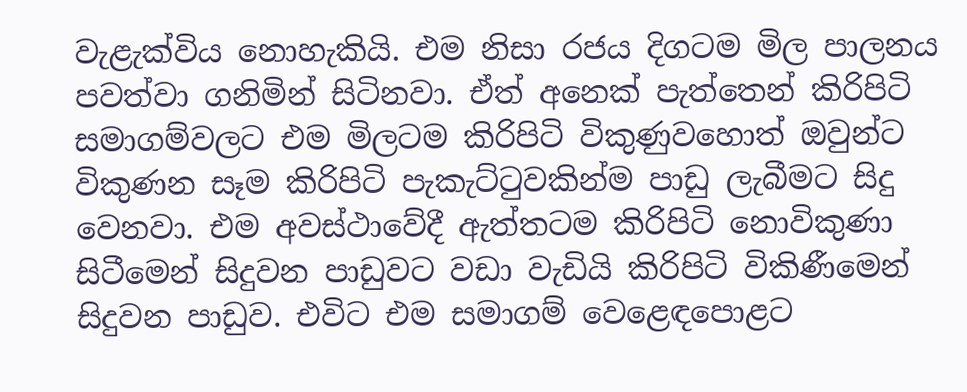වැළැක්විය නොහැකියි. එම නිසා රජය දිගටම මිල පාලනය පවත්වා ගනිමින් සිටිනවා. ඒත් අනෙක් පැත්තෙන් කිරිපිටි සමාගම්වලට එම මිලටම කිරිපිටි විකුණුවහොත් ඔවුන්ට විකුණන සෑම කිරිපිටි පැකැට්ටුවකින්ම පාඩු ලැබීමට සිදු වෙනවා. එම අවස්ථාවේදී ඇත්තටම කිරිපිටි නොවිකුණා සිටීමෙන් සිදුවන පාඩුවට වඩා වැඩියි කිරිපිටි විකිණීමෙන් සිදුවන පාඩුව. එවිට එම සමාගම් වෙළෙඳපොළට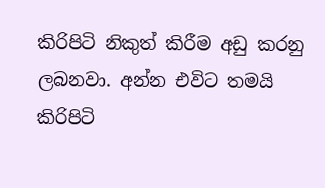කිරිපිටි නිකුත් කිරීම අඩු කරනු ලබනවා. අන්න එවිට තමයි කිරිපිටි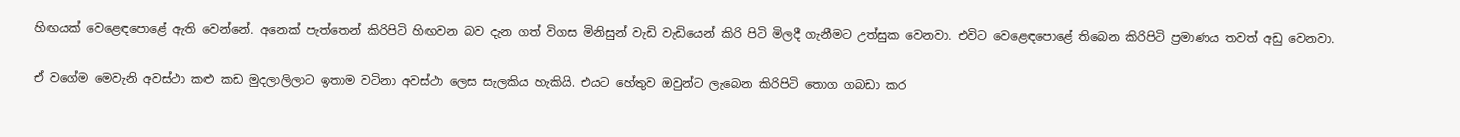හිඟයක් වෙළෙඳපොළේ ඇති වෙන්නේ. අනෙක් පැත්තෙන් කිරිපිටි හිඟවන බව දැන ගත් විගස මිනිසුන් වැඩි වැඩියෙන් කිරි පිටි මිලදී ගැනීමට උත්සුක වෙනවා. එවිට වෙළෙඳපොළේ තිබෙන කිරිපිටි ප්‍රමාණය තවත් අඩු වෙනවා.

ඒ වගේම මෙවැනි අවස්ථා කළු කඩ මුදලාලිලාට ඉතාම වටිනා අවස්ථා ලෙස සැලකිය හැකියි. එයට හේතුව ඔවුන්ට ලැබෙන කිරිපිටි තොග ගබඩා කර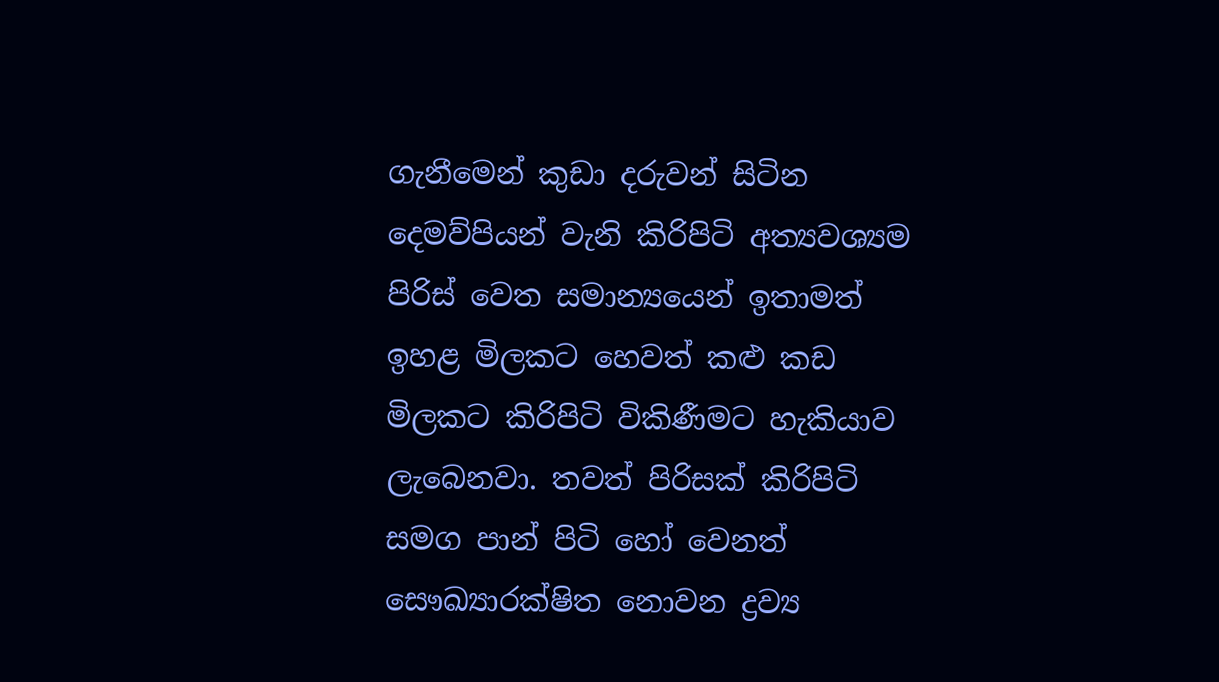ගැනීමෙන් කුඩා දරුවන් සිටින දෙමව්පියන් වැනි කිරිපිටි අත්‍යවශ්‍යම පිරිස් වෙත සමාන්‍යයෙන් ඉතාමත් ඉහළ මිලකට හෙවත් කළු කඩ මිලකට කිරිපිටි විකිණීමට හැකියාව ලැබෙනවා. තවත් පිරිසක් කිරිපිටි සමග පාන් පිටි හෝ වෙනත් සෞඛ්‍යාරක්ෂිත නොවන ද්‍රව්‍ය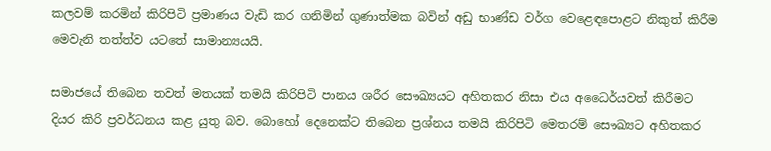කලවම් කරමින් කිරිපිටි ප්‍රමාණය වැඩි කර ගනිමින් ගුණාත්මක බවින් අඩු භාණ්ඩ වර්ග වෙළෙඳපොළට නිකුත් කිරීම මෙවැනි තත්ත්ව යටතේ සාමාන්‍යයයි.

සමාජයේ තිබෙන තවත් මතයක් තමයි කිරිපිටි පානය ශරීර සෞඛ්‍යයට අහිතකර නිසා එය අධෛර්යවත් කිරීමට දියර කිරි ප්‍රවර්ධනය කළ යුතු බව. බොහෝ දෙනෙක්ට තිබෙන ප්‍රශ්නය තමයි කිරිපිටි මෙතරම් සෞඛ්‍යට අහිතකර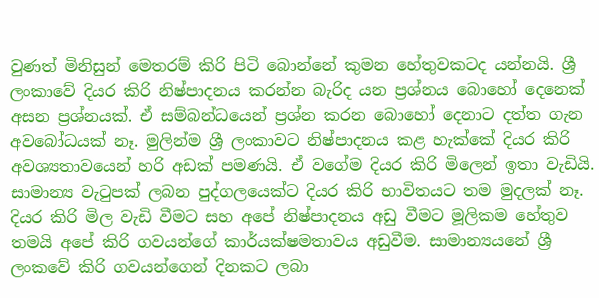වුණත් මිනිසුන් මෙතරම් කිරි පිටි බොන්නේ කුමන හේතුවකටද යන්නයි. ශ්‍රී ලංකාවේ දියර කිරි නිෂ්පාදනය කරන්න බැරිද යන ප්‍රශ්නය බොහෝ දෙනෙක් අසන ප්‍රශ්නයක්. ඒ සම්බන්ධයෙන් ප්‍රශ්න කරන බොහෝ දෙනාට දත්ත ගැන අවබෝධයක් නෑ. මුලින්ම ශ්‍රී ලංකාවට නිෂ්පාදනය කළ හැක්කේ දියර කිරි අවශ්‍යතාවයෙන් හරි අඩක් පමණයි. ඒ වගේම දියර කිරි මිලෙන් ඉතා වැඩියි. සාමාන්‍ය වැටුපක් ලබන පුද්ගලයෙක්ට දියර කිරි භාවිතයට තම මුදලක් නෑ. දියර කිරි මිල වැඩි වීමට සහ අපේ නිෂ්පාදනය අඩු වීමට මූලිකම හේතුව තමයි අපේ කිරි ගවයන්ගේ කාර්යක්ෂමතාවය අඩුවීම. සාමාන්‍යයනේ ශ්‍රී ලංකවේ කිරි ගවයන්ගෙන් දිනකට ලබා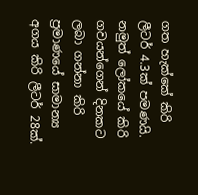ගත හැක්කේ කිරි ලීටර් 4.3ක් පමණයි. නමුත් ලෝකයේ කිරි ගවයන්ගෙන් දිනකට ලබා ගන්නා කිරි ප්‍රමාණයේ සාමාන්‍ය අගය කිරි ලීටර් 28ක්.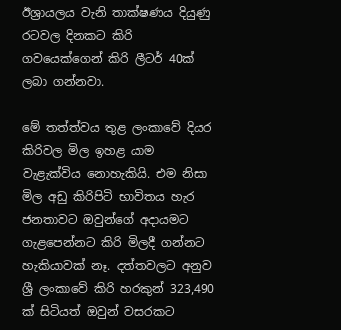ඊශ්‍රායලය වැනි තාක්ෂණය දියුණු රටවල දිනකට කිරි ගවයෙක්ගෙන් කිරි ලීටර් 40ක් ලබා ගන්නවා.

මේ තත්ත්වය තුළ ලංකාවේ දියර කිරිවල මිල ඉහළ යාම වැළැක්විය නොහැකියි. එම නිසා මිල අඩු කිරිපිටි භාවිතය හැර ජනතාවට ඔවුන්ගේ අදායමට ගැළපෙන්නට කිරි මිලදී ගන්නට හැකියාවක් නෑ. දත්තවලට අනුව ශ්‍රී ලංකාවේ කිරි හරකුන් 323,490 ක් සිටියත් ඔවුන් වසරකට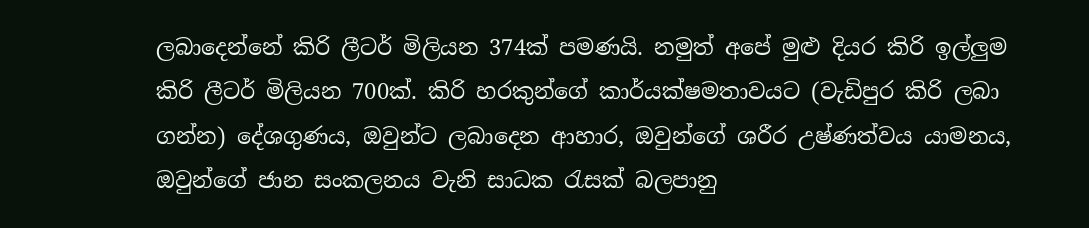ලබාදෙන්නේ කිරි ලීටර් මිලියන 374ක් පමණයි. නමුත් අපේ මුළු දියර කිරි ඉල්ලුම කිරි ලීටර් මිලියන 700ක්. කිරි හරකුන්ගේ කාර්යක්ෂමතාවයට (වැඩිපුර කිරි ලබා ගන්න) දේශගුණය, ඔවුන්ට ලබාදෙන ආහාර, ඔවුන්ගේ ශරීර උෂ්ණත්වය යාමනය, ඔවුන්ගේ ජාන සංකලනය වැනි සාධක රැසක් බලපානු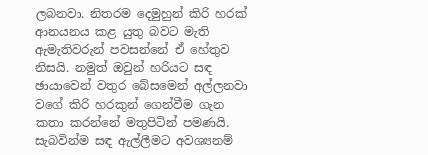ලබනවා. නිතරම දෙමුහුන් කිරි හරක් ආනයනය කළ යුතු බවට මැති ඇමැතිවරුන් පවසන්නේ ඒ හේතුව නිසයි. නමුත් ඔවුන් හරියට සඳ ඡායාවෙන් වතුර බේසමෙන් අල්ලනවා වගේ කිරි හරකුන් ගෙන්වීම ගැන කතා කරන්නේ මතුපිටින් පමණයි. සැබවින්ම සඳ ඇල්ලීමට අවශ්‍යනම්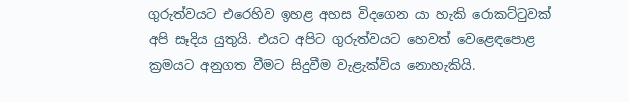ගුරුත්වයට එරෙහිව ඉහළ අහස විදගෙන යා හැකි රොකට්ටුවක් අපි සෑදිය යුතුයි. එයට අපිට ගුරුත්වයට හෙවත් වෙළෙඳපොළ ක්‍රමයට අනුගත වීමට සිදුවීම වැළැක්විය නොහැකියි.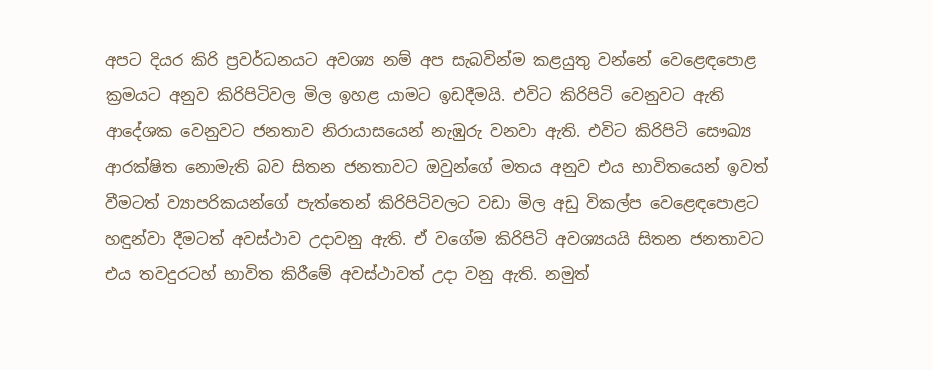අපට දියර කිරි ප්‍රවර්ධනයට අවශ්‍ය නම් අප සැබවින්ම කළයුතු වන්නේ වෙළෙඳපොළ ක්‍රමයට අනුව කිරිපිටිවල මිල ඉහළ යාමට ඉඩදීමයි. එවිට කිරිපිටි වෙනුවට ඇති ආදේශක වෙනුවට ජනතාව නිරායාසයෙන් නැඹුරු වනවා ඇති. එවිට කිරිපිටි සෞඛ්‍ය ආරක්ෂිත නොමැති බව සිතන ජනතාවට ඔවුන්ගේ මතය අනුව එය භාවිතයෙන් ඉවත් වීමටත් ව්‍යාපරිකයන්ගේ පැත්තෙන් කිරිපිටිවලට වඩා මිල අඩු විකල්ප වෙළෙඳපොළට හඳුන්වා දීමටත් අවස්ථාව උදාවනු ඇති. ඒ වගේම කිරිපිටි අවශ්‍යයයි සිතන ජනතාවට එය තවදුරටහ් භාවිත කිරීමේ අවස්ථාවත් උදා වනු ඇති. නමුත්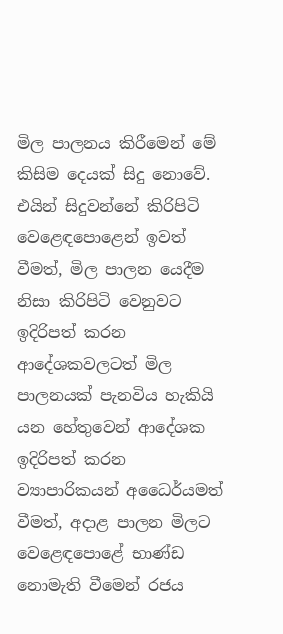මිල පාලනය කිරීමෙන් මේ කිසිම දෙයක් සිදු නොවේ. එයින් සිදුවන්නේ කිරිපිටි වෙළෙඳපොළෙන් ඉවත් වීමත්, මිල පාලන යෙදීම නිසා කිරිපිටි වෙනුවට ඉදිරිපත් කරන ආදේශකවලටත් මිල පාලනයක් පැනවිය හැකියි යන හේතුවෙන් ආදේශක ඉදිරිපත් කරන ව්‍යාපාරිකයන් අධෛර්යමත් වීමත්, අදාළ පාලන මිලට වෙළෙඳපොළේ භාණ්ඩ නොමැති වීමෙන් රජය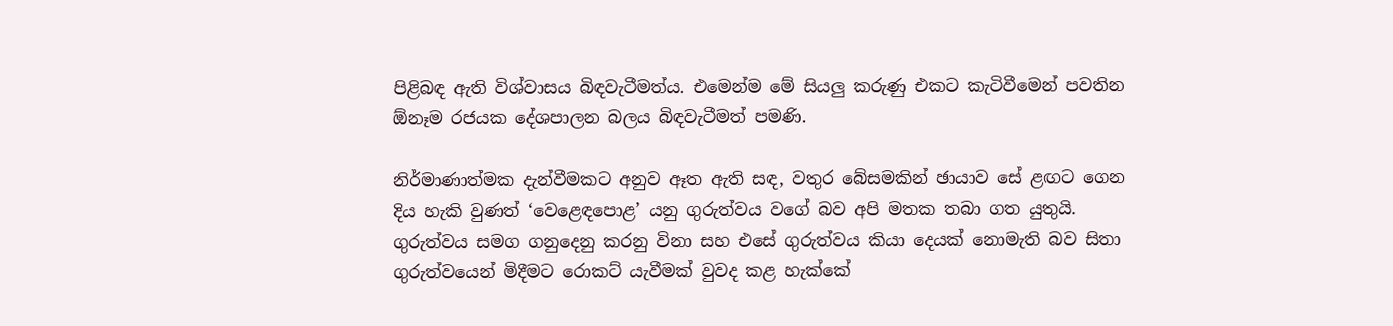පිළිබඳ ඇති විශ්වාසය බිඳවැටීමත්ය. එමෙන්ම මේ සියලු කරුණු එකට කැටිවීමෙන් පවතින ඕනෑම රජයක දේශපාලන බලය බිඳවැටීමත් පමණි.

නිර්මාණාත්මක දැන්වීමකට අනුව ඈත ඇති සඳ, වතුර බේසමකින් ඡායාව සේ ළඟට ගෙන දිය හැකි වුණත් ‘වෙළෙඳපොළ’ යනු ගුරුත්වය වගේ බව අපි මතක තබා ගත යුතුයි. ගුරුත්වය සමග ගනුදෙනු කරනු විනා සහ එසේ ගුරුත්වය කියා දෙයක් නොමැති බව සිතා ගුරුත්වයෙන් මිදීමට රොකට් යැවීමක් වුවද කළ හැක්කේ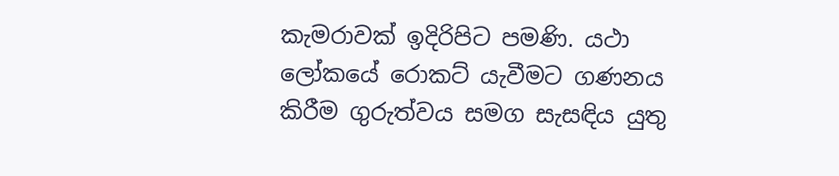කැමරාවක් ඉදිරිපිට පමණි. යථා ලෝකයේ රොකට් යැවීමට ගණනය කිරීම ගුරුත්වය සමග සැසඳිය යුතු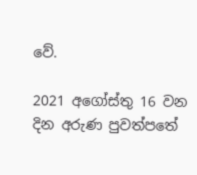වේ.

2021 අගෝස්තු 16 වන දින අරුණ පුවත්පතේ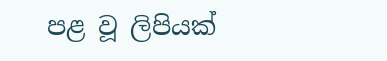පළ වූ ලිපියක්